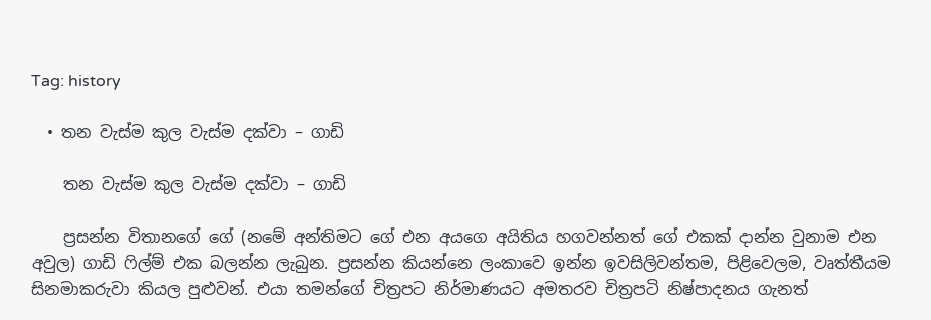Tag: history

  • තන වැස්ම කුල වැස්ම දක්වා – ගාඩි

    තන වැස්ම කුල වැස්ම දක්වා – ගාඩි

    ප්‍රසන්න විතානගේ ගේ (නමේ අන්තිමට ගේ එන අයගෙ අයිතිය හගවන්නත් ගේ එකක් දාන්න වුනාම එන අවුල) ගාඩි ෆිල්ම් එක බලන්න ලැබුන. ප්‍රසන්න කියන්නෙ ලංකාවෙ ඉන්න ඉවසිලිවන්තම, පිළිවෙලම, වෘත්තීයම සිනමාකරුවා කියල පුළුවන්. එයා තමන්‍ගේ චිත්‍රපට නිර්මාණයට අමතරව චිත්‍රපටි නිෂ්පාදනය ගැනත්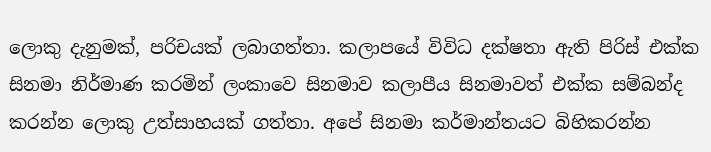ලොකු දැනුමක්, පරිචයක් ලබාගත්තා. කලාපයේ විවිධ දක්ෂතා ඇති පිරිස් එක්ක සිනමා නිර්මාණ කරමින් ලංකාවෙ සිනමාව කලාපීය සිනමාවත් එක්ක සම්බන්ද කරන්න ලොකු උත්සාහයක් ගත්තා. අපේ සිනමා කර්මාන්තයට බිහිකරන්න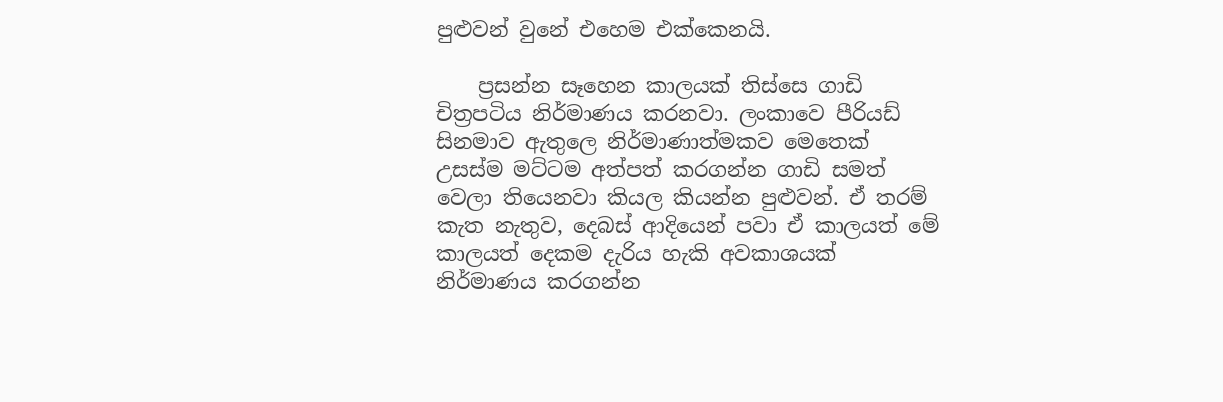පුළුවන් වුනේ එහෙම එක්කෙනයි.

    ප්‍රසන්න සෑහෙන කාලයක් තිස්සෙ ගාඩි චිත්‍රපටිය නිර්මාණය කරනවා. ලංකාවෙ පීරියඩ් සිනමාව ඇතුලෙ නිර්මාණාත්මකව මෙතෙක් උසස්ම මට්ටම අත්පත් කරගන්න ගාඩි සමත් වෙලා තියෙනවා කියල කියන්න පුළුවන්. ඒ තරම් කැත නැතුව, දෙබස් ආදියෙන් පවා ඒ කාලයත් මේ කාලයත් දෙකම දැරිය හැකි අවකාශයක් නිර්මාණය කරගන්න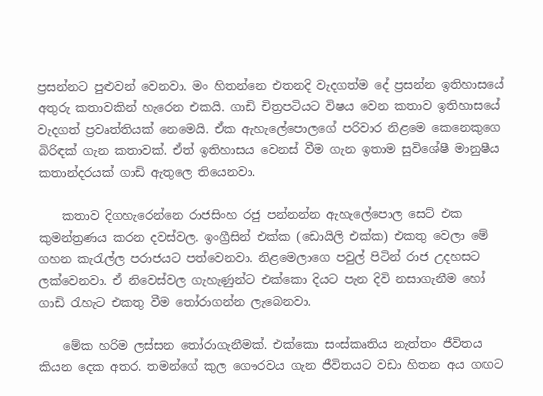ප්‍රසන්නට පුළුවන් වෙනවා. මං හිතන්නෙ එතනදි වැදගත්ම දේ ප්‍රසන්න ඉතිහාසයේ අතුරු කතාවකින් හැරෙන එකයි. ගාඩි චිත්‍රපටියට විෂය වෙන කතාව ඉතිහාසයේ වැදගත් ප්‍රවෘත්තියක් නෙමෙයි. ඒක ඇහැලේපොලගේ පරිවාර නිළමෙ කෙනෙකුගෙ බිරිඳක් ගැන කතාවක්. ඒත් ඉතිහාසය වෙනස් වීම ගැන ඉතාම සුවිශේෂී මානුෂීය කතාන්දරයක් ගාඩි ඇතුලෙ තියෙනවා.

    කතාව දිගහැරෙන්නෙ රාජසිංහ රජු පන්නන්න ඇහැලේපොල සෙට් එක කුමන්ත්‍රණය කරන දවස්වල. ඉංග්‍රීසින් එක්ක (ඩොයිලි එක්ක) එකතු වෙලා මේ ගහන කැරැල්ල පරාජයට පත්වෙනවා. නිළමෙලාගෙ පවුල් පිටින් රාජ උදහසට ලක්වෙනවා. ඒ නිවෙස්වල ගැහැණුන්ට එක්කො දියට පැන දිවි නසාගැනීම හෝ ගාඩි රැහැට එකතු වීම තෝරාගන්න ලැබෙනවා.

    මේක හරිම ලස්සන තෝරාගැනීමක්. එක්කො සංස්කෘතිය නැත්තං ජීවිතය කියන දෙක අතර. තමන්‍ගේ කුල ගෞරවය ගැන ජීවිතයට වඩා හිතන අය ගඟට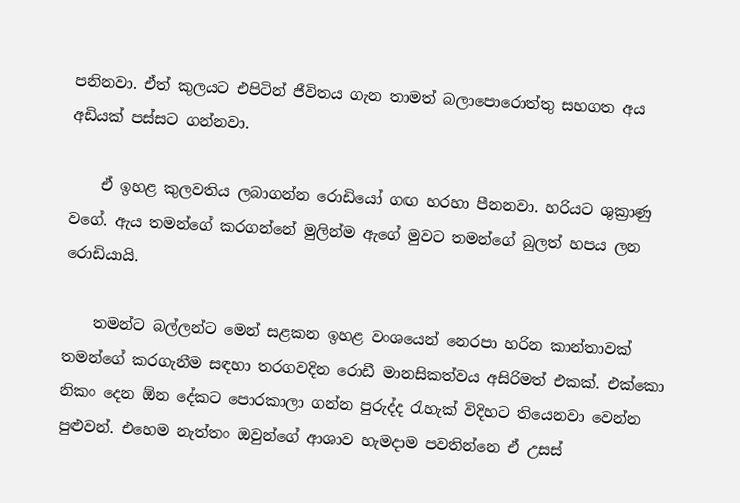පනිනවා. ඒත් කුලයට එපිටින් ජීවිතය ගැන තාමත් බලාපොරොත්තු සහගත අය අඩියක් පස්සට ගන්නවා.

    ඒ ඉහළ කුලවතිය ලබාගන්න රොඩියෝ ගඟ හරහා පීනනවා. හරියට ශුක්‍රාණු වගේ. ඇය තමන්ගේ කරගන්නේ මුලින්ම ඇගේ මුවට තමන්‍ගේ බුලත් හපය ලන රොඩියායි.

    තමන්ට බල්ලන්ට මෙන් සළකන ඉහළ වංශයෙන් නෙරපා හරින කාන්තාවක් තමන්‍ගේ කරගැනීම සඳහා තරගවදින රොඩී මානසිකත්වය අසිරිමත් එකක්. එක්කො නිකං දෙන ඕන දේකට පොරකාලා ගන්න පුරුද්ද රැහැක් විදිහට තියෙනවා වෙන්න පුළුවන්. එහෙම නැත්තං ඔවුන්ගේ ආශාව හැමදාම පවතින්නෙ ඒ උසස්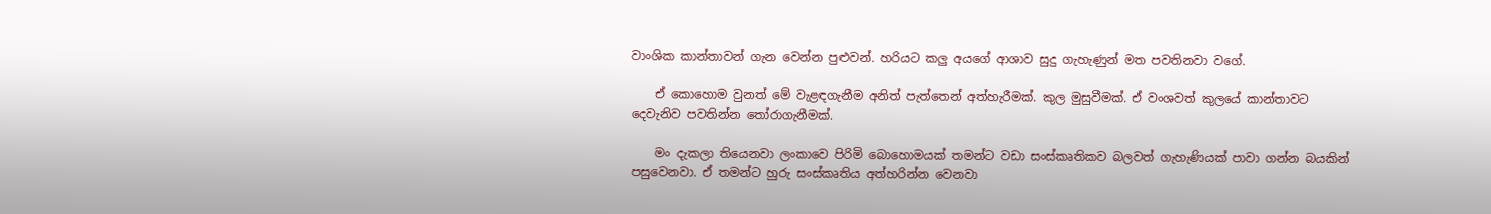වාංශික කාන්තාවන් ගැන වෙන්න පුළුවන්. හරියට කලු අයගේ ආශාව සුදු ගැහැණුන් මත පවතිනවා වගේ.

    ඒ කොහොම වුනත් මේ වැළඳගැනීම අනිත් පැත්තෙන් අත්හැරීමක්. කුල මුසුවීමක්. ඒ වංශවත් කුලයේ කාන්තාවට දෙවැනිව පවතින්න තෝරාගැනීමක්.

    මං දැකලා තියෙනවා ලංකාවෙ පිරිමි බොහොමයක් තමන්ට වඩා සංස්කෘතිකව බලවත් ගැහැණියක් පාවා ගන්න බයකින් පසුවෙනවා. ඒ තමන්‍ට හුරු සංස්කෘතිය අත්හරින්න වෙනවා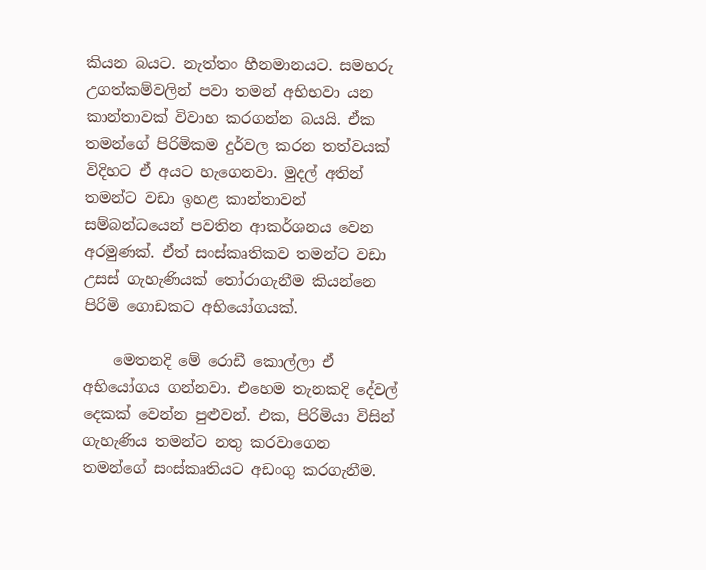කියන බයට. නැත්තං හීනමානයට. සමහරු උගත්කම්වලින් පවා තමන් අභිභවා යන කාන්තාවක් විවාහ කරගන්න බයයි. ඒක තමන්‍ගේ පිරිමිකම දුර්වල කරන තත්වයක් විදිහට ඒ අයට හැගෙනවා. මුදල් අතින් තමන්ට වඩා ඉහළ කාන්තාවන් සම්බන්ධයෙන් පවතින ආකර්ශනය වෙන අරමුණක්. ඒත් සංස්කෘතිකව තමන්ට වඩා උසස් ගැහැණියක් තෝරාගැනීම කියන්නෙ පිරිමි ගොඩකට අභියෝගයක්.

    මෙතනදි මේ රොඩී කොල්ලා ඒ අභියෝගය ගන්නවා. එහෙම තැනකදි දේවල් දෙකක් වෙන්න පුළුවන්. එක, පිරිමියා විසින් ගැහැණිය තමන්ට නතු කරවාගෙන තමන්ගේ සංස්කෘතියට අඩංගු කරගැනීම.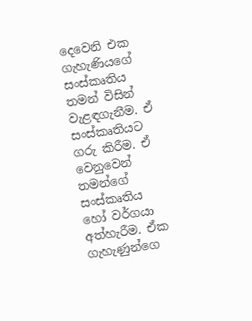දෙවෙනි එක ගැහැණියගේ සංස්කෘතිය තමන් විසින් වැළඳගැනීම. ඒ සංස්කෘතියට ගරු කිරීම. ඒ වෙනුවෙන් තමන්ගේ සංස්කෘතිය හෝ වර්ගයා අත්හැරීම. ඒක ගැහැණුන්ගෙ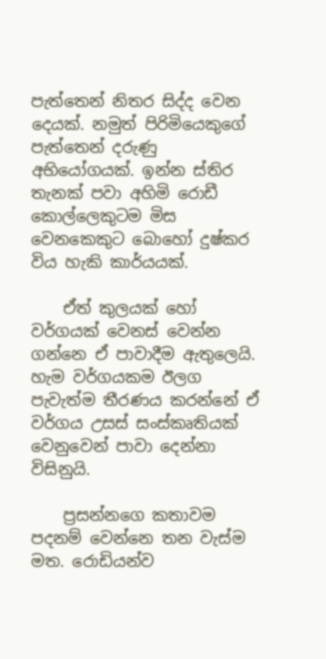පැත්තෙන් නිතර සිද්ද වෙන දෙයක්. නමුත් පිරිමියෙකුගේ පැත්තෙන් දරුණු අභියෝගයක්. ඉන්න ස්තිර තැනක් පවා අහිමි රොඩී කොල්ලෙකුටම මිස වෙනකෙකුට බොහෝ දුෂ්කර විය හැකි කාර්යයක්.

    ඒත් කුලයක් හෝ වර්ගයක් වෙනස් වෙන්න ගන්නෙ ඒ පාවාදීම ඇතුලෙයි. හැම වර්ගයකම ඊලග පැවැත්ම තීරණය කරන්නේ ඒ වර්ගය උසස් සංස්කෘතියක් වෙනුවෙන් පාවා දෙන්නා විසිනුයි.

    ප්‍රසන්නගෙ කතාවම පදනම් වෙන්නෙ තන වැස්ම මත. රොඩියන්ව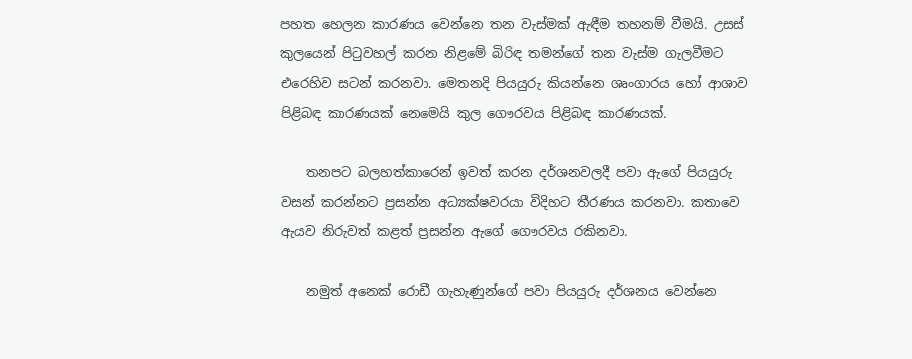පහත හෙලන කාරණය වෙන්නෙ තන වැස්මක් ඇඳීම තහනම් වීමයි. උසස් කුලයෙන් පිටුවහල් කරන නිළමේ බිරිඳ තමන්ගේ තන වැස්ම ගැලවීමට එරෙහිව සටන් කරනවා. මෙතනදි පියයුරු කියන්නෙ ශෘංගාරය හෝ ආශාව පිළිබඳ කාරණයක් නෙමෙයි කුල ගෞරවය පිළිබඳ කාරණයක්.

    තනපට බලහත්කාරෙන් ඉවත් කරන දර්ශනවලදී පවා ඇ‍ගේ පියයුරු වසන් කරන්නට ප්‍රසන්න අධ්‍යක්ෂවරයා විදිහට තීරණය කරනවා. කතාවෙ ඇයව නිරුවත් කළත් ප්‍රසන්න ඇගේ ගෞරවය රකිනවා.

    නමුත් අනෙක් රොඩී ගැහැණුන්ගේ පවා පියයුරු දර්ශනය වෙන්නෙ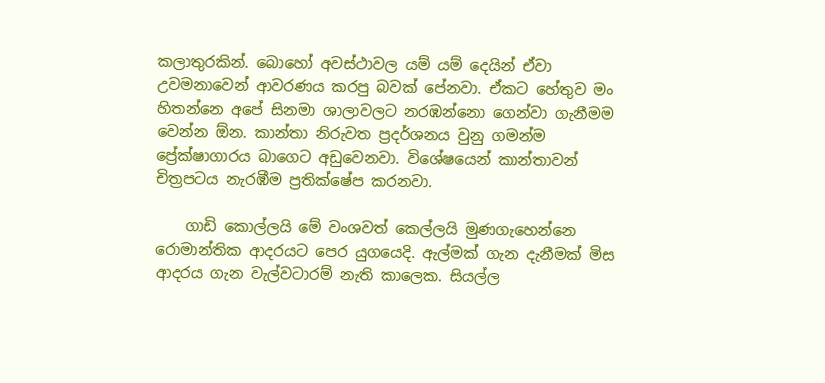කලාතුරකින්. බොහෝ අවස්ථාවල යම් යම් දෙයින් ඒවා උවමනාවෙන් ආවරණය කරපු බවක් පේනවා. ඒකට හේතුව මං හිතන්නෙ අපේ සිනමා ශාලාවලට නරඹන්නො ගෙන්වා ගැනීමම වෙන්න ඕන. කාන්තා නිරුවත ප්‍රදර්ශනය වුනු ගමන්ම ප්‍රේක්ෂාගාරය බාගෙට අඩුවෙනවා. විශේෂයෙන් කාන්තාවන් චිත්‍රපටය නැරඹීම ප්‍රතික්ෂේප කරනවා.

    ගාඩි කොල්ලයි මේ වංශවත් කෙල්ලයි මුණගැහෙන්නෙ රොමාන්තික ආදරයට පෙර යුගයෙදි. ඇල්මක් ගැන දැනීමක් මිස ආදරය ගැන වැල්වටාරම් නැති කාලෙක. සියල්ල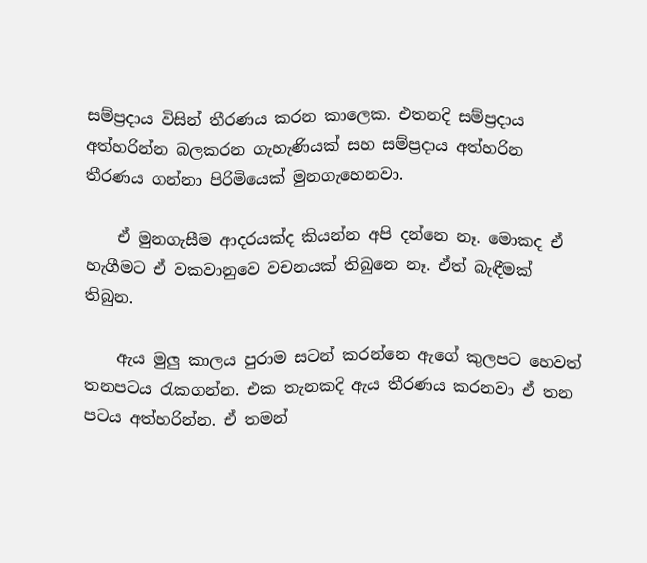සම්ප්‍රදාය විසින් තීරණය කරන කාලෙක. එතනදි සම්ප්‍රදාය අත්හරින්න බලකරන ගැහැණියක් සහ සම්ප්‍රදාය අත්හරින තීරණය ගන්නා පිරිමියෙක් මුනගැහෙනවා.

    ඒ මුනගැසීම ආදරයක්ද කියන්න අපි දන්නෙ නෑ. මොකද ඒ හැගීමට ඒ වකවානුවෙ වචනයක් තිබුනෙ නෑ. ඒත් බැඳීමක් තිබුන.

    ඇය මුලු කාලය පුරාම සටන් කරන්නෙ ඇගේ කුලපට හෙවත් තනපටය රැකගන්න. එක තැනකදි ඇය තීරණය කරනවා ඒ තන පටය අත්හරින්න. ඒ තමන්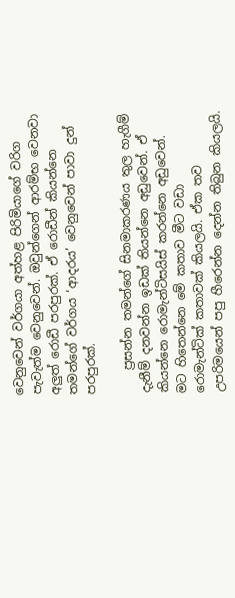වෙනුවෙන් වර්ගයා අත්හළ පිරිමියාගේ වරිග පැවැත්ම වෙනුවෙන්. ඔවුන්ගෙන් ආරම්භ වෙනවා අලුත් රොඩී පරපුරක්. ඒ රොඩීන් කියන්නෙ තමන්ගේ වර්ගය ‘ආදරය’ වෙනුවෙන් පාවා දුන් පරපුරක්.

    ප්‍රසන්න තමන්‍ගේ සිනමාකරණය තුල හැගීම් දැනීම් දනවන්න ඉඩක් තියන්නෙ අඩුවෙන්. ඒ කියන්නෙ රොමැන්ටිසයිස් කරන්නෙ අඩුවෙන්. මට හිතෙන්නෙ මේ කතාව මීට වඩා රොමැන්ටික් කතාවක් කියලයි. ඒක තව උපරිමයෙන් පපු හීරෙන්න දෙන්න තිබුන කියලයි.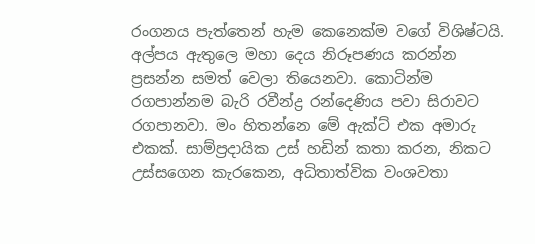රංගනය පැත්තෙන් හැම කෙනෙක්ම වගේ විශිෂ්ටයි. අල්පය ඇතුලෙ මහා දෙය නිරූපණය කරන්න ප්‍රසන්න සමත් වෙලා තියෙනවා. කොටින්ම රගපාන්නම බැරි රවීන්ද්‍ර රන්දෙණිය පවා සිරාවට රගපානවා. මං හිතන්නෙ මේ ඇක්ට් එක අමාරු එකක්. සාම්ප්‍රදායික උස් හඩින් කතා කරන, නිකට උස්සගෙන කැරකෙන, අධිතාත්වික වංශවතා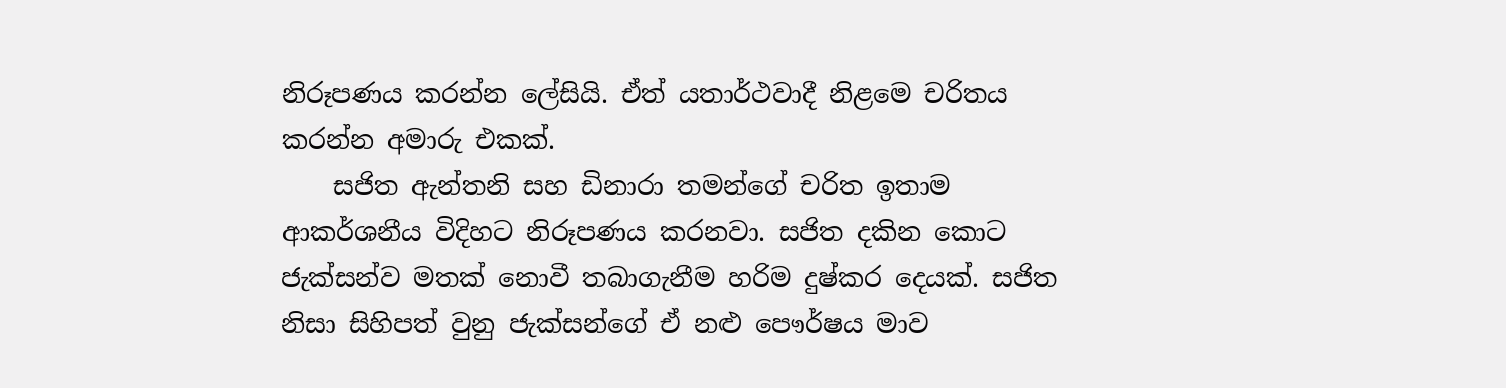නිරූපණය කරන්න ලේසියි. ඒත් යතාර්ථවාදී නිළමෙ චරිතය කරන්න අමාරු එකක්.
    සජිත ඇන්තනි සහ ඩිනාරා තමන්ගේ චරිත ඉතාම ආකර්ශනීය විදිහට නිරූපණය කරනවා. සජිත දකින කොට ජැක්සන්ව මතක් නොවී තබාගැනීම හරිම දුෂ්කර දෙයක්. සජිත නිසා සිහිපත් වුනු ජැක්සන්ගේ ඒ නළු පෞර්ෂය මාව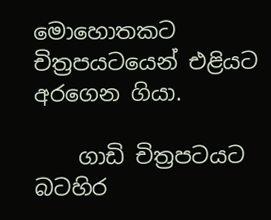මො‍හොතකට චිත්‍රපයටයෙන් එළියට අරගෙන ගියා.

    ගාඩි චිත්‍රපටයට බටහිර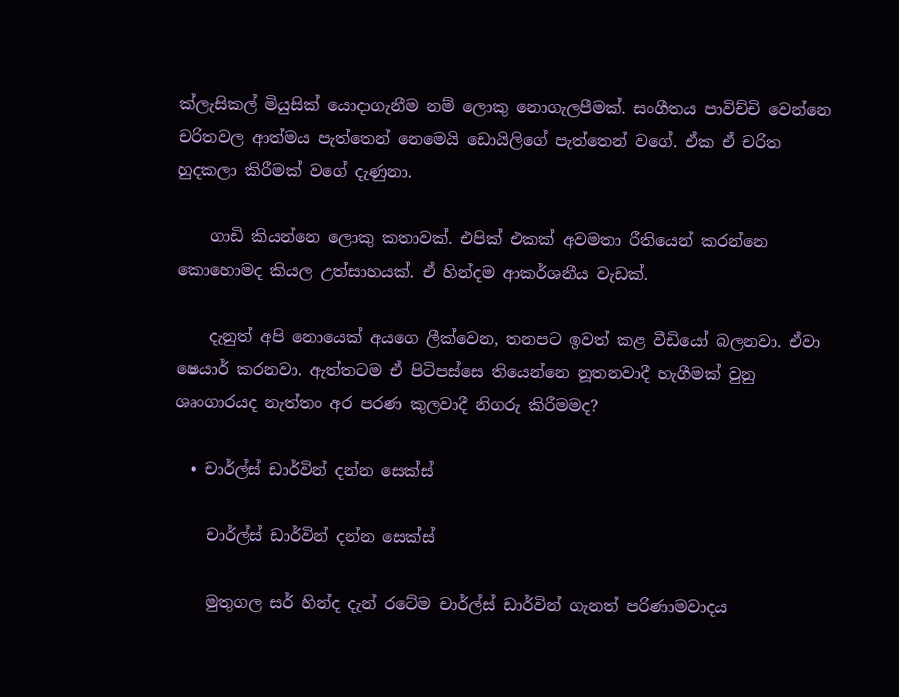ක්ලැසිකල් මියුසික් යොදාගැනීම නම් ලොකු නොගැලපීමක්. සංගීතය පාවිච්චි වෙන්නෙ චරිතවල ආත්මය පැත්තෙන් නෙමෙයි ඩොයිලිගේ පැත්තෙන් වගේ. ඒක ඒ චරිත හුදකලා කිරීමක් වගේ දැණුනා.

    ගාඩි කියන්නෙ ලොකු කතාවක්. එපික් එකක් අවමතා රීතියෙන් කරන්නෙ කොහොමද කියල උත්සාහයක්. ඒ හින්දම ආකර්ශනීය වැඩක්.

    දැනුත් අපි නොයෙක් අයගෙ ලීක්වෙන, තනපට ඉවත් කළ වීඩියෝ බලනවා. ඒවා ෂෙයාර් කරනවා. ඇත්තටම ඒ පිටිපස්සෙ තියෙන්නෙ නූතනවාදී හැගීමක් වුනු ශෘංගාරයද නැත්තං අර පරණ කුලවාදී නිගරු කිරීමමද?

  • චාර්ල්ස් ඩාර්වින් දන්න සෙක්ස්

    චාර්ල්ස් ඩාර්වින් දන්න සෙක්ස්

    මුතුගල සර් හින්ද දැන් රටේම චාර්ල්ස් ඩාර්වින් ගැනත් පරිණාමවාදය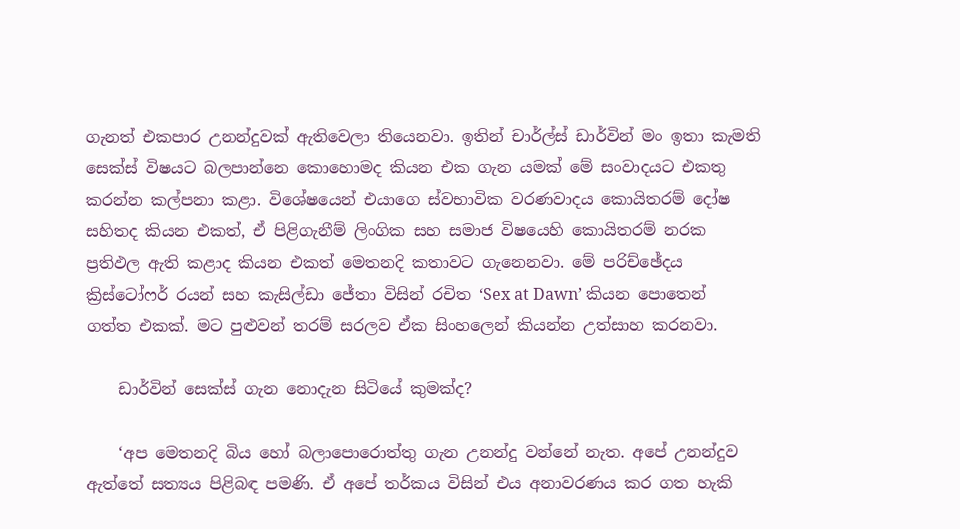ගැනත් එකපාර උනන්දුවක් ඇතිවෙලා තියෙනවා. ඉතින් චාර්ල්ස් ඩාර්වින් මං ඉතා කැමති සෙක්ස් විෂයට බලපාන්නෙ කොහොමද කියන එක ගැන යමක් මේ සංවාදයට එකතු කරන්න කල්පනා කළා. විශේෂයෙන් එයාගෙ ස්වභාවික වරණවාදය කොයිතරම් දෝෂ සහිතද කියන එකත්, ඒ පිළිගැනීම් ලිංගික සහ සමාජ විෂයෙහි කොයිතරම් නරක ප්‍රතිඵල ඇති කළාද කියන එකත් මෙතනදි කතාවට ගැනෙනවා. මේ පරිච්ඡේදය ක්‍රිස්ටෝෆර් රයන් සහ කැසිල්ඩා ජේතා විසින් රචිත ‘Sex at Dawn’ කියන පොතෙන් ගත්ත එකක්. මට පුළුවන් තරම් සරලව ඒක සිංහලෙන් කියන්න උත්සාහ කරනවා.

    ඩාර්වින් සෙක්ස් ගැන නොදැන සිටියේ කුමක්ද?

    ‘අප මෙතනදි බිය හෝ බලාපොරොත්තු ගැන උනන්දු වන්නේ නැත. අපේ උනන්දුව ඇත්තේ සත්‍යය පිළිබඳ පමණි. ඒ අපේ තර්කය විසින් එය අනාවරණය කර ගත හැකි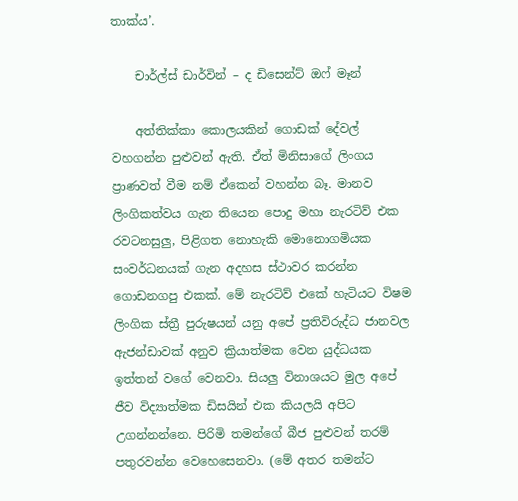තාක්ය’.

    චාර්ල්ස් ඩාර්වින් – ද ඩිසෙන්ට් ඔෆ් මෑන්

    අත්තික්කා කොලයකින් ගොඩක් දේවල් වහගන්න පුළුවන් ඇති. ඒත් මිනිසාගේ ලිංගය ප්‍රාණවත් වීම නම් ඒකෙන් වහන්න බෑ. මානව ලිංගිකත්වය ගැන තියෙන පොදු මහා නැරටිව් එක රවටනසුලු, පිළිගත නොහැකි මොනොගමියක සංවර්ධනයක් ගැන අදහස ස්ථාවර කරන්න ගොඩනගපු එකක්. මේ නැරටිව් එකේ හැටියට විෂම ලිංගික ස්ත්‍රී පුරුෂයන් යනු අපේ ප්‍රතිවිරුද්ධ ජානවල ඇජන්ඩාවක් අනුව ක්‍රියාත්මක වෙන යුද්ධයක ඉත්තන් වගේ වෙනවා. සියලු විනාශයට මුල අපේ ජීව විද්‍යාත්මක ඩිසයින් එක කියලයි අපිට උගන්නන්නෙ. පිරිමි තමන්ගේ බීජ පුළුවන් තරම් පතුරවන්න වෙහෙසෙනවා. (මේ අතර තමන්ට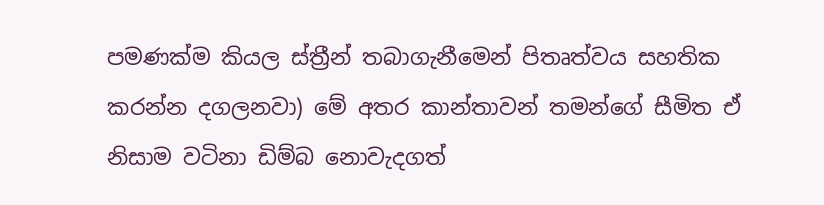පමණක්ම කියල ස්ත්‍රීන් තබාගැනීමෙන් පිතෘත්වය සහතික කරන්න දගලනවා) මේ අතර කාන්තාවන් තමන්ගේ සීමිත ඒ නිසාම වටිනා ඩිම්බ නොවැදගත්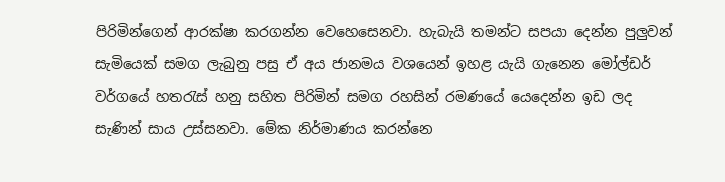පිරිමින්ගෙන් ආරක්ෂා කරගන්න වෙහෙසෙනවා. හැබැයි තමන්ට සපයා දෙන්න පුලුවන් සැමියෙක් සමග ලැබුනු පසු ඒ අය ජානමය වශයෙන් ඉහළ යැයි ගැනෙන මෝල්ඩර් වර්ගයේ හතරැස් හනු සහිත පිරිමින් සමග රහසින් රමණයේ යෙදෙන්න ඉඩ ලද සැණින් සාය උස්සනවා. මේක නිර්මාණය කරන්නෙ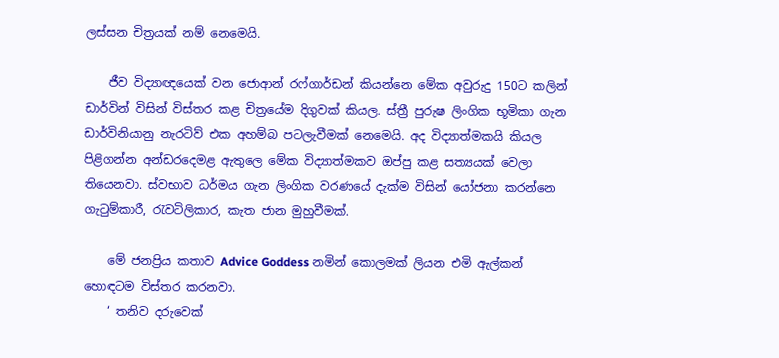ලස්සන චිත්‍රයක් නම් නෙමෙයි.

    ජීව විද්‍යාඥයෙක් වන ජොආන් රෆ්ගාර්ඩන් කියන්නෙ මේක අවුරුදු 150ට කලින් ඩාර්වින් විසින් විස්තර කළ චිත්‍රයේම දිගුවක් කියල. ස්ත්‍රී පුරුෂ ලිංගික භූමිකා ගැන ඩාර්විනියානු නැරටිව් එක අහම්බ පටලැවීමක් නෙමෙයි. අද විද්‍යාත්මකයි කියල පිළිගන්න අන්ඩරදෙමළ ඇතුලෙ මේක විද්‍යාත්මකව ඔප්පු කළ සත්‍යයක් වෙලා තියෙනවා. ස්වභාව ධර්මය ගැන ලිංගික වරණයේ දැක්ම විසින් යෝජනා කරන්නෙ ගැටුම්කාරී, රැවටිලිකාර, කැත ජාන මුහුවීමක්.

    මේ ජනප්‍රිය කතාව Advice Goddess නමින් කොලමක් ලියන එමි ඇල්කන් හොඳටම විස්තර කරනවා.
    ‘ තනිව දරුවෙක්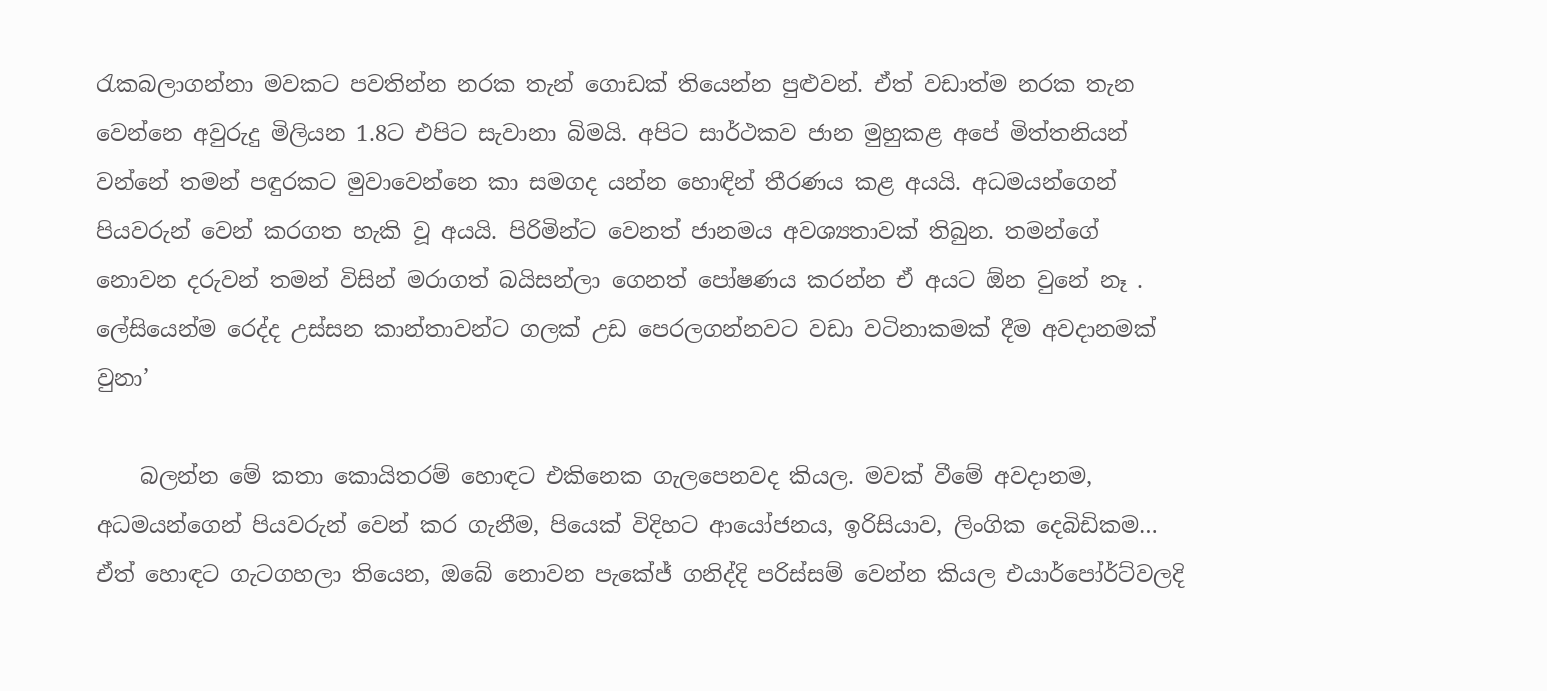රැකබලාගන්නා මවකට පවතින්න නරක තැන් ගොඩක් තියෙන්න පුළුවන්. ඒත් වඩාත්ම නරක තැන වෙන්නෙ අවුරුදු මිලියන 1.8ට එපිට සැවානා බිමයි. අපිට සාර්ථකව ජාන මුහුකළ අපේ මිත්තනියන් වන්නේ තමන් පඳුරකට මුවාවෙන්නෙ කා සමගද යන්න හොඳින් තීරණය කළ අයයි. අධමයන්ගෙන් පියවරුන් වෙන් කරගත හැකි වූ අයයි. පිරිමින්ට වෙනත් ජානමය අවශ්‍යතාවක් තිබුන. තමන්ගේ නොවන දරුවන් තමන් විසින් මරාගත් බයිසන්ලා ගෙනත් පෝෂණය කරන්න ඒ අයට ඕන වුනේ නෑ . ලේසියෙන්ම රෙද්ද උස්සන කාන්තාවන්ට ගලක් උඩ පෙරලගන්නවට වඩා වටිනාකමක් දීම අවදානමක් වුනා’

    බලන්න මේ කතා කොයිතරම් හොඳට එකිනෙක ගැලපෙනවද කියල. මවක් වීමේ අවදානම, අධමයන්ගෙන් පියවරුන් වෙන් කර ගැනීම, පියෙක් විදිහට ආයෝජනය, ඉරිසියාව, ලිංගික දෙබිඩිකම… ඒත් හොඳට ගැටගහලා තියෙන, ඔබේ නොවන පැකේජ් ගනිද්දි පරිස්සම් වෙන්න කියල එයාර්පෝර්ට්වලදි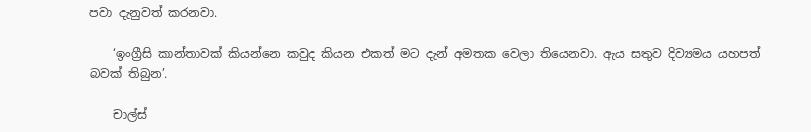පවා දැනුවත් කරනවා.

    ‘ඉංග්‍රීසි කාන්තාවක් කියන්නෙ කවුද කියන එකත් මට දැන් අමතක වෙලා තියෙනවා. ඇය සතුව දිව්‍යමය යහපත් බවක් තිබුන’.

    චාල්ස්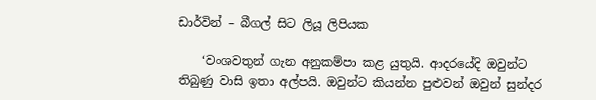ඩාර්වින් – බීගල් සිට ලියූ ලිපියක

    ‘වංශවතුන් ගැන අනුකම්පා කළ යුතුයි. ආදරයේදි ඔවුන්ට තිබුණු වාසි ඉතා අල්පයි. ඔවුන්ට කියන්න පුළුවන් ඔවුන් සුන්දර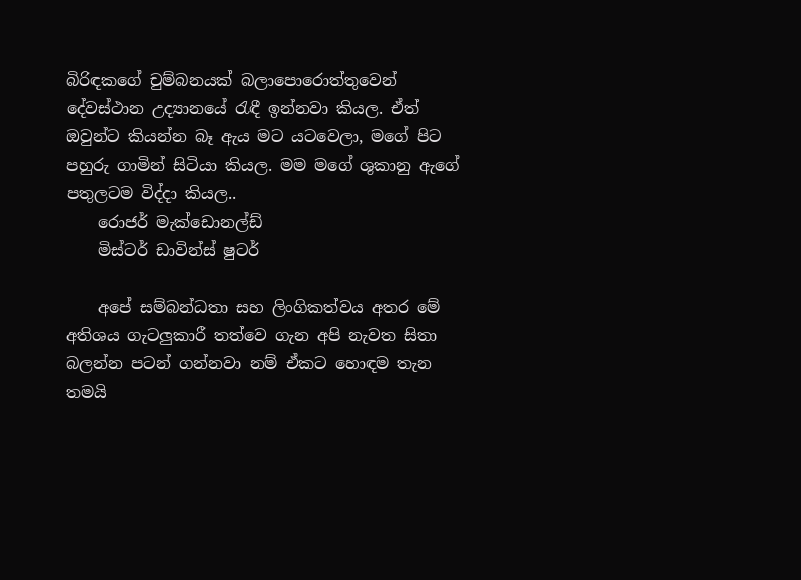බිරිඳකගේ චුම්බනයක් බලාපොරොත්තුවෙන් දේවස්ථාන උද්‍යානයේ රැඳී ඉන්නවා කියල. ඒත් ඔවුන්ට කියන්න බෑ ඇය මට යටවෙලා, මගේ පිට පහුරු ගාමින් සිටියා කියල. මම මගේ ශුකානු ඇගේ පතුලටම විද්දා කියල..
    රොජර් මැක්ඩොනල්ඩ්
    මිස්ටර් ඩාවින්ස් ෂුටර්

    අපේ සම්බන්ධතා සහ ලිංගිකත්වය අතර මේ අතිශය ගැටලුකාරී තත්වෙ ගැන අපි නැවත සිතා බලන්න පටන් ගන්නවා නම් ඒකට හොඳම තැන තමයි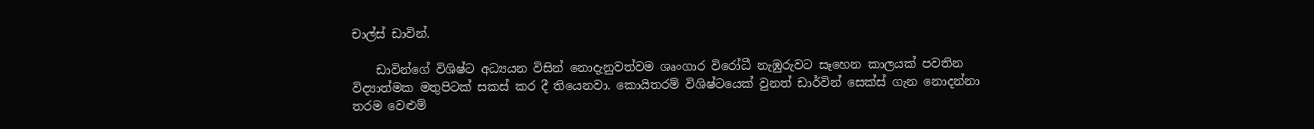චාල්ස් ඩාවින්.

    ඩාවින්ගේ විශිෂ්ට අධ්‍යයන විසින් නොදැනුවත්වම ශෘංගාර විරෝධී නැඹුරුවට සෑහෙන කාලයක් පවතින විද්‍යාත්මක මතුපිටක් සකස් කර දී තියෙනවා. කොයිතරම් විශිෂ්ටයෙක් වුනත් ඩාර්වින් සෙක්ස් ගැන නොදන්නා තරම වෙළුම්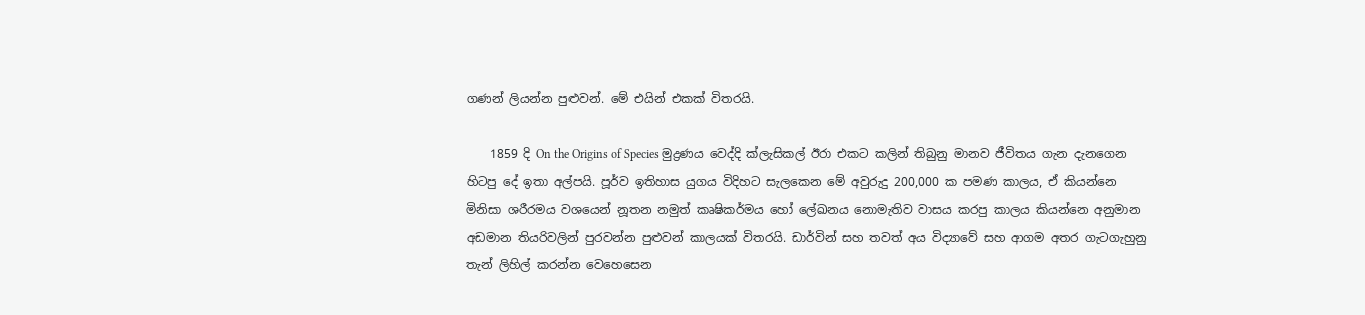ගණන් ලියන්න පුළුවන්. මේ එයින් එකක් විතරයි.

    1859 දි On the Origins of Species මුද්‍රණය වෙද්දි ක්ලැසිකල් ඊරා එකට කලින් තිබුනු මානව ජීවිතය ගැන දැනගෙන හිටපු දේ ඉතා අල්පයි. පූර්ව ඉතිහාස යුගය විදිහට සැලකෙන මේ අවුරුදු 200,000 ක පමණ කාලය, ඒ කියන්නෙ මිනිසා ශරීරමය වශයෙන් නූතන නමුත් කෘෂිකර්මය හෝ ලේඛනය නොමැතිව වාසය කරපු කාලය කියන්නෙ අනුමාන අඩමාන තියරිවලින් පුරවන්න පුළුවන් කාලයක් විතරයි. ඩාර්වින් සහ තවත් අය විද්‍යාවේ සහ ආගම අතර ගැටගැහුනු තැන් ලිහිල් කරන්න වෙහෙසෙන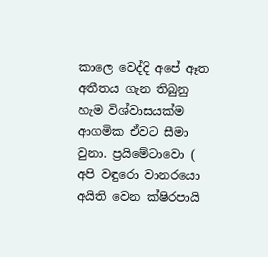කාලෙ වෙද්දි අපේ ඈත අතීතය ගැන තිබුනු හැම විශ්වාසයක්ම ආගමික ඒවට සීමා වුනා. ප්‍රයිමේටාවො ( අපි වඳුරො වානර‍යො අයිති වෙන ක්ෂිරපායි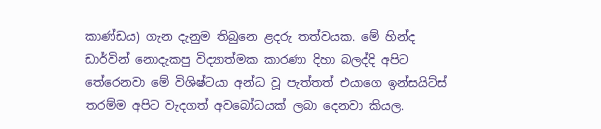කාණ්ඩය) ගැන දැනුම තිබුනෙ ළදරු තත්වයක. මේ හින්ද ඩාර්වින් නොදැකපු විද්‍යාත්මක කාරණා දිහා බලද්දි අපිට තේරෙනවා මේ විශිෂ්ටයා අන්ධ වූ පැත්තත් එයාගෙ ඉන්සයිට්ස් තරම්ම අපිට වැදගත් අවබෝධයක් ලබා දෙනවා කියල.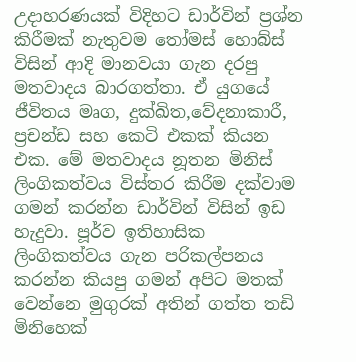උදාහරණයක් විදිහට ඩාර්වින් ප්‍රශ්න කිරීමක් නැතුවම තෝමස් හොබ්ස් විසින් ආදි මානවයා ගැන දරපු මතවාදය බාරගත්තා. ඒ යුගයේ ජීවිතය මෘග, දුක්ඛිත,වේදනාකාරී, ප්‍රචන්ඩ සහ කෙටි එකක් කියන එක. මේ මතවාදය නූතන මිනිස් ලිංගිකත්වය විස්තර කිරීම දක්වාම ගමන් කරන්න ඩාර්වින් විසින් ඉඩ හැදුවා. පූර්ව ඉතිහාසික ලිංගිකත්වය ගැන පරිකල්පනය කරන්න කියපු ගමන් අපිට මතක් වෙන්නෙ මුගුරක් අතින් ගත්ත තඩි මිනිහෙක්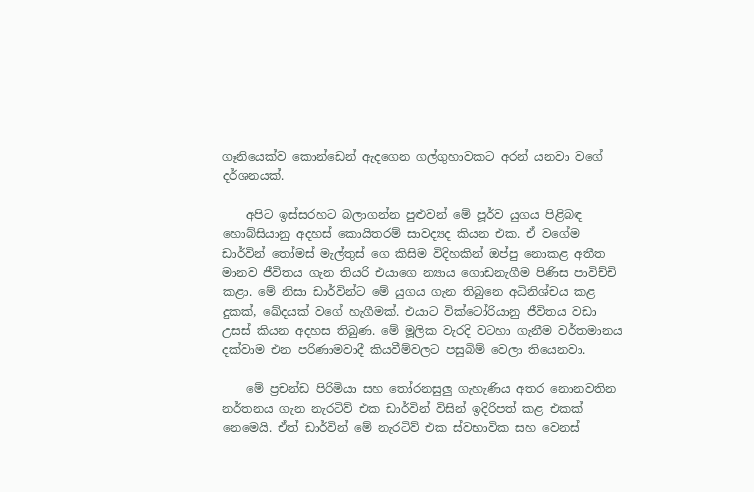ගෑනියෙක්ව කොන්ඩෙන් ඇදගෙන ගල්ගුහාවකට අරන් යනවා වගේ දර්ශනයක්.

    අපිට ඉස්සරහට බලාගන්න පුළුවන් මේ පූර්ව යුගය පිළිබඳ හොබ්සියානු අදහස් කොයිතරම් සාවද්‍යද කියන එක. ඒ වගේම ඩාර්වින් තෝමස් මැල්තුස් ගෙ කිසිම විදිහකින් ඔප්පු නොකළ අතීත මානව ජීවිතය ගැන තියරි එයාගෙ න්‍යාය ගොඩනැගීම පිණිස පාවිච්චි කළා. මේ නිසා ඩාර්වින්ට මේ යුගය ගැන තිබුනෙ අධිනිශ්චය කළ දුකක්, ඛේදයක් වගේ හැගීමක්. එයාට වික්ටෝරියානු ජීවිතය වඩා උසස් කියන අදහස තිබුණ. මේ මූලික වැරදි වටහා ගැනීම වර්තමානය දක්වාම එන පරිණාමවාදී කියවීම්වලට පසුබිම් වෙලා තියෙනවා.

    මේ ප්‍රචන්ඩ පිරිමියා සහ තෝරනසුලු ගැහැණිය අතර නොනවතින නර්තනය ගැන නැරටිව් එක ඩාර්වින් විසින් ඉදිරිපත් කළ එකක් නෙමෙයි. ඒත් ඩාර්වින් මේ නැරටිව් එක ස්වභාවික සහ වෙනස්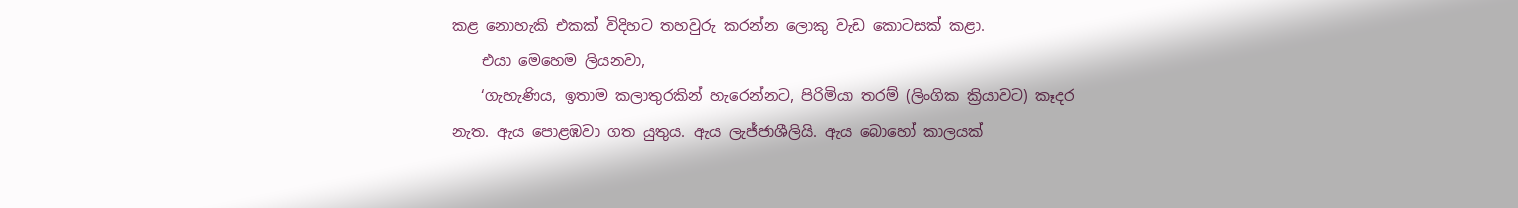කළ නොහැකි එකක් විදිහට තහවුරු කරන්න ලොකු වැඩ කොටසක් කළා.
    එයා මෙහෙම ලියනවා,
    ‘ගැහැණිය, ඉතාම කලාතුරකින් හැරෙන්නට, පිරිමියා තරම් (ලිංගික ක්‍රියාවට) කෑදර නැත. ඇය පොළඹවා ගත යුතුය. ඇය ලැජ්ජාශීලියි. ඇය බොහෝ කාලයක්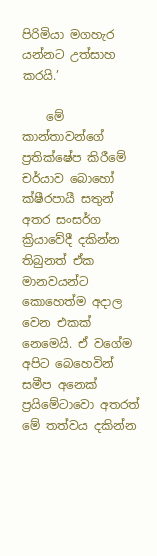පිරිමියා මගහැර යන්නට උත්සාහ කරයි.’

    මේ කාන්තාවන්ගේ ප්‍රතික්ෂේප කිරීමේ චර්යාව බොහෝ ක්ෂීරපායී සතුන් අතර සංසර්ග ක්‍රියාවේදී දකින්න තිබුනත් ඒක මානවයන්ට කොහෙත්ම අදාල වෙන එකක් නෙමෙයි. ඒ වගේම අපිට බෙහෙවින් සමීප අනෙක් ප්‍රයිමේටාවො අතරත් මේ තත්වය දකින්න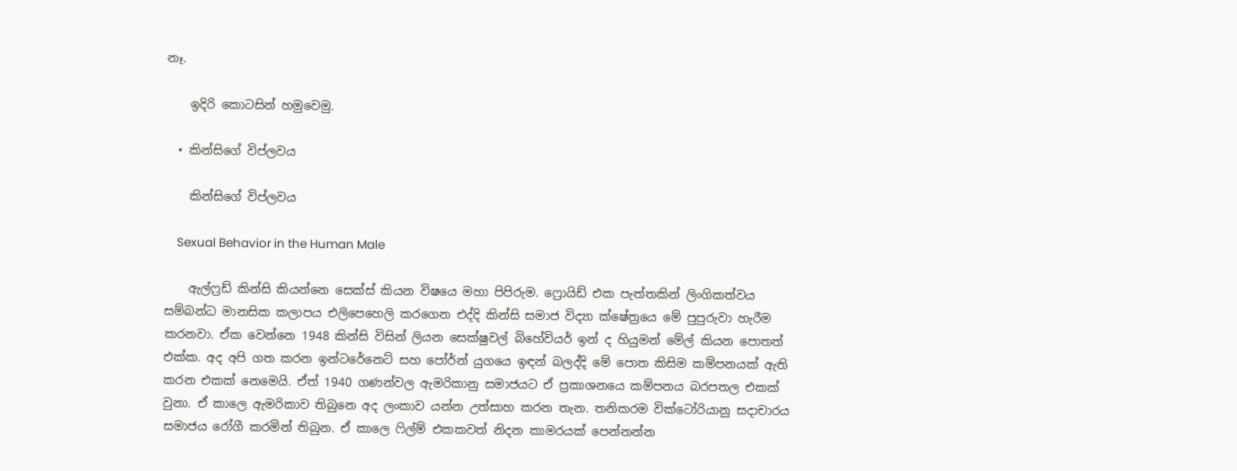නෑ.

    ඉදිරි කොටසින් හමුවෙමු.

  • කින්සිගේ විප්ලවය

    කින්සිගේ විප්ලවය

    Sexual Behavior in the Human Male

    ඇල්ෆ්‍රඩ් කින්සි කියන්නෙ සෙක්ස් කියන විෂයෙ මහා පිපිරුම. ෆ්‍රොයිඩ් එක පැත්තකින් ලිංගිකත්වය සම්බන්ධ මානසික කලාපය එලිපෙහෙලි කරගෙන එද්දි කින්සි සමාජ විද්‍යා ක්ෂේත්‍රයෙ මේ පුපුරුවා හැරීම කරනවා. ඒක වෙන්නෙ 1948 කින්සි විසින් ලියන සෙක්ෂුවල් බිහේවියර් ඉන් ද හියුමන් මේල් කියන පොතත් එක්ක. අද අපි ගත කරන ඉන්ටරේනෙට් සහ පෝර්න් යුගයෙ ඉඳන් බලද්දි මේ පොත කිසිම කම්පනයක් ඇති කරන එකක් නෙමෙයි. ඒත් 1940 ගණන්වල ඇමරිකානු සමාජයට ඒ ප්‍රකාශනයෙ කම්පනය බරපතල එකක් වුනා. ඒ කාලෙ ඇමරිකාව තිබුනෙ අද ලංකාව යන්න උත්සාහ කරන තැන. තනිකරම වික්ටෝරියානු සදාචාරය සමාජය රෝගී කරමින් තිබුන. ඒ කාලෙ ෆිල්ම් එකකවත් නිදන කාමරයක් පෙන්නන්න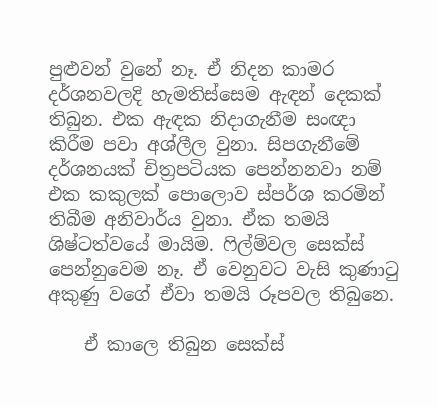පුළුවන් වුනේ නෑ. ඒ නිදන කාමර දර්ශනවලදි හැමතිස්සෙම ඇඳන් දෙකක් තිබුන. එක ඇඳක නිදාගැනීම සංඥා කිරීම පවා අශ්ලීල වුනා. සිපගැනීමේ දර්ශනයක් චිත්‍රපටියක පෙන්නනවා නම් එක කකුලක් පොලොව ස්පර්ශ කරමින් තිබීම අනිවාර්ය වුනා. ඒක තමයි ශිෂ්ටත්වයේ මායිම. ෆිල්ම්වල සෙක්ස් පෙන්නුවෙම නෑ. ඒ වෙනුවට වැසි කුණාටු අකුණු වගේ ඒවා තමයි රූපවල තිබුනෙ.

    ඒ කාලෙ තිබුන සෙක්ස්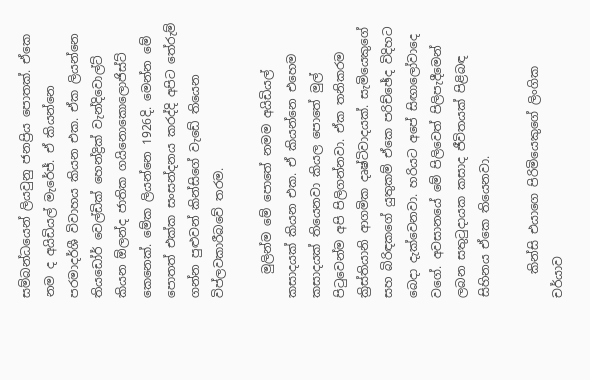සම්බන්ධයෙන් ලියවුනු ජනප්‍රිය පොතක්. ඒකෙ නම ද අයිඩියල් මැරේජ්. ඒ කියන්නෙ පරමාදර්ශී විවාහය කියන එක. ඒක ලියන්නෙ තියඩෝර් වෙල්ඩික් හෙන්ද්‍රික් වැන්දිවොල්ට් කියන ඕලන්ද ජාතික ගයිනොකොලොජිස්ට් කෙනෙක්. මේක ලියන්නෙ 1926දි. මෙන්න මේ පොතත් එක්ක සංසන්දනය කරද්දි අපිට තේරුම් ගන්න පුළුවන් කින්සිගේ වැඩේ තියෙන විප්ලවකාරීබවේ තරම.

    මුලින්ම මේ පොතේ නමම අයිඩියල් කසාදයක් කියන එක. ඒ කියන්නෙ එහෙම කසාදයක් තියෙනවා කියල පොතේ මුල් පිටුවෙන්ම අපි පිලිගන්නවා. ඒක තනිකරම ක්‍රිස්තියානි ආගමික දෘෂ්ටිවාදයක්. සැමියෙකුගේ සහ බිරිඳකගේ යුතුකම් ඒකෙ පරිච්ඡේද විදිහට බෙදා දැක්වෙනවා. හරියට අපේ සිඟා‍ලෝවාදෙ වගේ. අවසානයේ මේ පිලිවෙත් පිලිපැදීමෙන් ලබන සතුටුදායක කසාද ජීවිතයක් පිළිබඳ සිහිනය ඒකෙ තියෙනවා.

    කින්සි එයාගෙ පිරිමියෙකුගේ ලිංගික චර්යාව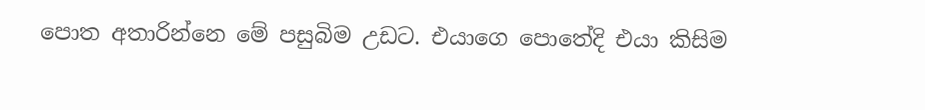පොත අතාරින්නෙ මේ පසුබිම උඩට. එයාගෙ පොතේදි එයා කිසිම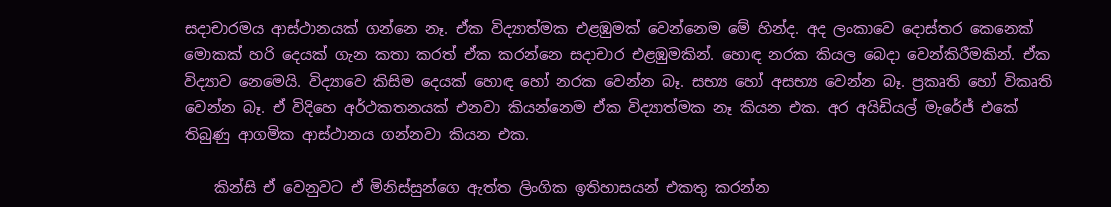සදාචාරමය ආස්ථානයක් ගන්නෙ නෑ. ඒක විද්‍යාත්මක එළඹුමක් වෙන්නෙම මේ හින්ද. අද ලංකාවෙ දොස්තර කෙනෙක් මොකක් හරි දෙයක් ගැන කතා කරත් ඒක කරන්නෙ සදාචාර එළඹුමකින්. හොඳ නරක කියල බෙදා වෙන්කිරීමකින්. ඒක විද්‍යාව නෙමෙයි. විද්‍යාවෙ කිසිම දෙයක් හොඳ හෝ නරක වෙන්න බෑ. සභ්‍ය හෝ අසභ්‍ය වෙන්න බෑ. ප්‍රකෘති හෝ විකෘති වෙන්න බෑ. ඒ විදිහෙ අර්ථකතනයක් එනවා කියන්නෙම ඒක විද්‍යාත්මක නෑ කියන එක. අර අයිඩියල් මැරේජ් එකේ තිබුණු ආගමික ආස්ථානය ගන්නවා කියන එක.

    කින්සි ඒ වෙනුවට ඒ මිනිස්සුන්ගෙ ඇත්ත ලිංගික ඉතිහාසයන් එකතු කරන්න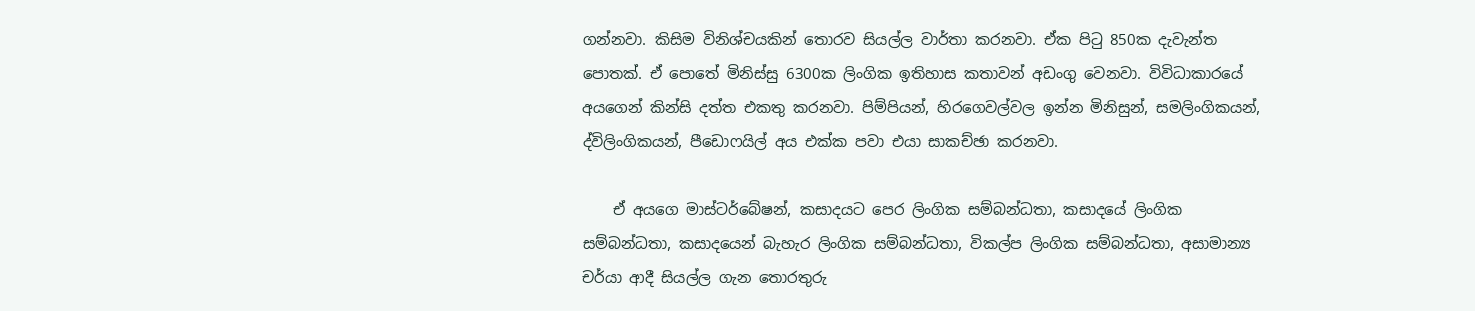ගන්නවා. කිසිම විනිශ්චයකින් තොරව සියල්ල වාර්තා කරනවා. ඒක පිටු 850ක දැවැන්ත පොතක්. ඒ පොතේ මිනිස්සු 6300ක ලිංගික ඉතිහාස කතාවන් අඩංගු වෙනවා. විවිධාකාරයේ අයගෙන් කින්සි දත්ත එකතු කරනවා. පිම්පියන්, හිරගෙවල්වල ඉන්න මිනිසුන්, සමලිංගිකයන්, ද්විලිංගිකයන්, පීඩ‍ොෆයිල් අය එක්ක පවා එයා සාකච්ඡා කරනවා.

    ඒ අයගෙ මාස්ටර්බේෂන්, කසාදයට පෙර ලිංගික සම්බන්ධතා, කසාදයේ ලිංගික සම්බන්ධතා, කසාදයෙන් බැහැර ලිංගික සම්බන්ධතා, විකල්ප ලිංගික සම්බන්ධතා, අසාමාන්‍ය චර්යා ආදී සියල්ල ගැන තොරතුරු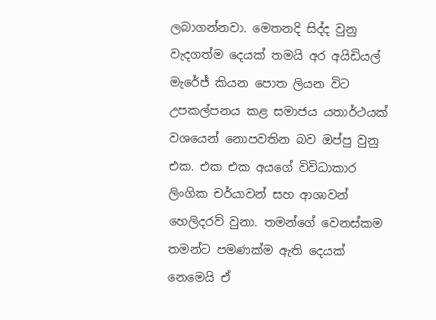ලබාගන්නවා. මෙතනදි සිද්ද වුනු වැදගත්ම දෙයක් තමයි අර අයිඩියල් මැරේජ් කියන පොත ලියන විට උපකල්පනය කළ සමාජය යතාර්ථයක් වශයෙන් නොපවතින බව ඔප්පු වුනු එක. එක එක අයගේ විවිධාකාර ලිංගික චර්යාවන් සහ ආශාවන් හෙලිදරව් වුනා. තමන්ගේ වෙනස්කම තමන්ට පමණක්ම ඇති දෙයක් නෙමෙයි ඒ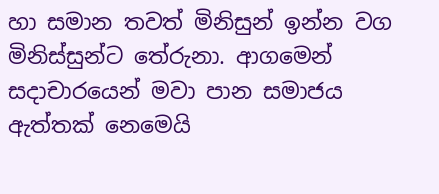හා සමාන තවත් මිනිසුන් ඉන්න වග මිනිස්සුන්ට තේරුනා. ආගමෙන් සදාචාරයෙන් මවා පාන සමාජය ඇත්තක් නෙමෙයි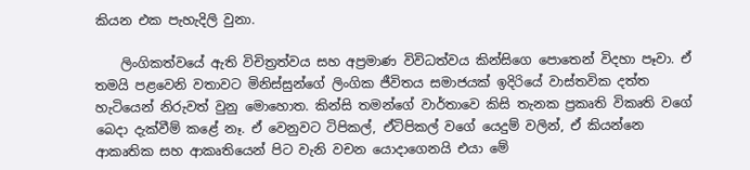කියන එක පැහැදිලි වුනා.

    ලිංගිකත්වයේ ඇති විචිත්‍රත්වය සහ අප්‍රමාණ විවිධත්වය කින්සිගෙ පොතෙන් විදහා පෑවා. ඒ තමයි පළවෙනි වතාවට මිනිස්සුන්ගේ ලිංගික ජීවිතය සමාජයක් ඉදිරියේ වාස්තවික දත්ත හැටියෙන් නිරුවත් වුනු මොහොත. කින්සි තමන්ගේ වාර්තාවෙ කිසි තැනක ප්‍රකෘති විකෘති වගේ බෙදා දැක්වීම් කළේ නෑ. ඒ වෙනුවට ටිපිකල්, ඒටිපිකල් ‍වගේ යෙදුම් වලින්, ඒ කියන්නෙ ආකෘතික සහ ආකෘතියෙන් පිට වැනි වචන යොදාගෙනයි එයා මේ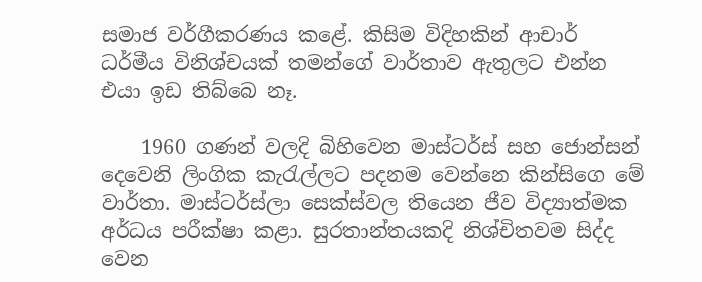සමාජ වර්ගීකරණය ‍කළේ. කිසිම විදිහකින් ආචාර් ධර්මීය විනිශ්චයක් තමන්ගේ වාර්තාව ඇතුලට එන්න එයා ඉඩ තිබ්බෙ නෑ.

    1960 ගණන් වලදි බිහිවෙන මාස්ටර්ස් සහ ජොන්සන් දෙවෙනි ලිංගික කැරැල්ලට පදනම වෙන්නෙ කින්සිගෙ මේ වාර්තා. මාස්ටර්ස්ලා සෙක්ස්වල තියෙන ජීව විද්‍යාත්මක අර්ධය පරීක්ෂා කළා. සුරතාන්තයකදි නිශ්චිතවම සිද්ද වෙන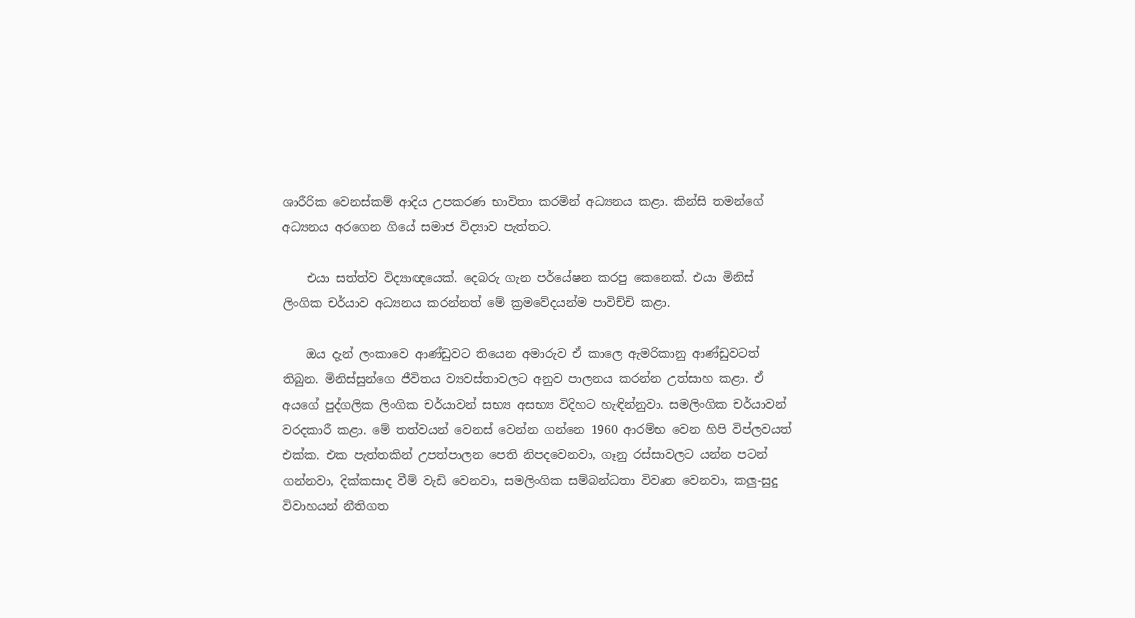ශාරීරික වෙනස්කම් ආදිය උපකරණ භාවිතා කරමින් අධ්‍යනය කළා. කින්සි තමන්ගේ අධ්‍යනය අරගෙන ගියේ සමාජ විද්‍යාව පැත්තට.

    එයා සත්ත්ව විද්‍යාඥයෙක්. දෙබරු ගැන පර්යේෂන කරපු කෙනෙක්. එයා මිනිස් ලිංගික චර්යාව අධ්‍යනය කරන්නත් මේ ක්‍රමවේදයන්ම පාවිච්චි කළා.

    ඔය දැන් ලංකාවෙ ආණ්ඩුවට තියෙන අමාරුව ඒ කාලෙ ඇමරිකානු ආණ්ඩුවටත් තිබුන. මිනිස්සුන්ගෙ ජීවිතය ව්‍යවස්තාවලට අනුව පාලනය කරන්න උත්සාහ කළා. ඒ අයගේ පුද්ගලික ලිංගික චර්යාවන් සභ්‍ය අසභ්‍ය විදිහට හැඳින්නුවා. සමලිංගික චර්යාවන් වරදකාරී කළා. මේ තත්වයන් වෙනස් වෙන්න ගන්නෙ 1960 ආරම්භ වෙන හිපි විප්ලවයත් එක්ක. එක පැත්තකින් උපත්පාලන පෙති නිපදවෙනවා, ගෑනු රස්සාවලට යන්න පටන් ගන්නවා, දික්කසාද වීම් වැඩි වෙනවා, සමලිංගික සම්බන්ධතා විවෘත වෙනවා, කලු-සුදු විවාහයන් නීතිගත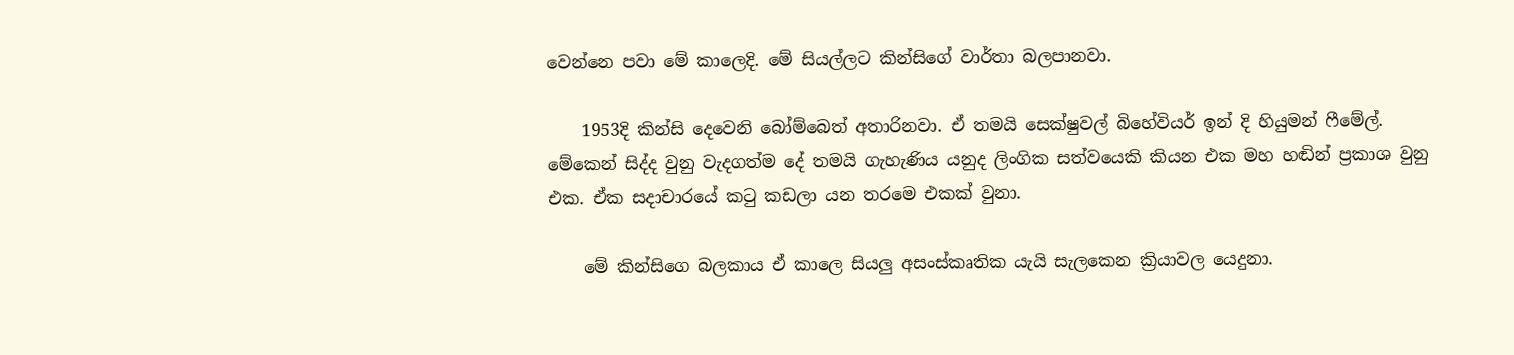වෙන්නෙ පවා මේ කාලෙදි. මේ සියල්ලට කින්සිගේ වාර්තා බලපානවා.

    1953දි කින්සි දෙවෙනි බෝම්බෙත් අතාරිනවා. ඒ තමයි සෙක්ෂුවල් බිහේවියර් ඉන් දි හියුමන් ෆීමේල්. මේකෙන් සිද්ද වුනු වැදගත්ම දේ තමයි ගැහැණිය යනුද ලිංගික සත්වයෙකි කියන එක මහ හඬින් ප්‍රකාශ වුනු එක. ඒක සදාචාරයේ කටු කඩලා යන තරමෙ එකක් වුනා.

    මේ කින්සිගෙ බලකාය ඒ කාලෙ සියලු අසංස්කෘතික යැයි සැලකෙන ක්‍රියාවල යෙදුනා.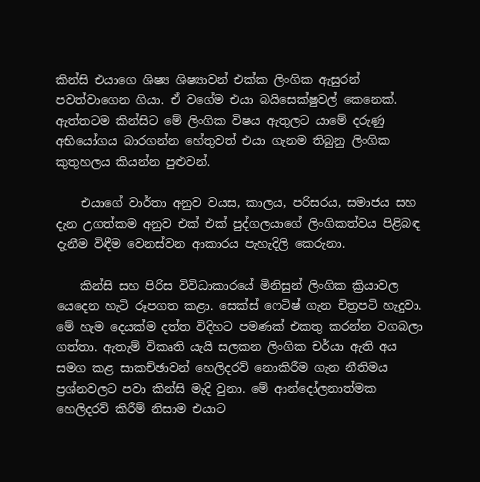කින්සි එයාගෙ ශිෂ්‍ය ශිෂ්‍යාවන් එක්ක ලිංගික ඇසුරන් පවත්වාගෙන ගියා. ඒ වගේම එයා බයිසෙක්ෂුවල් කෙනෙක්. ඇත්තටම කින්සිට මේ ලිංගික විෂය ඇතුලට යාමේ දරුණු අභියෝගය බාරගන්න හේතුවත් එයා ගැනම තිබුනු ලිංගික කුතුහලය කියන්න පුළුවන්.

    එයාගේ වාර්තා අනුව වයස, කාලය, පරිසරය, සමාජය සහ දැන උගත්කම අනුව එක් එක් පුද්ගලයාගේ ලිංගිකත්වය පිළිබඳ දැනීම විඳීම වෙනස්වන ආකාරය පැහැදිලි කෙරුනා.

    කින්සි සහ පිරිස විවිධාකාරයේ මිනිසුන් ලිංගික ක්‍රියාවල යෙදෙන හැටි රූපගත කළා. සෙක්ස් ෆෙටිෂ් ගැන චිත්‍රපටි හැදුවා. මේ හැම දෙයක්ම දත්ත විදිහට පමණක් එකතු කරන්න වගබලා ගත්තා. ඇතැම් විකෘති යැයි සලකන ලිංගික චර්යා ඇති අය සමග කළ සාකච්ඡාවන් හෙලිදරව් නොකිරීම ගැන නීතිමය ප්‍රශ්නවලට පවා කින්සි මැදි වුනා. මේ ආන්දෝලනාත්මක හෙලිදරව් කිරීම් නිසාම එයාට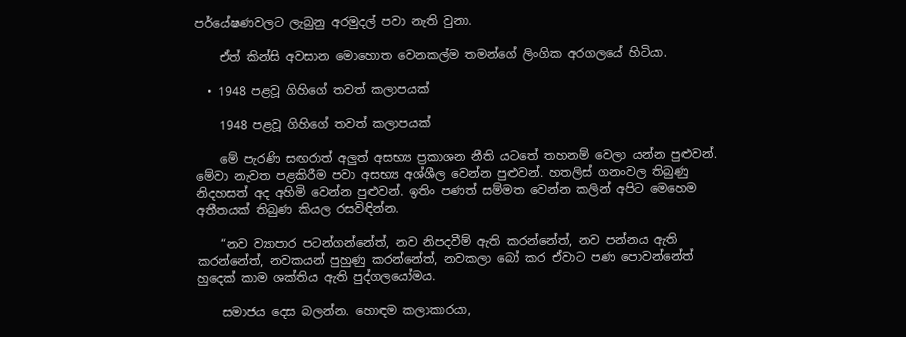පර්යේෂණවලට ලැබුනු අරමුදල් පවා නැති වුනා.

    ඒත් කින්සි අවසාන මොහොත වෙනකල්ම තමන්ගේ ලිංගික අරගලයේ හිටියා.

  • 1948 පළවූ ගිහිගේ තවත් කලාපයක්

    1948 පළවූ ගිහිගේ තවත් කලාපයක්

    මේ පැරණි සඟරාත් අලුත් අසභ්‍ය ප්‍රකාශන නීති යටතේ තහනම් වෙලා යන්න පුළුවන්. මේවා නැවත පළකිරීම පවා අසභ්‍ය අශ්ශීල වෙන්න පුළුවන්. හතලිස් ගනංවල තිබුණු නිදහසත් අද අහිමි වෙන්න පුළුවන්. ඉතිං පණත් සම්මත වෙන්න කලින් අපිට මෙහෙම අතීතයක් තිබුණ කියල රසවිඳින්න.

    “නව ව්‍යාපාර පටන්ගන්නේත්, නව නිපදවීම් ඇති කරන්නේත්, නව පන්නය ඇති කරන්නේත්, නවකයන් පුහුණු කරන්නේත්, නවකලා බෝ කර ඒවාට පණ පොවන්නේත් හුදෙක් කාම ශක්තිය ඇති පුද්ගලයෝමය.

    සමාජය දෙස බලන්න. හොඳම කලාකාරයා,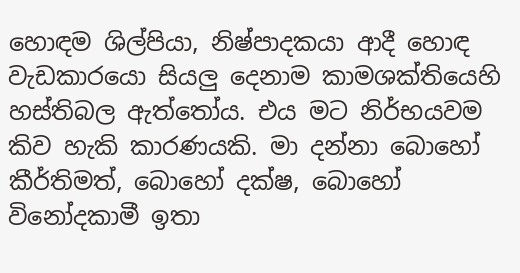හොඳම ශිල්පියා, නිෂ්පාදකයා ආදී හොඳ වැඩකාරයො සියලු දෙනාම කාමශක්තියෙහි හස්තිබල ඇත්තෝය. එය මට නිර්භයවම කිව හැකි කාරණයකි. මා දන්නා බොහෝ කීර්තිමත්, බොහෝ දක්ෂ, බොහෝ විනෝදකාමී ඉතා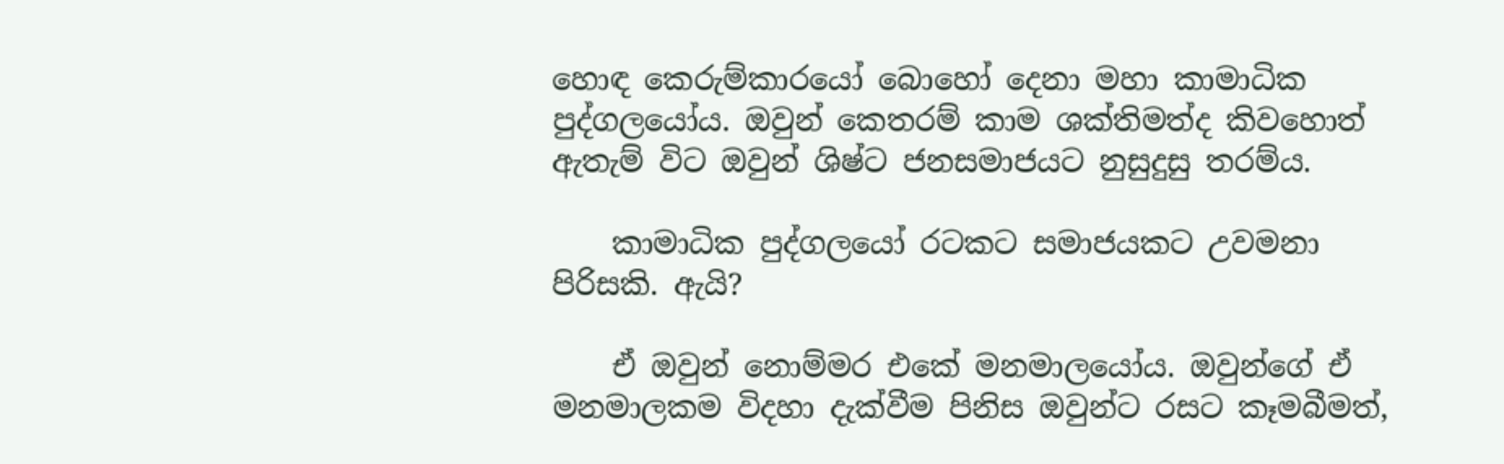හොඳ කෙරුම්කාරයෝ බොහෝ දෙනා මහා කාමාධික පුද්ගලයෝය. ඔවුන් කෙතරම් කාම ශක්තිමත්ද කිවහොත් ඇතැම් විට ඔවුන් ශිෂ්ට ජනසමාජයට නුසුදුසු තරම්ය.

    කාමාධික පුද්ගලයෝ රටකට සමාජයකට උවමනා පිරිසකි. ඇයි?

    ඒ ඔවුන් නොම්මර එකේ මනමාලයෝය. ඔවුන්ගේ ඒ මනමාලකම විදහා දැක්වීම පිනිස ඔවුන්ට රසට කෑමබීමත්,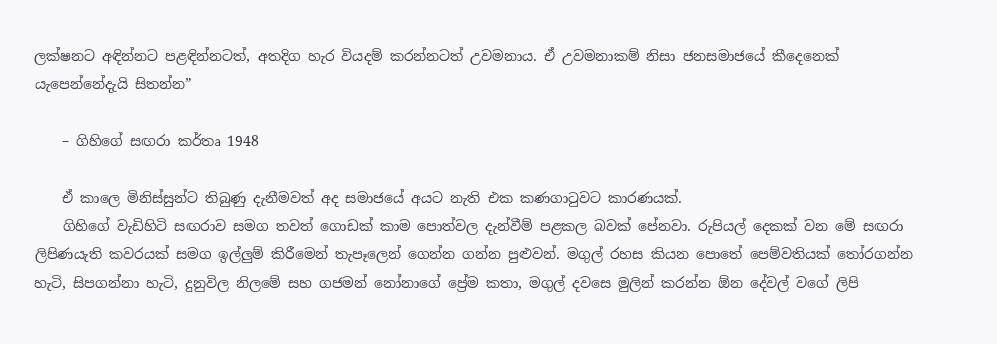ලක්ෂනට අඳින්නට පළඳින්නටත්, අතදිග හැර වියදම් කරන්නටත් උවමනාය. ඒ උවමනාකම් නිසා ජනසමාජයේ කීදෙනෙක් යැපෙන්නේදැයි සිතන්න”

    – ගිහිගේ සඟරා කර්තෘ 1948

    ඒ කාලෙ මිනිස්සුන්ට තිබුණු දැනීමවත් අද සමාජයේ අයට නැති එක කණගාටුවට කාරණයක්.
    ගිහිගේ වැඩිහිටි සඟරාව සමග තවත් ගොඩක් කාම පොත්වල දැන්වීම් පළකල බවක් පේනවා. රුපියල් දෙකක් වන මේ සඟරා ලිපිණයැති කවරයක් සමග ඉල්ලුම් කිරීමෙන් තැපෑලෙන් ගෙන්න ගන්න පුළුවන්. මගුල් රහස කියන පොතේ පෙම්වතියක් තෝරගන්න හැටි, සිපගන්නා හැටි, දුනුවිල නිලමේ සහ ගජමන් නෝනාගේ ප්‍රේම කතා, මගුල් දවසෙ මුලින් කරන්න ඕන දේවල් වගේ ලිපි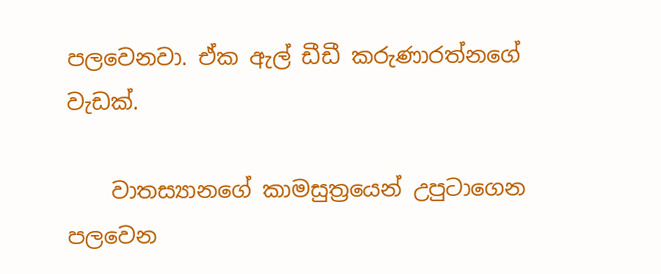පලවෙනවා. ඒක ඇල් ඩීඩී කරුණාරත්නගේ වැඩක්.

    වාතස්‍යානගේ කාමසුත්‍රයෙන් උපුටාගෙන පලවෙන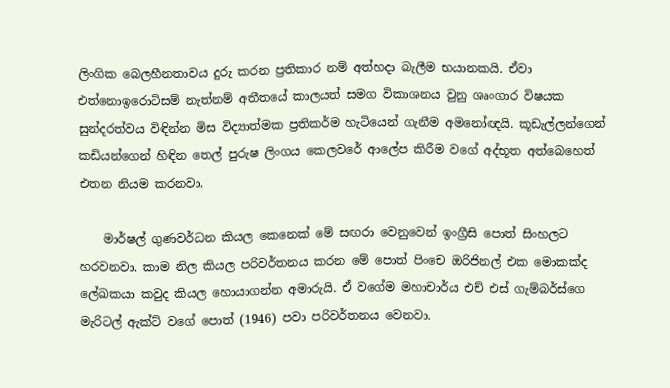ලිංගික බෙලහීනතාවය දුරු කරන ප්‍රතිකාර නම් අත්හදා බැලීම භයානකයි. ඒවා එත්නොඉරොටිසම් නැත්නම් අතීතයේ කාලයත් සමග විකාශනය වුනු ශෘංගාර විෂයක සුන්දරත්වය විඳින්න මිස විද්‍යාත්මක ප්‍රතිකර්ම හැටියෙන් ගැනීම අමනෝඥයි. කූඩැල්ලන්ගෙන් කඩියන්ගෙන් හිඳින තෙල් පුරුෂ ලිංගය කෙලවරේ ආලේප කිරීම වගේ අද්භූත අත්බෙහෙත් එතන නියම කරනවා.

    මාර්ෂල් ගුණවර්ධන කියල කෙනෙක් මේ සඟරා වෙනුවෙන් ඉංග්‍රීසි පොත් සිංහලට හරවනවා. කාම නිල කියල පරිවර්තනය කරන මේ පොත් පිංචෙ ඔරිජිනල් එක මොකක්ද ලේඛකයා කවුද කියල හොයාගන්න අමාරුයි. ඒ වගේම මහාචාර්ය එච් එස් ගැම්බර්ස්ගෙ මැරිටල් ඇක්ට් වගේ පොත් (1946) පවා පරිවර්තනය වෙනවා.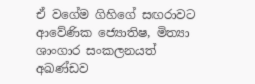ඒ ‍වගේම ගිහිගේ සඟරාවට ආවේණික ජ්‍යොතිෂ, මිත්‍යා ශාංගාර සංකලනයත් අඛණ්ඩව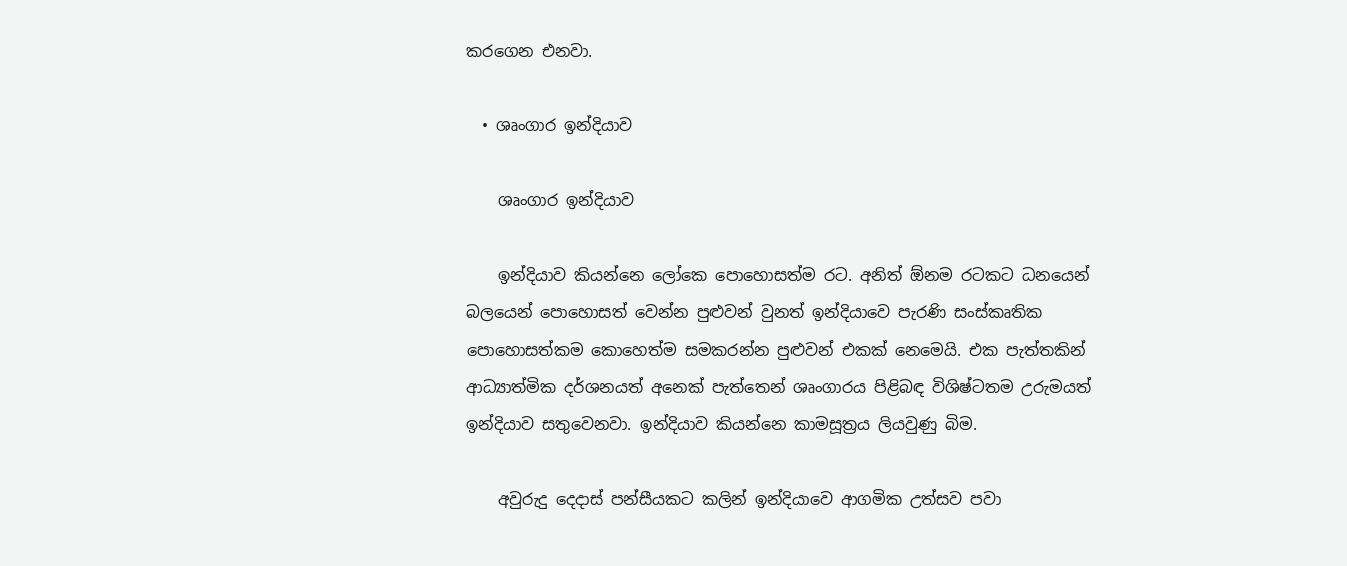කරගෙන එනවා.

  • ශෘංගාර ඉන්දියාව

    ශෘංගාර ඉන්දියාව

    ඉන්දියාව කියන්නෙ ලෝකෙ පොහොසත්ම රට. අනිත් ඕනම රටකට ධනයෙන් බලයෙන් පොහොසත් වෙන්න පුළුවන් වුනත් ඉන්දියාවෙ පැරණි සංස්කෘතික පොහොසත්කම කොහෙත්ම සමකරන්න පුළුවන් එකක් නෙමෙයි. එක පැත්තකින් ආධ්‍යාත්මික දර්ශනයත් අනෙක් පැත්තෙන් ශෘංගාරය පිළිබඳ විශිෂ්ටතම උරුමයත් ඉන්දියාව සතුවෙනවා. ඉන්දියාව කියන්නෙ කාමසූත්‍රය ලියවුණු බිම.

    අවුරුදු දෙදාස් පන්සීයකට කලින් ඉන්දියාවෙ ආගමික උත්සව පවා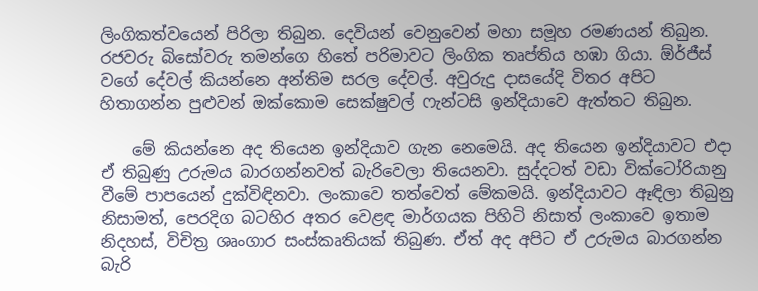ලිංගිකත්වයෙන් පිරිලා තිබුන. දෙවියන් වෙනුවෙන් මහා සමූහ රමණයන් තිබුන. රජවරු බිසෝවරු තමන්ගෙ හිතේ පරිමාවට ලිංගික තෘප්තිය හඹා ගියා. ඕර්ජීස් වගේ දේවල් කියන්නෙ අන්තිම සරල දේවල්. අවුරුදු දාසයේදි විතර අපිට හිතාගන්න පුළුවන් ඔක්කොම සෙක්ෂුවල් ෆැන්ටසි ඉන්දියාවෙ ඇත්තට තිබුන.

    මේ කියන්නෙ අද තියෙන ඉන්දියාව ගැන නෙමෙයි. අද තියෙන ඉන්දියාවට එදා ඒ තිබුණු උරුමය බාරගන්නවත් බැරිවෙලා තියෙනවා. සුද්දටත් වඩා වික්ටෝරියානු වීමේ පාපයෙන් දුක්විඳිනවා. ලංකාවෙ තත්වෙත් මේකමයි. ඉන්දියාවට ඈඳිලා තිබුනු නිසාමත්, පෙරදිග බටහිර අතර වෙළඳ මාර්ගයක පිහිටි නිසාත් ලංකාවෙ ඉතාම නිදහස්, විචිත්‍ර ශෘංගාර සංස්කෘතියක් තිබුණ. ඒත් අද අපිට ඒ උරුමය බාරගන්න බැරි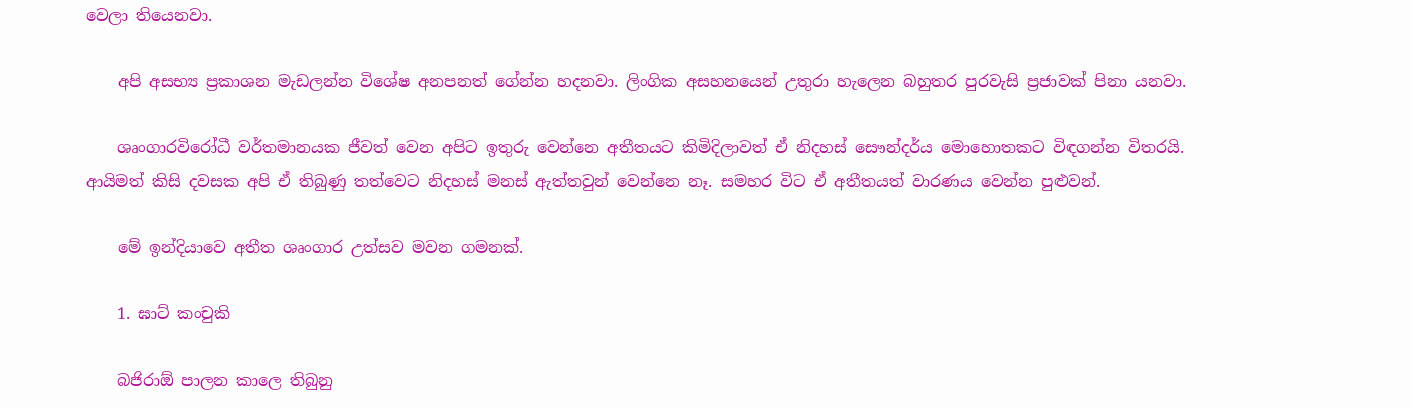වෙලා තියෙනවා.

    අපි අසභ්‍ය ප්‍රකාශන මැඩලන්න වි‍ශේෂ අනපනත් ගේන්න හදනවා. ලිංගික අසහනයෙන් උතුරා හැලෙන බහුතර පුරවැසි ප්‍රජාවක් පිනා යනවා.

    ශෘංගාරවිරෝධී වර්තමානයක ජීවත් වෙන අපිට ඉතුරු වෙන්නෙ අතීතයට කිමිදිලාවත් ඒ නිදහස් සෞන්දර්ය මොහොතකට විඳගන්න විතරයි. ආයිමත් කිසි දවසක අපි ඒ තිබුණු තත්වෙට නිදහස් මනස් ඇත්තවුන් වෙන්නෙ නෑ. සමහර විට ඒ අතීතයත් වාරණය වෙන්න පුළුවන්.

    මේ ඉන්දියාවෙ අතීත ශෘංගාර උත්සව මවන ගමනක්.

    1. ඝාට් කංචුකි

    බජිරා‍ඕ පාලන කාලෙ තිබුනු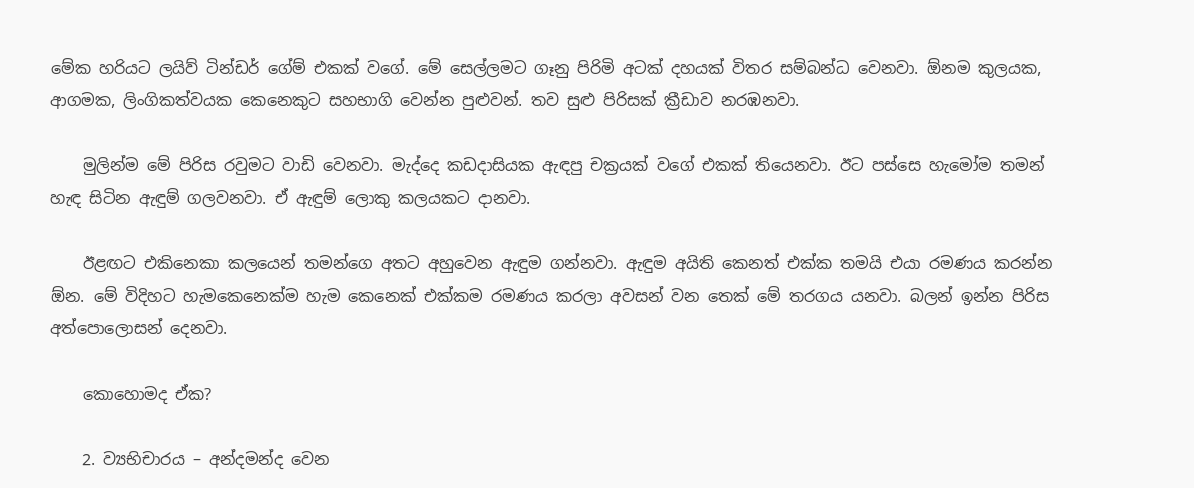මේක හරියට ලයිව් ටින්ඩර් ගේම් එකක් වගේ. මේ සෙල්ලමට ගෑනු පිරිමි අටක් දහයක් විතර සම්බන්ධ වෙනවා. ඕනම කුලයක, ආගමක, ලිංගිකත්වයක කෙනෙකුට සහභාගි වෙන්න පුළුවන්. තව සුළු පිරිසක් ක්‍රීඩාව නරඹනවා.

    මුලින්ම මේ පිරිස රවුමට වාඩි වෙනවා. මැද්දෙ කඩදාසියක ඇඳපු චක්‍රයක් වගේ එකක් තියෙනවා. ඊට පස්සෙ හැමෝම තමන් හැඳ සිටින ඇඳුම් ගලවනවා. ඒ ඇඳුම් ලොකු කලයකට දානවා.

    ඊළඟට එකිනෙකා කලයෙන් තමන්ගෙ අතට අහුවෙන ඇඳුම ගන්නවා. ඇඳුම අයිති කෙනත් එක්ක තමයි එයා රමණය කරන්න ඕන. මේ විදිහට හැමකෙනෙක්ම හැම කෙනෙක් එක්කම රමණය කරලා අවසන් වන තෙක් මේ තරගය යනවා. බලන් ඉන්න පිරිස අත්පොලොසන් දෙනවා.

    කොහොමද ඒක?

    2. ව්‍යභිචාරය – අන්දමන්ද වෙන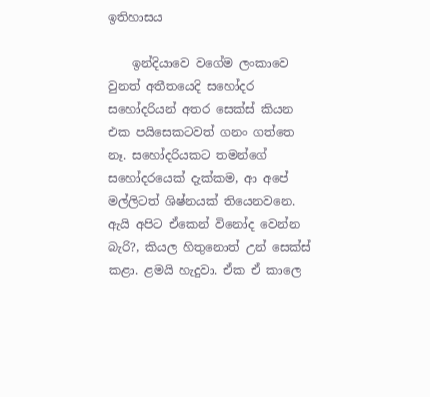ඉතිහාසය

    ඉන්දියාවෙ වගේම ලංකාවෙ වුනත් අතීතයෙදි සහෝදර සහෝදරියන් අතර සෙක්ස් කියන එක පයිසෙකටවත් ගනං ගත්තෙ නෑ. සහෝදරියකට තමන්ගේ සහෝදරයෙක් දැක්කම, ආ අපේ මල්ලිටත් ශිෂ්නයක් තියෙනවනෙ. ඇයි අපිට ඒකෙන් විනෝද වෙන්න බැරි?, කියල හිතුනොත් උන් සෙක්ස් කළා. ළමයි හැදුවා. ඒක ඒ කාලෙ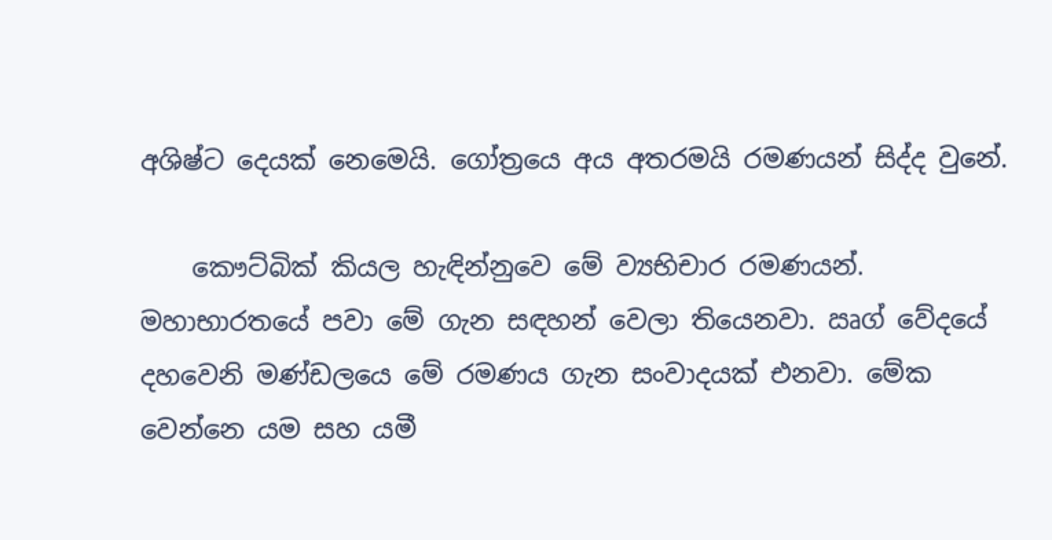අශිෂ්ට දෙයක් නෙමෙයි. ගෝත්‍රයෙ අය අතරමයි රමණයන් සිද්ද වුනේ.

    කෞට්බික් කියල හැඳින්නුවෙ මේ ව්‍යභිචාර රමණයන්. මහාභාරතයේ පවා මේ ගැන සඳහන් වෙලා තියෙනවා. ඍග් වේදයේ දහවෙනි මණ්ඩලයෙ මේ රමණය ගැන සංවාදයක් එනවා. මේක වෙන්නෙ යම සහ යමී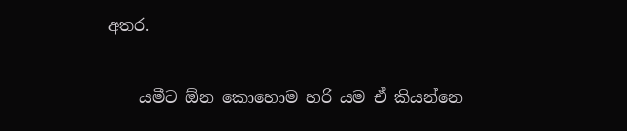අතර.

    යමීට ඕන කොහොම හරි යම ඒ කියන්නෙ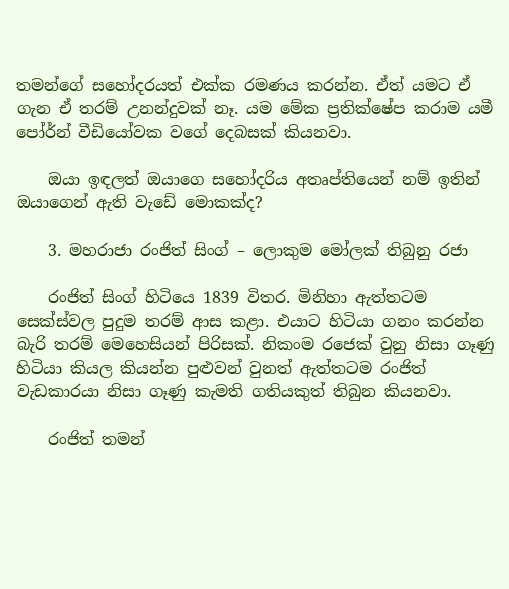තමන්ගේ සහෝදරයත් එක්ක රමණය කරන්න. ඒත් යමට ඒ ගැන ඒ තරම් උනන්දුවක් නෑ. යම මේක ප්‍රතික්ෂේප කරාම යමී පෝර්න් වීඩියෝවක වගේ දෙබසක් කියනවා.

    ඔයා ඉඳලත් ඔයාගෙ සහෝදරිය අතෘප්තියෙන් නම් ඉතින් ඔයාගෙන් ඇති වැඩේ මොකක්ද?

    3. මහරාජා රංජිත් සිංග් – ලොකුම මෝලක් තිබුනු රජා

    රංජිත් සිංග් හිටියෙ 1839 විතර. මිනිහා ඇත්තටම සෙක්ස්වල පුදුම තරම් ආස කළා. එයාට හිටියා ගනං කරන්න බැරි තරම් මෙහෙසියන් පිරිසක්. නිකංම ර‍ජෙක් වුනු නිසා ගෑණු හිටියා කියල කියන්න පුළුවන් වුනත් ඇත්තටම රංජිත් වැඩකාරයා නිසා ගෑණු කැමති ගතියකුත් තිබුන කියනවා.

    රංජිත් තමන්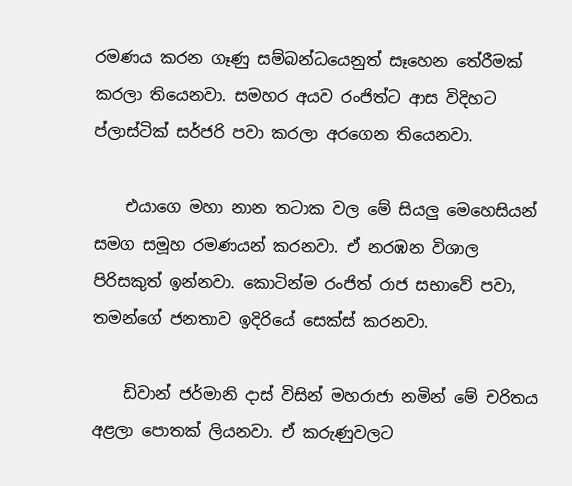රමණය කරන ගෑණු සම්බ‍න්ධයෙනුත් සෑහෙන තේරීමක් කරලා තියෙනවා. සමහර අයව රංජිත්ට ආස විදිහට ප්ලාස්ටික් සර්ජරි පවා කරලා අරගෙන තියෙනවා.

    එයාගෙ මහා නාන තටාක වල මේ සියලු මෙහෙසියන් සමග සමූහ රමණයන් කරනවා. ඒ නරඹන විශාල පිරිසකුත් ඉන්නවා. කොටින්ම රංජිත් රාජ සභාවේ පවා, තමන්ගේ ජනතාව ඉදිරියේ සෙක්ස් කරනවා.

    ඩිවාන් ජර්මානි දාස් විසින් මහරාජා නමින් මේ චරිතය අළලා පොතක් ලියනවා. ඒ කරුණුවලට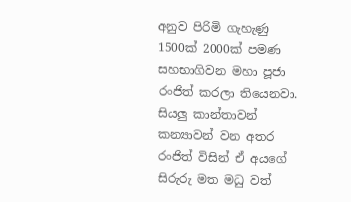අනුව පිරිමි ගැහැණු 1500ක් 2000ක් පමණ සහභාගිවන මහා පූජා රංජිත් කරලා ති‍යෙනවා. සියලු කාන්තාවන් කන්‍යාවන් වන අතර රංජිත් විසින් ඒ අයගේ සිරුරු මත මධු වත්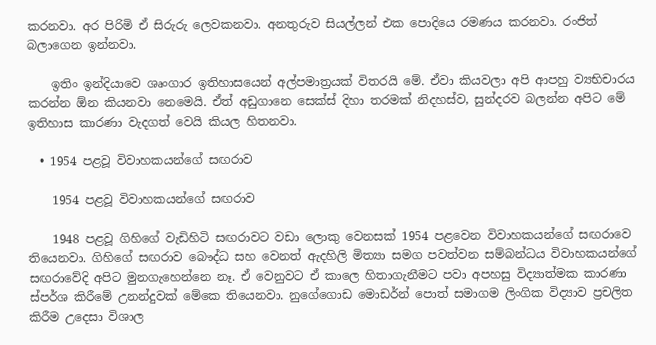කරනවා. අර පිරිමි ඒ සිරුරු ලෙවකනවා. අනතුරුව සියල්ලන් එක පොදියෙ රමණය කරනවා. රංජිත් බලාගෙන ඉන්නවා.

    ඉතිං ඉන්දියාවෙ ශෘංගාර ඉතිහාසයෙන් අල්පමාත්‍රයක් විතරයි මේ. ඒවා කියවලා අපි ආපහු ව්‍යභිචාරය කරන්න ඕන කියනවා නෙමෙයි. ඒත් අඩුගානෙ සෙක්ස් දිහා තරමක් නිදහස්ව, සුන්දරව බලන්න අපිට මේ ඉතිහාස කාරණා වැදගත් වෙයි කියල හිතනවා.

  • 1954 පළවූ විවාහකයන්ගේ සඟරාව

    1954 පළවූ විවාහකයන්ගේ සඟරාව

    1948 පළවූ ගිහිගේ වැඩිහිටි සඟරාවට වඩා ලොකු වෙනසක් 1954 පළවෙන විවාහකයන්ගේ සඟරාවෙ තියෙනවා. ගිහිගේ සඟරාව බෞද්ධ සහ වෙනත් ඇදහිලි මිත්‍යා සමග පවත්වන සම්බන්ධය විවාහකයන්ගේ සඟරාවේදි අපිට මුනගැහෙන්නෙ නෑ. ඒ වෙනුවට ඒ කාලෙ හිතාගැනීමට පවා අපහසු විද්‍යාත්මක කාරණා ස්පර්ශ කිරීමේ උනන්දුවක් මේකෙ තියෙනවා. නුගේගොඩ මොඩර්න් පොත් සමාගම ලිංගික විද්‍යාව ප්‍රචලිත කිරීම උදෙසා විශාල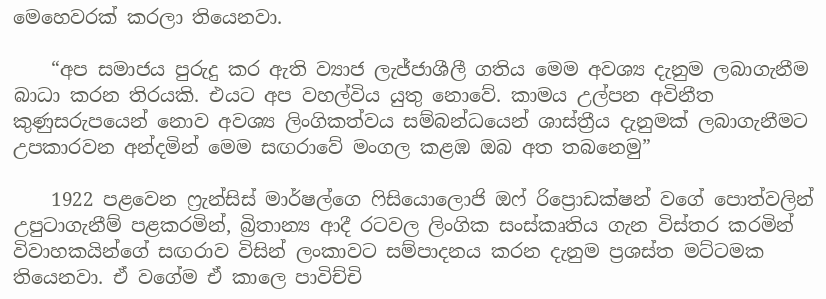මෙහෙවරක් කරලා තියෙනවා.

    “අප සමාජය පුරුදු කර ඇති ව්‍යාජ ලැජ්ජාශීලී ගතිය මෙම අවශ්‍ය දැනුම ලබාගැනීම බාධා කරන තිරයකි. එයට අප වහල්විය යුතු නොවේ. කාමය උල්පන අවිනීත කුණුසරුපයෙන් නොව අවශ්‍ය ලිංගිකත්වය සම්බන්ධයෙන් ශාස්ත්‍රීය දැනුමක් ලබාගැනීමට උපකාරවන අන්දමින් මෙම සඟරාවේ මංගල කළඹ ඔබ අත තබනෙමු”

    1922 පළවෙන ෆ්‍රැන්සිස් මාර්ෂල්ගෙ ෆිසියොලොජි ඔෆ් රිප්‍රොඩක්ෂන් වගේ පොත්වලින් උපුටාගැනීම් පළකරමින්, බ්‍රිතාන්‍ය ආදී රටවල ලිංගික සංස්කෘතිය ගැන විස්තර කරමින් විවාහකයින්ගේ සඟරාව විසින් ලංකාවට සම්පාදනය කරන දැනුම ප්‍රශස්ත මට්ටමක තියෙනවා. ඒ වගේම ඒ කාලෙ පාවිච්චි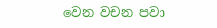වෙන වචන පවා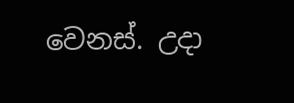වෙනස්. උදා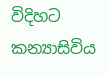විදිහට කන්‍යාසිවිය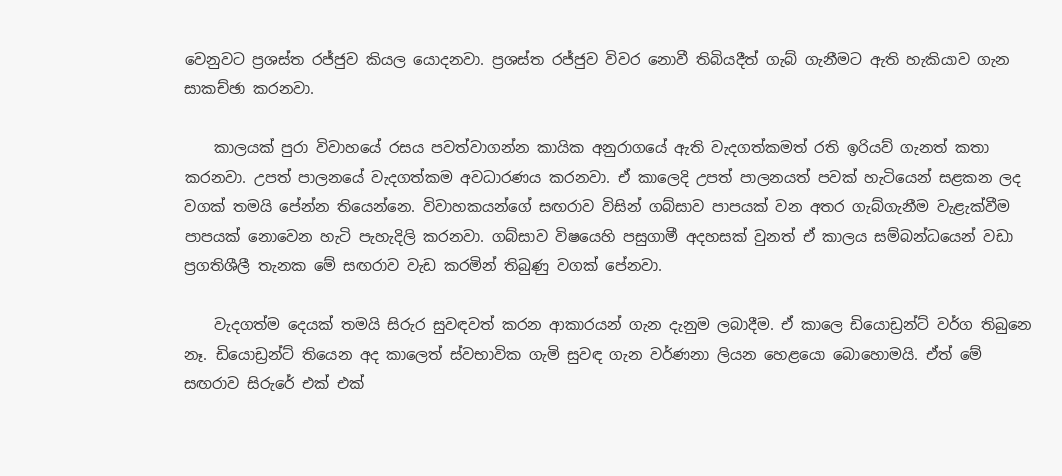වෙනුවට ප්‍රශස්ත රජ්ජුව කියල යොදනවා. ප්‍රශස්ත රජ්ජුව විවර නොවී තිබියදීත් ගැබ් ගැනීමට ඇති හැකියාව ගැන සාකච්ඡා කරනවා.

    කාලයක් පුරා විවාහයේ ර‍සය පවත්වාගන්න කායික අනුරාගයේ ඇති වැදගත්කමත් රති ඉරියව් ගැනත් කතා කරනවා. උපත් පාලනයේ වැදගත්කම අවධාරණය කරනවා. ඒ කාලෙදි උපත් පාලනයත් පවක් හැටියෙන් සළකන ලද වගක් තමයි පේන්න තියෙන්නෙ. විවාහකයන්ගේ සඟරාව විසින් ගබ්සාව පාපයක් වන අතර ගැබ්ගැනීම වැළැක්වීම පාපයක් නොවෙන හැටි පැහැදිලි කරනවා. ගබ්සාව විෂයෙහි පසුගාමී අදහසක් වුනත් ඒ කාලය සම්බන්ධයෙන් වඩා ප්‍රගතිශීලී තැනක මේ සඟරාව වැඩ කරමින් තිබුණු වගක් පේනවා.

    වැදගත්ම දෙයක් තමයි සිරුර සුවඳවත් කරන ආකාරයන් ගැන දැනුම ලබාදීම. ඒ කාලෙ ඩියොඩ්‍රන්ට් වර්ග තිබුනෙ නෑ. ඩියොඩ්‍රන්ට් තියෙන අද කාලෙත් ස්වභාවික ගැමි සුවඳ ගැන වර්ණනා ලියන හෙළයො බොහොමයි. ඒත් මේ සඟරාව සිරුරේ එක් එක්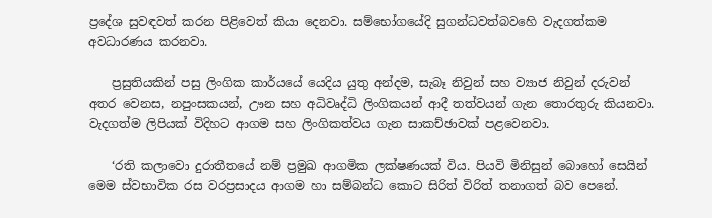ප්‍රදේශ සුවඳවත් කරන පිළිවෙත් කියා දෙනවා. සම්භෝගයේදි සුගන්ධවත්බවහෙි වැදගත්කම අවධාරණය කරනවා.

    ප්‍රසුතියකින් පසු ලිංගික කාර්යයේ යෙදිය යුතු අන්දම, සැබෑ නිවුන් සහ ව්‍යාජ නිවුන් දරුවන් අතර වෙනස, නපුංසකයන්, ඌන සහ අධිවෘද්ධි ලිංගිකයන් ආදී තත්වයන් ගැන තොරතුරු කියනවා. වැදගත්ම ලිපියක් විදිහට ආගම සහ ලිංගිකත්වය ගැන සාකච්ඡාවක් පළවෙනවා.

    ‘රති කලාවො දුරාතීතයේ නම් ප්‍රමුඛ ආගමික ලක්ෂණයක් විය. පියවි මිනිසුන් බොහෝ සෙයින් මෙම ස්වභාවික රස වරප්‍රසාදය ආගම හා සම්බන්ධ කොට සිරිත් විරිත් තනාගත් බව පෙනේ.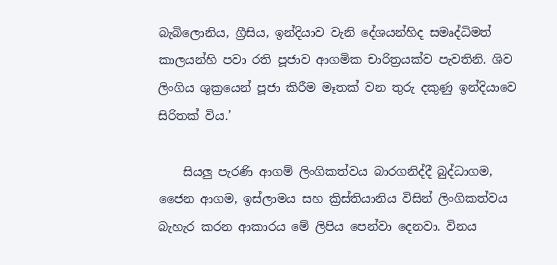බැබිලොනිය, ග්‍රීසිය, ඉන්දියාව වැනි දේශයන්හිද සමෘද්ධිමත් කාලයන්හි පවා රති පූජාව ආගමික චාරිත්‍රයක්ව පැවතිනි. ශිව ලිංගිය ශුක්‍රයෙන් පූජා කිරීම මෑතක් වන තුරු දකුණු ඉන්දියාවෙ සිරිතක් විය.’

    සියලු පැරණි ආගම් ලිංගිකත්වය බාරගනිද්දී ‍බුද්ධාගම, ජෛන ආගම, ඉස්ලාමය සහ ක්‍රිස්තියානිය විසින් ලිංගිකත්වය බැහැර කරන ආකාරය මේ ලිපිය පෙන්වා දෙනවා. විනය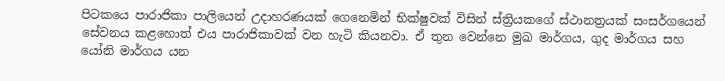පිටකයෙ පාරාජිකා පාලියෙන් උදාහරණයක් ගෙනෙමින් භික්ෂුවක් විසින් ස්ත්‍රියකගේ ස්ථානත්‍රයක් සංසර්ගයෙන් සේවනය කළහොත් එය පාරාජිකාවක් වන හැටි කියනවා. ඒ තුන වෙන්නෙ මුඛ මාර්ගය, ගුද මාර්ගය සහ යෝනි මාර්ගය යන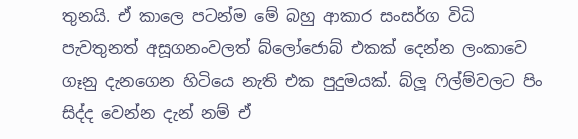තුනයි. ඒ කාලෙ පටන්ම මේ බහු ආකාර සංසර්ග විධි පැවතුනත් අසූගනංවලත් බ්ලෝජොබ් එකක් දෙන්න ලංකාවෙ ගෑනු දැනගෙන හිටියෙ නැති එක පුදුමයක්. බ්ලූ ෆිල්ම්වලට පිං සිද්ද වෙන්න දැන් නම් ඒ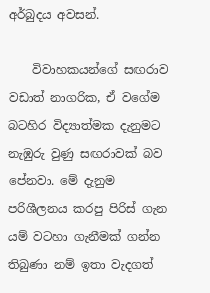අර්බුදය අවසන්.

    විවාහකයන්ගේ සඟරාව වඩාත් නාගරික, ඒ වගේම බටහිර විද්‍යාත්මක දැනුමට නැඹුරු වුණු සඟරාවක් බව පේනවා. මේ දැනුම පරිශීලනය කරපු පිරිස් ගැන යම් වටහා ගැනීමක් ගන්න තිබුණා නම් ඉතා වැදගත්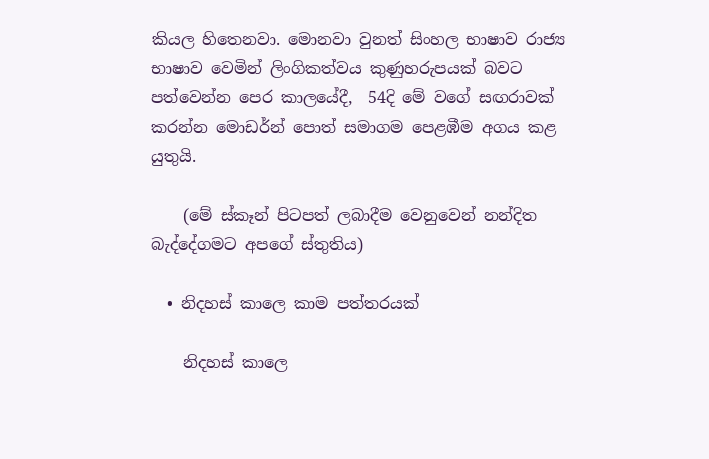කියල හිතෙනවා. මොනවා වුනත් සිංහල භාෂාව රාජ්‍ය භාෂාව වෙමින් ලිංගිකත්වය කුණුහරුපයක් බවට පත්වෙන්න පෙර කාල‍යේදී,  54දි මේ වගේ සඟරාවක් කරන්න මොඩර්න් පොත් සමාගම පෙළඹීම අගය කළ යුතුයි.

    (මේ ස්කෑන් පිටපත් ලබාදීම වෙනුවෙන් නන්දිත බැද්දේගමට අපගේ ස්තුතිය)

  • නිදහස් කාලෙ කාම පත්ත‍රයක්

    නිදහස් කාලෙ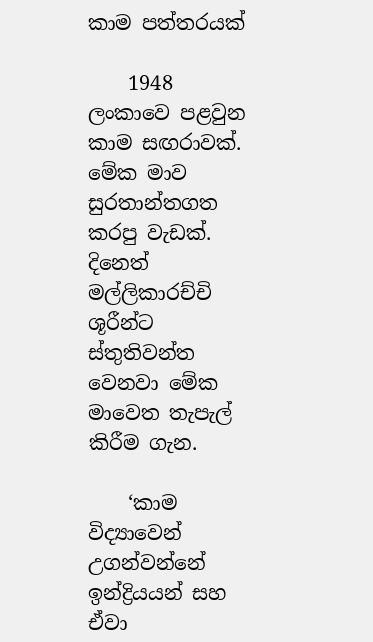කාම පත්ත‍රයක්

    1948 ලංකාවෙ පළවුන කාම සඟරාවක්. මේක මාව සුරතාන්තගත කරපු වැඩක්. දිනෙත් මල්ලිකාරච්චි ශූරීන්ට ස්තුතිවන්ත වෙනවා මේක මාවෙත තැපැල් කිරීම ගැන.

    ‘කාම විද්‍යාවෙන් උගන්වන්නේ ඉන්ද්‍රියයන් සහ ඒවා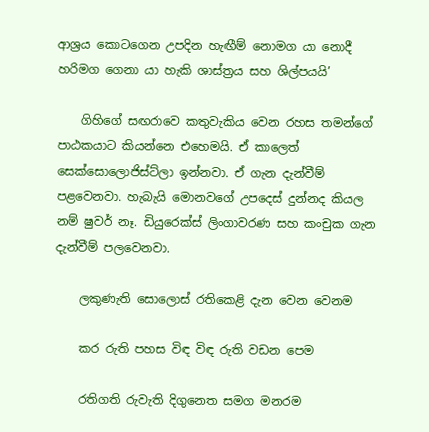ආශ්‍රය කොටගෙන උපදින හැඟීම් නොමග යා නොදී හරිමග ගෙනා යා හැකි ශාස්ත්‍රය සහ ශිල්පයයි’

    ගිහිගේ සඟරාවෙ කතුවැකිය වෙන රහස තමන්ගේ පාඨකයාට කියන්නෙ එහෙමයි. ඒ කාලෙත් සෙක්සොලොජිස්ට්ලා ඉන්නවා. ඒ ගැන දැන්වීම් පළවෙනවා. හැබැයි මොනවගේ උපදෙස් දුන්නද කියල නම් ෂුවර් නෑ. ඩියුරෙක්ස් ලිංගාවරණ සහ කංචුක ගැන දැන්වීම් පලවෙනවා.

    ලකුණැති සොලොස් රතිකෙළි දැන වෙන වෙනම

    කර රුති පහස විඳ විඳ රුති වඩන පෙම

    රතිගති රුවැති දිගුනෙත සමග මනරම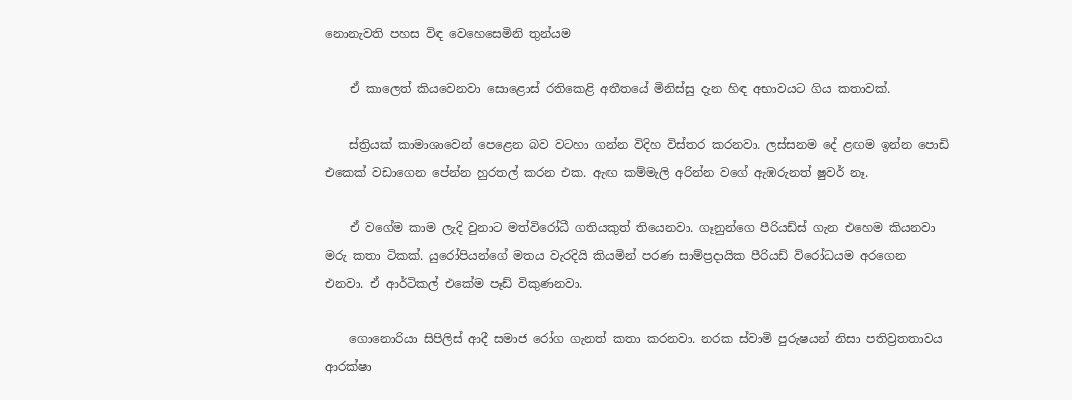නොනැවති පහස විඳ වෙහෙසෙමිනි තුන්යම

    ඒ කාලෙත් කියවෙනවා සො‍ළොස් රතිකෙළි අතීතයේ මිනිස්සු දැන හිඳ අභාවයට ගිය කතාවක්.

    ස්ත්‍රියක් කාමාශාවෙන් පෙළෙන බව වටහා ගන්න විදිහ විස්තර කරනවා. ලස්සනම දේ ළඟම ඉන්න පොඩි එකෙක් වඩාගෙන පේන්න හුරතල් කරන එක. ඇඟ කම්මැලි අරින්න වගේ ඇඹරුනත් ෂුවර් නෑ.

    ඒ වගේම කාම ලැදි වුනාට මත්විරෝධී ගතියකුත් තියෙනවා. ගෑනුන්ගෙ පීරියඩ්ස් ගැන එහෙම කියනවා මරු කතා ටිකක්. යුරෝපියන්ගේ මතය වැරදියි කියමින් පරණ සාම්ප්‍රදායික පීරියඩ් විරෝධයම අරගෙන එනවා. ඒ ආර්ටිකල් එකේම පෑඩ් විකුණනවා.

    ගොනොරියා සිපිලිස් ආදී සමාජ රෝග ගැනත් කතා කරනවා. නරක ස්වාමි පුරුෂයන් නිසා පතිව්‍රතතාවය ආරක්ෂා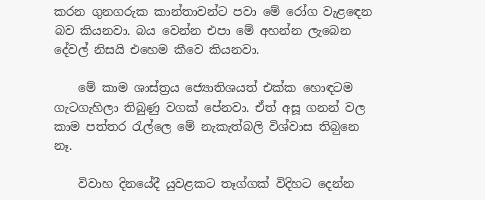කරන ගුනගරුක කාන්තාවන්ට පවා මේ රෝග වැළ‍ඳ‍ෙන බව කියනවා. බය වෙන්න එපා මේ අහන්න ලැබෙන දේවල් නිසයි එහෙම කීවෙ කියනවා.

    මේ කාම ශාස්ත්‍රය ජ්‍යොතිශයත් එක්ක හොඳටම ගැටගැහිලා තිබුණු වගක් පේනවා. ඒත් අසූ ගනන් වල කාම පත්තර රැල්ලෙ මේ නැකැත්බලි විශ්වාස තිබ‍ුනෙ නෑ.

    විවාහ දිනයේදී යුවළකට තෑග්ගක් විදිහට දෙන්න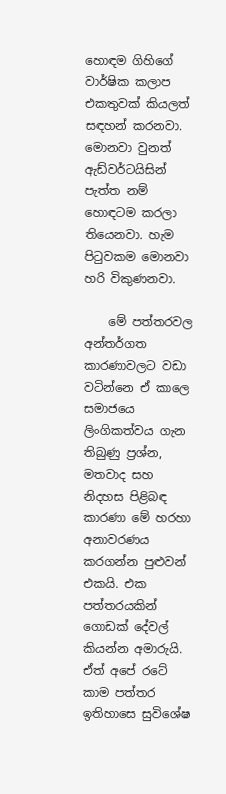හොඳම ගිහිගේ වාර්ෂික කලාප එකතුවක් කියලත් සඳහන් කරනවා. මොනවා වුනත් ඇඩ්වර්ටයිසින් පැත්ත නම් හොඳටම කරලා තියෙනවා. හැම පිටුවකම මොනවා හරි විකුණනවා.

    මේ පත්තරවල අන්තර්ගත කාරණාවලට වඩා වටින්නෙ ඒ කාලෙ සමාජයෙ ලිංගිකත්වය ගැන තිබුණු ප්‍රශ්න, මතවාද සහ නිදහස පිළිබඳ කාරණා මේ හරහා අනාවරණය කරගන්න පුළුවන් එකයි. එක පත්තරයකින් ගොඩක් දේවල් කියන්න අමාරුයි. ඒත් අපේ රටේ කාම පත්තර ඉතිහාසෙ සුවිශේෂ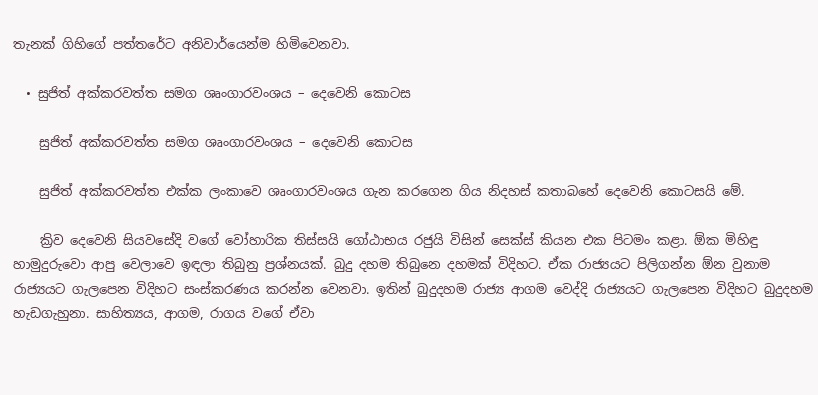තැනක් ගිහිගේ පත්තරේට අනිවාර්යෙන්ම හිමිවෙනවා.

  • සුජිත් අක්කරවත්ත සමග ශෘංගාරවංශය – දෙවෙනි කොටස

    සුජිත් අක්කරවත්ත සමග ශෘංගාරවංශය – දෙවෙනි කොටස

    සුජිත් අක්කරවත්ත එක්ක ලංකාවෙ ශෘංගාරවංශය ගැන කරගෙන ගිය නිදහස් කතාබහේ දෙවෙනි කොටසයි මේ.

    ක්‍රිව දෙවෙනි සියවසේදි වගේ වෝහාරික තිස්සයි ගෝඨාභය රජුයි විසින් සෙක්ස් කියන එක පිටමං කළා. ඕක මිහිඳු හාමුදුරුවො ආපු වෙලාවෙ ඉඳලා තිබුනු ප්‍රශ්නයක්. බුදු දහම තිබුනෙ දහමක් විදිහට. ඒක රාජ්‍යයට පිලිගන්න ඕන වුනාම රාජ්‍යයට ගැලපෙන විදිහට සංස්කරණය කරන්න වෙනවා. ඉතින් බුදුදහම රාජ්‍ය ආගම වෙද්දි රාජ්‍යයට ගැලපෙන විදිහට බුදුදහම හැඩගැහුනා. සාහිත්‍යය, ආගම, රාගය වගේ ඒවා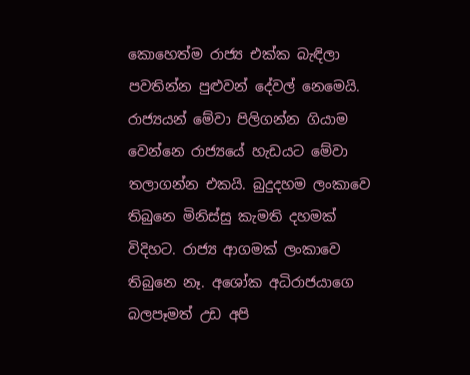කොහෙත්ම රාජ්‍ය එක්ක බැඳිලා පවතින්න පුළුවන් දේවල් නෙමෙයි. රාජ්‍යයන් මේවා පිලිගන්න ගියාම වෙන්නෙ රාජ්‍යයේ හැඩයට මේවා තලාගන්න එකයි. බුදුදහම ලංකාවෙ තිබුනෙ මිනිස්සු කැමති දහමක් විදිහට. රාජ්‍ය ආගමක් ලංකාවෙ තිබුනෙ නෑ. අශෝක අධිරාජයාගෙ බලපෑමත් උඩ අපි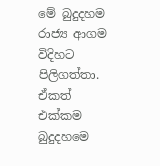මේ බුදුදහම රාජ්‍ය ආගම විදිහට පිලිගත්තා. ඒකත් එක්කම බුදුදහමෙ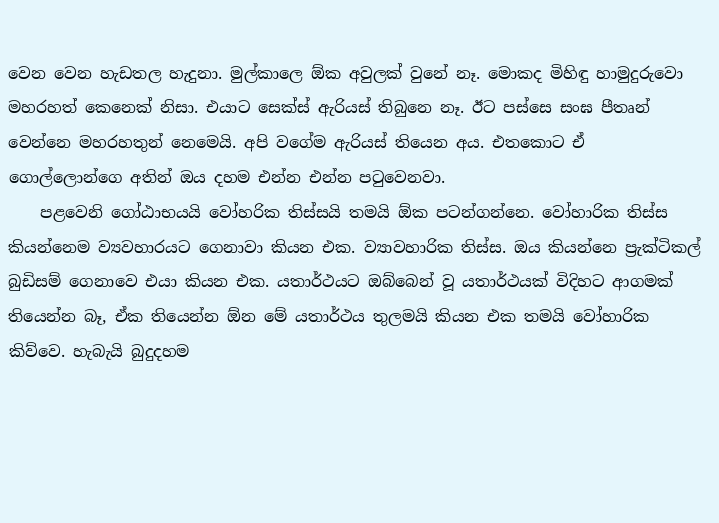වෙන වෙන හැඩතල හැදුනා. මුල්කාලෙ ඕක අවුලක් වුනේ නෑ. මොකද මිහිඳු හාමුදුරුවො මහරහත් කෙනෙක් නිසා. එයාට සෙක්ස් ඇරියස් තිබුනෙ නෑ. ඊට පස්සෙ සංඝ පීතෘන් වෙන්නෙ මහරහතුන් නෙමෙයි. අපි වගේම ඇරියස් තියෙන අය. එතකොට ඒ ගොල්ලොන්ගෙ අතින් ඔය දහම එන්න එන්න පටුවෙනවා.
    පළවෙනි ගෝඨාභයයි වෝහරික තිස්සයි තමයි ඕක පටන්ගන්නෙ. වෝහාරික තිස්ස කියන්නෙම ව්‍යවහාරයට ගෙනාවා කියන එක. ව්‍යාවහාරික තිස්ස. ඔය කියන්නෙ ප්‍රැක්ටිකල් බුඩිසම් ගෙනාවෙ එයා කියන එක. යතාර්ථයට ඔබ්බෙන් වූ යතාර්ථයක් විදිහට ආගමක් තියෙන්න බෑ, ඒක තියෙන්න ඕන මේ යතාර්ථය තුලමයි කියන එක තමයි වෝහාරික කිව්වෙ. හැබැයි බුදුදහම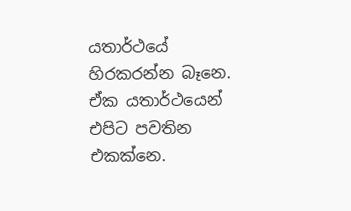යතාර්ථයේ හිරකරන්න බෑනෙ. ඒක යතාර්ථයෙන් එපිට පවතින එකක්නෙ.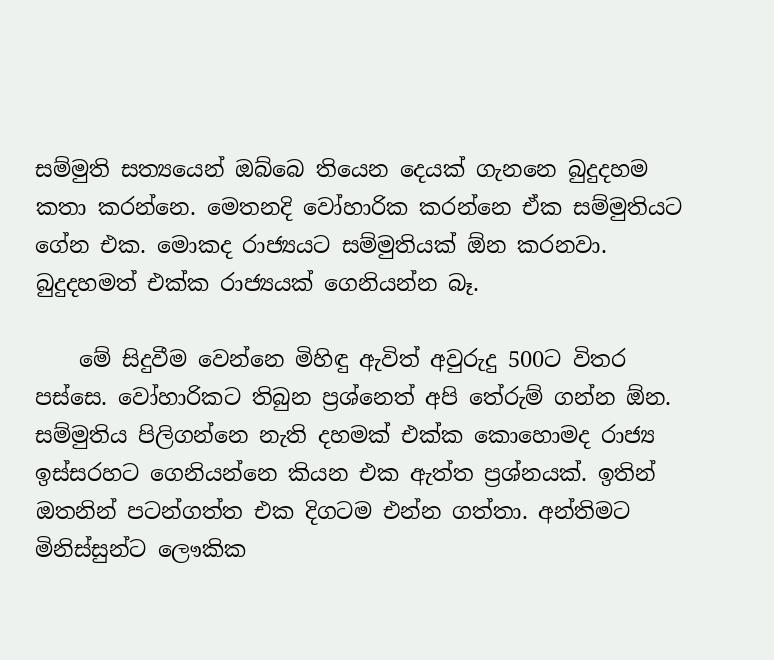සම්මුති සත්‍යයෙන් ඔබ්බෙ තියෙන දෙයක් ගැනනෙ බුදුදහම කතා කරන්නෙ. මෙතනදි වෝහාරික කරන්නෙ ඒක සම්මුතියට ගේන එක. මොකද රාජ්‍යයට සම්මුතියක් ඕන කරනවා. බුදුදහමත් එක්ක රාජ්‍යයක් ගෙනියන්න බෑ.

    මේ සිදුවීම වෙන්නෙ මිහිඳු ඇවිත් අවුරුදු 500ට විතර පස්සෙ. වෝහාරිකට තිබුන ප්‍රශ්නෙත් අපි තේරුම් ගන්න ඕන. සම්මුතිය පිලිගන්නෙ නැති දහමක් එක්ක කොහොමද රාජ්‍ය ඉස්සරහට ගෙනියන්නෙ කියන එක ඇත්ත ප්‍රශ්නයක්. ඉතින් ඔතනින් පටන්ගත්ත එක දිගටම එන්න ගත්තා. අන්තිමට මිනිස්සුන්ට ලෞකික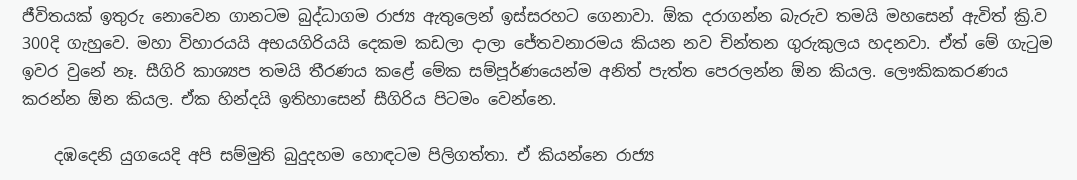ජීවිතයක් ඉතුරු නොවෙන ගානටම බුද්ධාගම රාජ්‍ය ඇතුලෙන් ඉස්සරහට ගෙනාවා. ඕක දරාගන්න බැරුව තමයි මහසෙන් ඇවිත් ක්‍රි.ව 300දි ගැහුවෙ. මහා විහාරයයි අභයගිරියයි දෙකම කඩලා දාලා ජේතවනාරමය කියන නව චින්තන ගුරුකුලය හදනවා. ඒත් මේ ගැටුම ඉවර වුනේ නෑ. සීගිරි කාශ්‍යප තමයි තීරණය කළේ මේක සම්පූර්ණයෙන්ම අනිත් පැත්ත පෙරලන්න ඕන කියල. ලෞකිකකරණය කරන්න ඕන කියල. ඒක හින්දයි ඉතිහාසෙන් සීගිරිය පිටමං වෙන්නෙ.

    දඹදෙනි යුගයෙදි අපි සම්මුති බුදුදහම හොඳටම පිලිගත්තා. ඒ කියන්නෙ රාජ්‍ය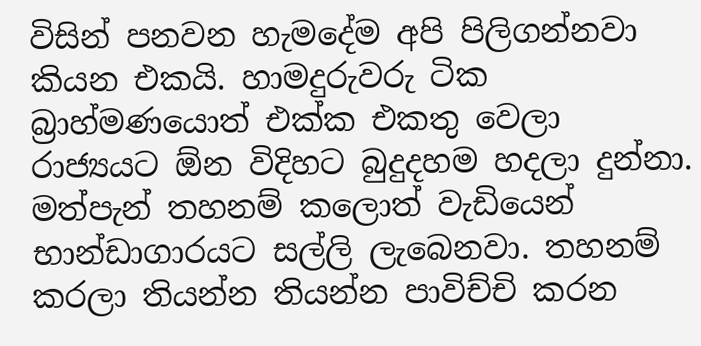විසින් පනවන හැමදේම අපි පිලිගන්නවා කියන එකයි. හාමදුරුවරු ටික බ්‍රාහ්මණයොත් එක්ක එකතු වෙලා රාජ්‍යයට ඕන විදිහට බුදුදහම හදලා දුන්නා. මත්පැන් තහනම් කලොත් වැඩියෙන් භාන්ඩාගාරයට සල්ලි ලැබෙනවා. තහනම් කරලා තියන්න තියන්න පාවිච්චි කරන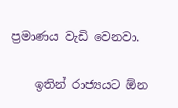ප්‍රමාණය වැඩි වෙනවා.

    ඉතින් රාජ්‍යයට ඕන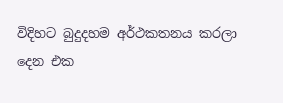විදිහට බුදුදහම අර්ථකතනය කරලා දෙන එක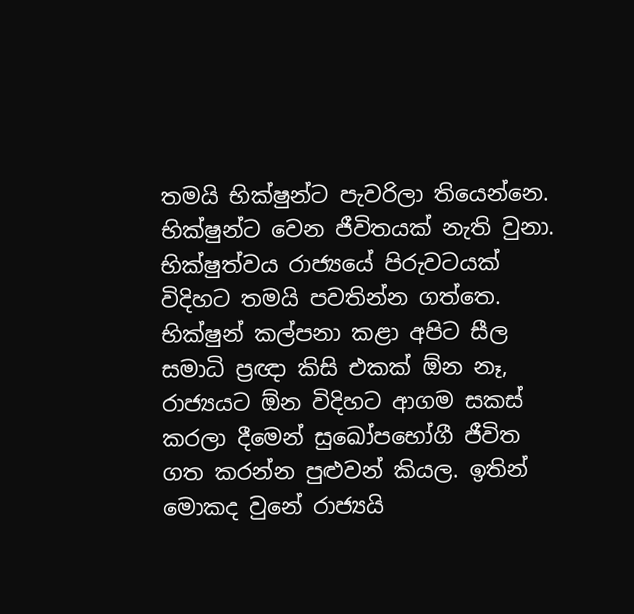තමයි භික්ෂුන්ට පැවරිලා තියෙන්නෙ. භික්ෂුන්ට වෙන ජීවිතයක් නැති වුනා. භික්ෂුත්වය රාජ්‍යයේ පිරුවටයක් විදිහට තමයි පවතින්න ගත්තෙ. භික්ෂුන් කල්පනා කළා අපිට සීල සමාධි ප්‍රඥා කිසි එකක් ඕන නෑ, රාජ්‍යයට ඕන විදිහට ආගම සකස් කරලා දීමෙන් සුඛෝපභෝගී ජීවිත ගත කරන්න පුළුවන් කියල. ඉතින් මොකද වුනේ රාජ්‍යයි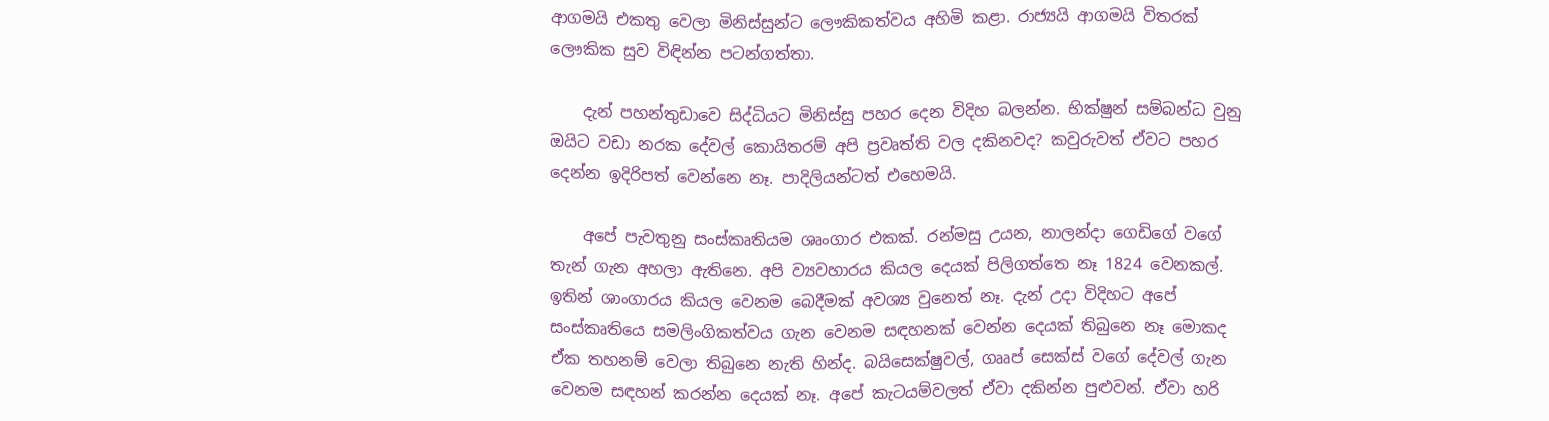ආගමයි එකතු වෙලා මිනිස්සුන්ට ලෞකිකත්වය අහිමි කළා. රාජ්‍යයි ආගමයි විතරක් ලෞකික සුව විඳින්න පටන්ගත්තා.

    දැන් පහන්තුඩාවෙ සිද්ධියට මිනිස්සු පහර දෙන විදිහ බලන්න. භික්ෂුන් සම්බන්ධ වුනු ඔයිට වඩා නරක දේවල් කොයිතරම් අපි ප්‍රවෘත්ති වල දකිනවද? කවුරුවත් ඒවට පහර දෙන්න ඉදිරිපත් වෙන්නෙ නෑ. පාදිලියන්ටත් එහෙමයි.

    අපේ පැවතුනු සංස්කෘතියම ශෘංගාර එකක්. රන්මසු උයන, නාලන්දා ගෙඩිගේ වගේ තැන් ගැන අහලා ඇතිනෙ. අපි ව්‍යවහාරය කියල දෙයක් පිලිගත්තෙ නෑ 1824 වෙනකල්. ඉතින් ශාංගාරය කියල වෙනම බෙදීමක් අවශ්‍ය වුනෙත් නෑ. දැන් උදා විදිහට අපේ සංස්කෘතියෙ සමලිංගිකත්වය ගැන වෙනම සඳහනක් වෙන්න දෙයක් තිබුනෙ නෑ මොකද ඒක තහනම් වෙලා තිබුනෙ නැති හින්ද. බයිසෙක්ෂුවල්, ගෲප් සෙක්ස් වගේ දේවල් ගැන වෙනම සඳහන් කරන්න දෙයක් නෑ. අපේ කැටයම්වලත් ඒවා දකින්න පුළුවන්. ඒවා හරි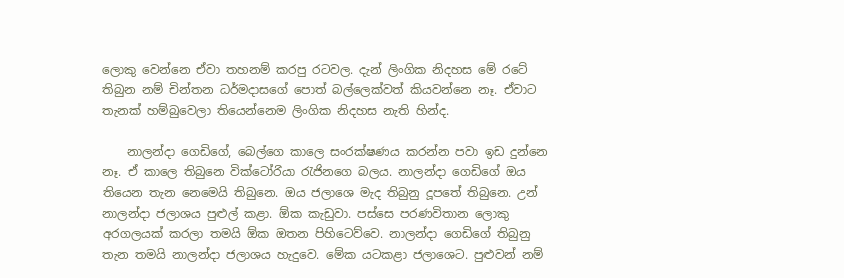ලොකු වෙන්නෙ ඒවා තහනම් කරපු රටවල. දැන් ලිංගික නිදහස මේ රටේ තිබුන නම් චින්තන ධර්මදාසගේ පොත් බල්ලෙක්වත් කියවන්නෙ නෑ. ඒවාට තැනක් හම්බුවෙලා තියෙන්නෙම ලිංගික නිදහස නැති හින්ද.

    නාලන්දා ගෙඩිගේ, බෙල්ගෙ කාලෙ සංරක්ෂණය කරන්න පවා ඉඩ දුන්නෙ නෑ. ඒ කාලෙ තිබුනෙ වික්ටෝර‍ියා රැජිනගෙ බලය. නාලන්දා ගෙඩිගේ ඔය තියෙන තැන නෙමෙයි තිබුනෙ. ඔය ජලාශෙ මැද තිබුනු දූපතේ තිබුනෙ. උන් නාලන්දා ජලාශය පුළුල් කළා. ඕක කැඩුවා. පස්සෙ පරණවිතාන ලොකු අරගලයක් කරලා තමයි ඕක ඔතන පිහිටෙව්වෙ. නාලන්දා ගෙඩිගේ තිබුනු තැන තමයි නාලන්දා ජලාශය හැදුවෙ. මේක යටකළා ජලාශෙට. පුළුවන් නම්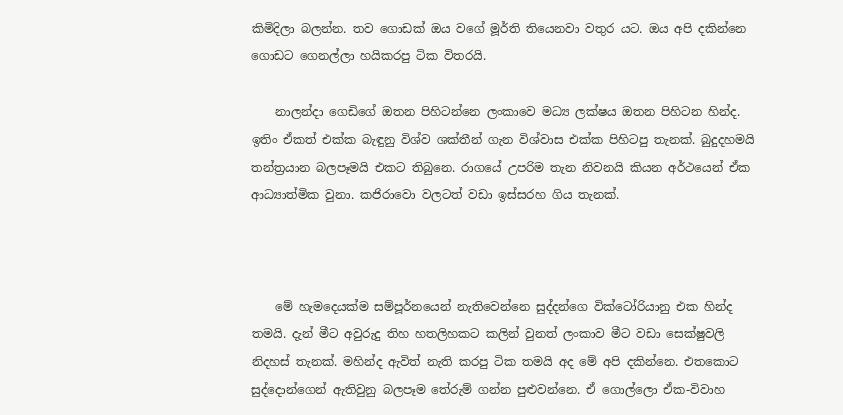කිමිදිලා බලන්න. තව ගොඩක් ඔය වගේ මූර්ති තියෙනවා වතුර යට. ඔය අපි දකින්නෙ ගොඩට ගෙනල්ලා හයිකරපු ටික විතරයි.

    නාලන්දා ගෙඩිගේ ඔතන පිහිටන්නෙ ලංකාවෙ මධ්‍ය ලක්ෂය ඔතන පිහිටන හින්ද. ඉතිං ඒකත් එක්ක බැඳුනු විශ්ව ශක්තීන් ගැන විශ්වාස එක්ක පිහිටපු තැනක්. බුදුදහමයි තන්ත්‍රයාන බලපෑමයි එකට තිබුනෙ. රාගයේ උපරිම තැන නිවනයි කියන අර්ථයෙන් ඒක ආධ්‍යාත්මික වුනා. කජිරාවො වලටත් වඩා ඉස්සරහ ගිය තැනක්.



    මේ හැමදෙයක්ම සම්පූර්නයෙන් නැතිවෙන්නෙ සුද්දන්ගෙ වික්ටෝරියානු එක හින්ද තමයි. දැන් මීට අවුරුදු තිහ හතලිහකට කලින් වුනත් ලංකාව මීට වඩා සෙක්ෂුවලි නිදහස් තැනක්. මහින්ද ඇවිත් නැති කරපු ටික තමයි අද මේ අපි දකින්නෙ. එතකොට සුද්දොන්ගෙන් ඇතිවුනු බලපෑම තේරුම් ගන්න පුළුවන්නෙ. ඒ ගොල්ලො ඒක-විවාහ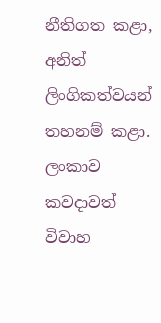නීතිගත කළා, අනිත් ලිංගිකත්වයන් තහනම් කළා. ලංකාව කවදාවත් විවාහ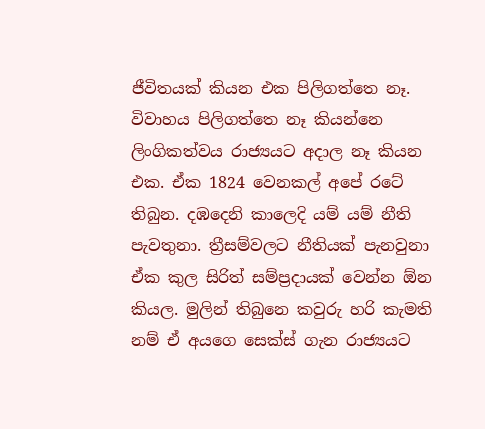ජීවිතයක් කියන එක පිලිගත්තෙ නෑ. විවාහය පිලිගත්තෙ නෑ කියන්නෙ ලිංගිකත්වය රාජ්‍යයට අදාල නෑ කියන එක. ඒක 1824 වෙනකල් අපේ රටේ තිබුන. දඹදෙනි කාලෙදි යම් යම් නීති පැවතුනා. ත්‍රීසම්වලට නීතියක් පැනවුනා ඒක කුල සිරිත් සම්ප්‍රදායක් වෙන්න ඕන කියල. මුලින් තිබුනෙ කවුරු හරි කැමති නම් ඒ අයගෙ සෙක්ස් ගැන රාජ්‍යයට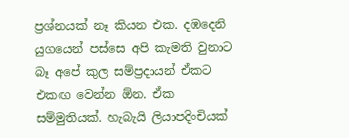ප්‍රශ්නයක් නෑ කියන එක. දඹදෙනි යුගයෙන් පස්සෙ අපි කැමති වුනාට බෑ අපේ කුල සම්ප්‍රදායන් ඒකට එකඟ වෙන්න ඕන. ඒක සම්මුතියක්. හැබැයි ලියාපදිංචියක්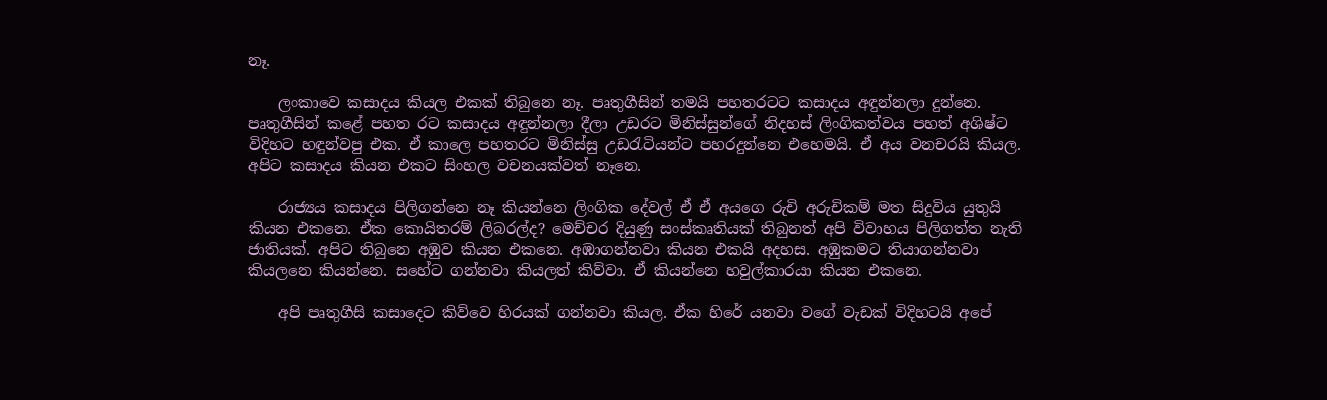නෑ.

    ලංකාවෙ කසාදය කියල එකක් තිබුනෙ නෑ. පෘතුගීසින් තමයි පහතරටට කසාදය අඳුන්නලා දුන්නෙ. පෘතුගීසින් කළේ පහත රට කසාදය අඳුන්නලා දීලා උඩරට මිනිස්සුන්ගේ නිදහස් ලිංගිකත්වය පහත් අශිෂ්ට විදිහට හඳුන්වපු එක. ඒ කාලෙ පහතරට මිනිස්සු උඩරැටියන්ට පහරදුන්නෙ එහෙමයි. ඒ අය වනචරයි කියල. අපිට කසාදය කියන එකට සිංහල වචනයක්වත් නෑනෙ.

    රාජ්‍යය කසාදය පිලිගන්නෙ නෑ කියන්නෙ ලිංගික දේවල් ඒ ඒ අයගෙ රුචි අරුචිකම් මත සිදුවිය යුතුයි කියන එකනෙ. ඒක කොයිතරම් ලිබරල්ද? මෙච්චර දියුණු සංස්කෘතියක් තිබුනත් අපි විවාහය පිලිගත්ත නැති ජාතියක්. අපිට තිබුනෙ අඹුව කියන එකනෙ. අඹාගන්නවා කියන එකයි අදහස. අඹුකමට තියාගන්නවා කියලනෙ කියන්නෙ. සහේට ගන්නවා කියලත් කිව්වා. ඒ කියන්නෙ හවුල්කාරයා කියන එකනෙ.

    අපි පෘතුගීසි කසාදෙට කිව්වෙ හිරයක් ගන්නවා කියල. ඒක හිරේ යනවා වගේ වැඩක් විදිහටයි අපේ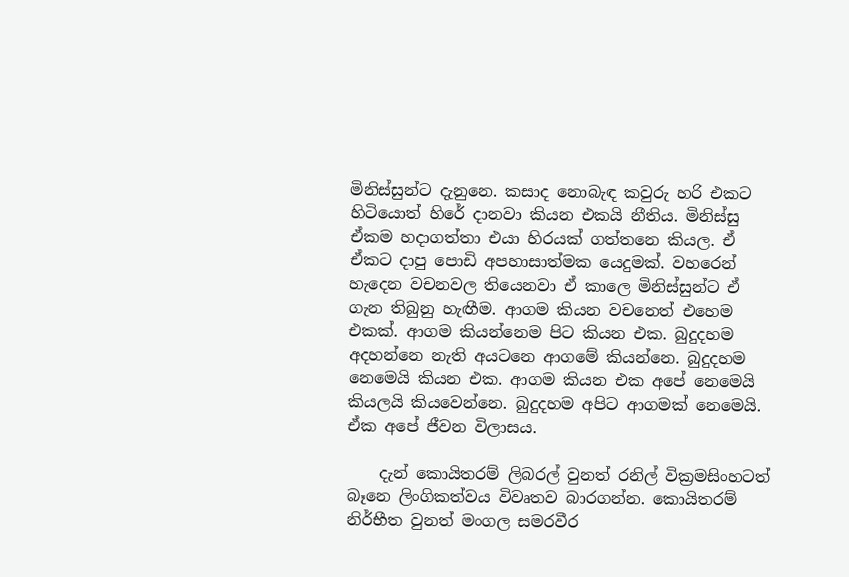මිනිස්සුන්ට දැනුනෙ. කසාද නොබැඳ කවුරු හරි එක‍ට හිටියොත් හිරේ දානවා කියන එකයි නීතිය. මිනිස්සු ඒකම හදාගත්තා එයා හිරයක් ගත්තනෙ කියල. ඒ ඒකට දාපු පොඩි අපහාසාත්මක යෙදුමක්. වහරෙන් හැදෙන වචනවල තියෙනවා ඒ කාලෙ මිනිස්සුන්ට ඒ ගැන තිබුනු හැඟීම. ආගම කියන වචනෙත් එහෙම එකක්. ආගම කියන්නෙම පිට කියන එක. බුදුදහම අදහන්නෙ නැති අයටනෙ ආගමේ කියන්නෙ. බුදුදහම නෙමෙයි කියන එක. ආගම කියන එක අපේ නෙමෙයි කියලයි කියවෙන්නෙ. බුදුදහම අ‍පිට ආගමක් නෙමෙයි. ඒක අපේ ජීවන විලාසය.

    දැන් කොයිතරම් ලිබරල් වුනත් රනිල් වික්‍රමසිංහටත් බෑනෙ ලිංගිකත්වය විවෘතව බාරගන්න. කොයිතරම් නිර්භීත වුනත් මංගල සමරවීර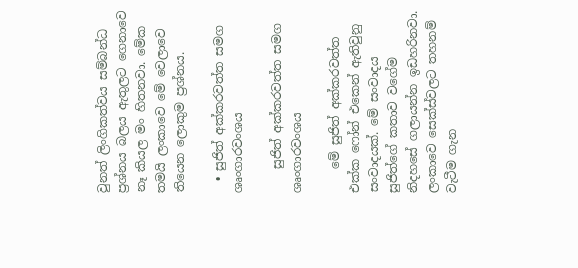වුනත් ලිංගිකත්වය සම්බන්ධ ප්‍රශ්නය බලය ඇතුලට ගෙනාවෙ නෑ කියල මං හිතනවා. මේක තමයි ලංකාවෙ මේ වෙලාවෙ තියෙන ලොකුම ප්‍රශ්නය.

  • සුජිත් අක්කරවත්ත සමග ශෘංගාරවංශය

    සුජිත් අක්කරවත්ත සමග ශෘංගාරවංශය

    මේ සුජිත් අක්කරවත්ත එක්ක ෆෝන් එකෙන් ඇතිවුනු සංවාදයක්. මේ සංවාදය සුජිත්ගේ කතාව වගේම නිදහසේ ගලායන්න ඉඩහරිනවා. ලංකාවෙ සෙක්ස්වලට තහනම් වැටීම ගැන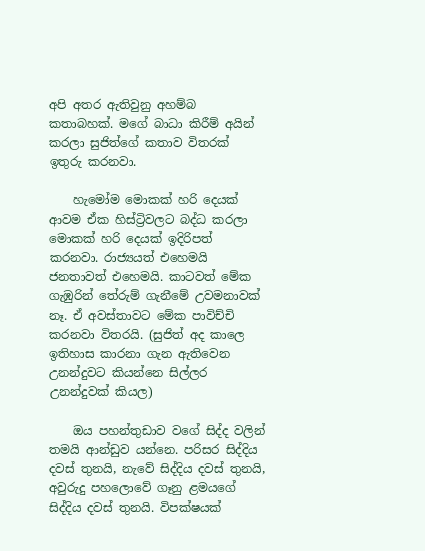අපි අතර ඇතිවුනු අහම්බ කතාබහක්. මගේ බාධා කිරීම් අයින් කරලා සුජිත්ගේ කතාව විතරක් ඉතුරු කරනවා.

    හැමෝම මොකක් හරි දෙයක් ආවම ඒක හිස්ට්‍රිවලට බද්ධ කරලා මොකක් හරි දෙයක් ඉදිරිපත් කරනවා. රාජ්‍යයත් එහෙමයි ජනතාවත් එහෙමයි. කාටවත් මේක ගැඹුරින් තේරුම් ගැනීමේ උවමනාවක් නෑ. ඒ අවස්තාවට මේක පාවිච්චි කරනවා විතරයි. (සුජිත් අද කාලෙ ඉතිහාස කාරනා ගැන ඇතිවෙන උනන්දුවට කියන්නෙ සිල්ලර උනන්දුවක් කියල)

    ඔය පහන්තුඩාව වගේ සිද්ද වලින් තමයි ආන්ඩුව යන්නෙ. පරිසර සිද්දිය දවස් තුනයි, නැවේ සිද්දිය දවස් තුනයි, අවුරුදු පහලොවේ ගෑනු ළමයගේ සිද්දිය දවස් තුනයි. විපක්ෂයක්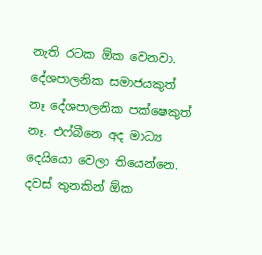නැති රටක ඕක වෙනවා. දේශපාලනික සමාජයකුත් නෑ දේශපාලනික පක්ෂෙකුත් නෑ. එෆ්බීනෙ අද මාධ්‍ය දෙයියො වෙලා තියෙන්නෙ. දවස් තුනකින් ඕක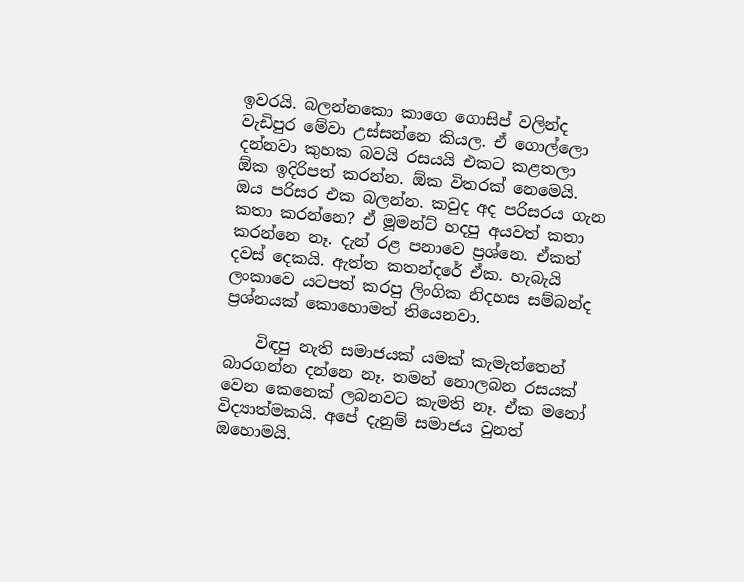ඉවරයි. බලන්නකො කාගෙ ගොසිප් වලින්ද වැඩිපුර මේවා උස්සන්නෙ කියල. ඒ ගොල්ලො දන්නවා කුහක බවයි රසයයි එකට කළතලා ඕක ඉදිරිපත් කරන්න. ඕක විතරක් නෙමෙයි. ඔය පරිසර එක බලන්න. කවුද අද පරිසරය ගැන කතා කරන්නෙ? ඒ මූමන්ට් හදපු අයවත් කතා කරන්නෙ නෑ. දැන් රළ පනාවෙ ප්‍රශ්නෙ. ඒකත් දවස් දෙකයි. ඇත්ත කතන්දරේ ඒක. හැබැයි ලංකාවෙ යටපත් කරපු ලිංගික නිදහස සම්බන්ද ප්‍රශ්නයක් කොහොමත් තියෙනවා.

    විඳපු නැති සමාජයක් යමක් කැමැත්තෙන් බාරගන්න දන්නෙ නෑ. තමන් නොලබන රසයක් වෙන කෙනෙක් ලබනවට කැමති නෑ. ඒක ‍මනෝ විද්‍යාත්මකයි. අපේ දැනුම් සමාජය වුනත් ඔහොමයි.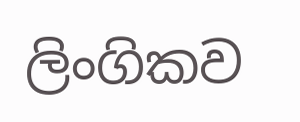ලිංගිකව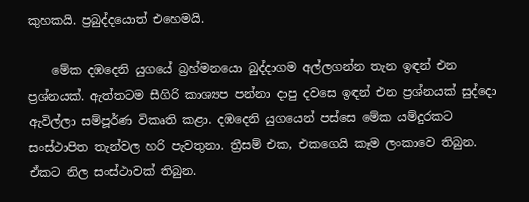කුහකයි. ප්‍රබුද්දයොත් එහෙමයි.

    මේක දඹදෙනි යුගයේ බ්‍රහ්මනයො බුද්දාගම අල්ලගන්න තැන ඉඳන් එන ප්‍රශ්නයක්. ඇත්තටම සීගිරි කාශ්‍යප පන්නා දාපු දවස‍ෙ ඉඳන් එන ප්‍රශ්නයක් සුද්දො ඇවිල්ලා සම්පූර්ණ විකෘති කළා. දඹදෙනි යුගයෙන් පස්සෙ මේක යම්දුරකට සංස්ථාපිත තැන්වල හරි පැවතුනා. ත්‍රීසම් එක, එකගෙයි කෑම ලංකාවෙ තිබුන. ඒකට නිල සංස්ථාවක් තිබුන.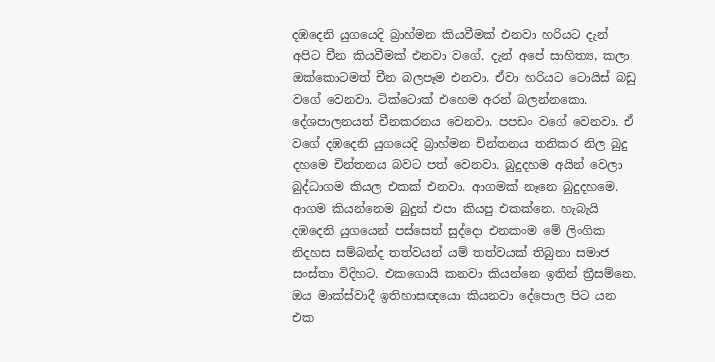දඹදෙනි යුගයෙදි බ්‍රාහ්මන කියවීමක් එනවා හරියට දැන් අපිට චීන කියවීමක් එනවා වගේ. දැන් අපේ සාහිත්‍ය, කලා ඔක්කොටමත් චීන බලපෑම එනවා. ඒවා හරියට ටොයිස් බඩු වගේ වෙනවා. ටික්ටොක් එහෙම අරන් බලන්නකො. දේශපාලනයත් චීනකරනය වෙනවා. පපඩං වගේ වෙනවා. ඒ වගේ දඹදෙනි යුගයෙදි බ්‍රාහ්මන චින්තනය තනිකර නිල බුදු දහමෙ චින්තනය බවට පත් වෙනවා. බුදුදහම අයින් වෙලා බුද්ධාගම කියල එකක් ‍එනවා. ආගමක් නෑනෙ බුදුදහමෙ. ආගම කියන්නෙම බුදුන් එපා කියපු එකක්නෙ. හැබැයි දඹදෙනි යුගයෙන් පස්සෙත් සුද්දො එනකංම මේ ලිංගික නිදහස සම්බන්ද තත්වයන් යම් තත්වයක් තිබුනා සමාජ සංස්තා විදිහට. එකගොයි කනවා කියන්නෙ ඉතින් ත්‍රීසම්නෙ. ඔය මාක්ස්වාදී ඉතිහාසඥයො කියනවා දේපොල පිට යන එක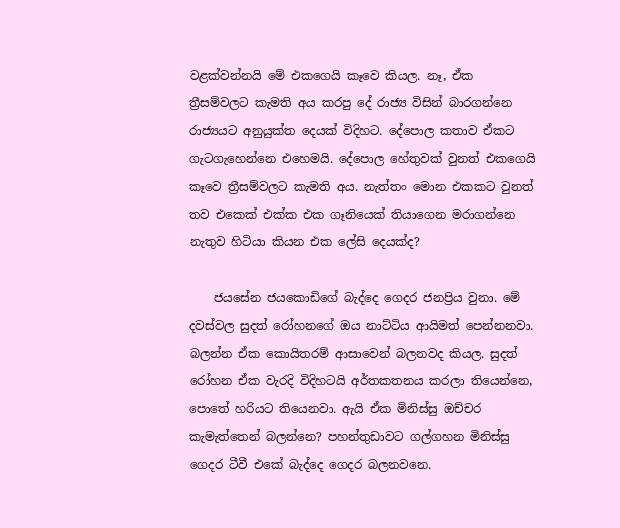වළක්වන්නයි මේ එකගෙයි කෑවෙ කියල. නෑ, ඒක ත්‍රීසම්වලට කැමති අය කරපු දේ රාජ්‍ය විසින් බාරගන්නෙ රාජ්‍යයට අනුයුක්ත දෙයක් විදිහට. දේපොල කතාව ඒකට ගැටගැහෙන්නෙ එහෙමයි. දේපොල හේතුවක් වුනත් එකගෙයි කෑවෙ ත්‍රීසම්වලට කැමති අය. නැත්තං මොන එකකට වුනත් තව එකෙක් එක්ක එක ගෑනියෙක් තියාගෙන මරාගන්නෙ නැතුව හිටියා කියන එක ලේසි දෙයක්ද?

    ජයසේන ජයකොඩිගේ බැද්දෙ ගෙදර ජනප්‍රිය වුනා. මේ දවස්වල සුදත් රෝහනගේ ඔය නාට්ටිය ආයිමත් පෙන්නනවා. බලන්න ඒක කොයිතරම් ආසාවෙන් බලනවද කියල. සුදත් රෝහන ඒක වැරදි විදිහටයි අර්තකතනය කරලා තියෙන්නෙ, පොතේ හරියට තියෙනවා. ඇයි ඒක මිනිස්සු ඔච්චර කැමැත්තෙන් බලන්නෙ? පහන්තුඩාවට ගල්ගහන මිනිස්සු ගෙදර ටීවී එකේ බැද්දෙ ගෙදර බලනවනෙ.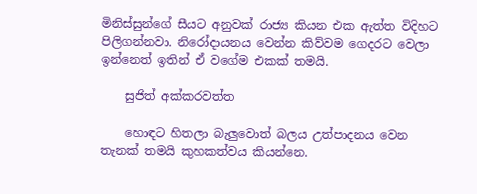මිනිස්සුන්ගේ සීයට අනුවක් රාජ්‍ය කියන එක ඇත්ත විදිහට පිලිගන්නවා. නිරෝදායනය වෙන්න කිව්වම ගෙදරට වෙලා ඉන්නෙත් ඉතින් ඒ වගේම එකක් තමයි.

    සුජිත් අක්කරවත්ත

    හොඳට හිතලා බැලුවොත් බලය උත්පාදනය වෙන තැනක් තමයි කුහකත්වය කියන්නෙ.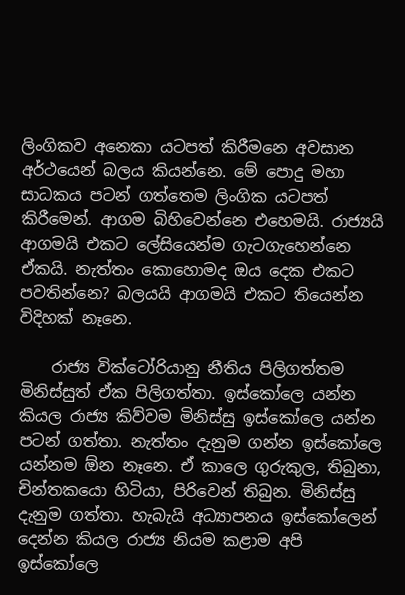ලිංගිකව අනෙකා යටපත් කිරීමනෙ අවසාන අර්ථයෙන් බලය කියන්නෙ. මේ පොදු මහා සාධකය පටන් ගත්තෙම ලිංගික යටපත් කිරීමෙන්. ආගම බිහිවෙන්නෙ එහෙමයි. රාජ්‍යයි ආගමයි එකට ලේසියෙන්ම ගැටගැහෙන්නෙ ඒකයි. නැත්තං කොහොමද ඔය දෙක එකට පවතින්නෙ? බලයයි ආගමයි එකට තියෙන්න විදිහක් නෑනෙ.

    රාජ්‍ය වික්ටෝරියානු නීතිය පිලිගත්තම මිනිස්සුත් ඒක පිලිගත්තා. ඉස්කෝලෙ යන්න කියල රාජ්‍ය කිව්වම මිනිස්සු ඉස්කෝලෙ යන්න පටන් ගත්තා. නැත්තං දැනුම ගන්න ඉස්කෝලෙ යන්නම ඕන නෑනෙ. ඒ කාලෙ ගුරුකුල, තිබුනා, චින්තකයො හිටියා, පිරිවෙන් තිබුන. මිනිස්සු දැනුම ගත්තා. හැබැයි අධ්‍යාපනය ඉස්කෝලෙන් දෙන්න කියල රාජ්‍ය නියම කළාම අපි ඉස්කෝලෙ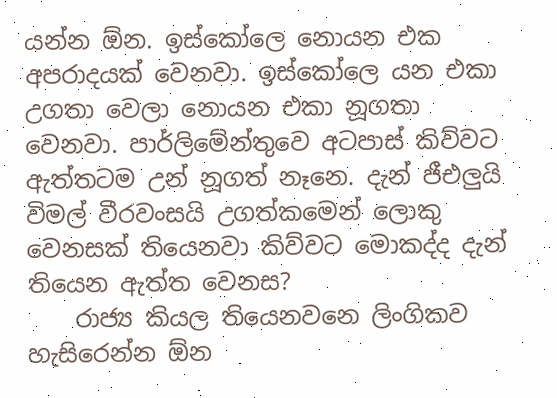යන්න ඕන. ඉස්කෝලෙ නොයන එක අපරාදයක් වෙනවා. ඉස්කෝලෙ යන එකා උගතා වෙලා නොයන එකා නූගතා වෙනවා. පාර්ලිමේන්තුවෙ අටපාස් කිව්ව‍ට ඇත්තටම උන් නූගත් නෑනෙ. දැන් ජීඑලුයි විමල් වීරවංසයි උගත්කමෙන් ලොකු වෙනසක් තියෙනවා කිව්වට මොකද්ද දැන් තියෙන ඇත්ත වෙනස?
    රාජ්‍ය කියල තියෙනවනෙ ලිංගිකව හැසිරෙන්න ඕන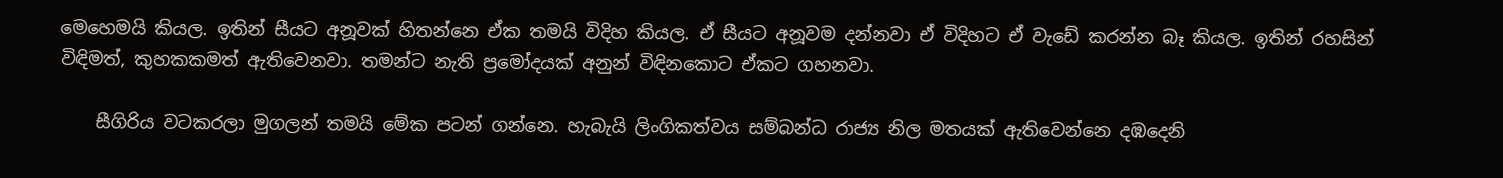මෙහෙමයි කියල. ඉතින් සීයට අනූවක් හිතන්නෙ ඒක තමයි විදිහ කියල. ඒ සීයට අනූවම දන්නවා ඒ විදිහට ඒ වැඩේ කරන්න බෑ කියල. ඉතින් රහසින් විඳිමත්, කුහකකමත් ඇතිවෙනවා. තමන්ට නැති ප්‍රමෝදයක් අනුන් විඳිනකොට ඒකට ගහනවා.

    සීගිරිය වටකරලා මුගලන් තමයි මේක පටන් ගන්නෙ. හැබැයි ලිංගිකත්වය සම්බන්ධ රාජ්‍ය නිල මතයක් ඇතිවෙන්නෙ දඹදෙනි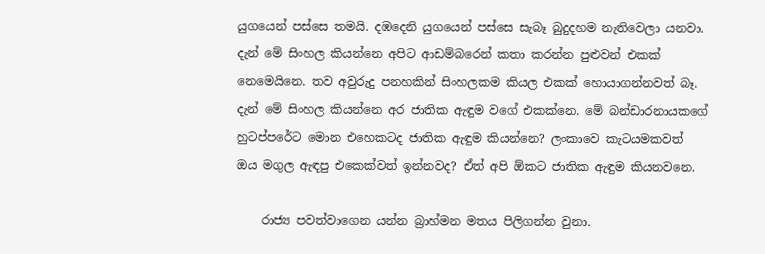යුගයෙන් පස්සෙ තමයි. දඹදෙනි යුගයෙන් පස්සෙ සැබෑ බුදුදහම නැතිවෙලා යනවා. දැන් මේ සිංහල කියන්නෙ අපිට ආඩම්බරෙන් කතා කරන්න පුළුවන් එකක් නෙමෙයිනෙ. තව අවුරුදු පනහකින් සිංහලකම කියල එකක් හොයාගන්නවත් බෑ. දැන් මේ සිංහල කියන්නෙ අර ජාතික ඇඳුම වගේ එකක්නෙ. මේ බන්ඩාරනායකගේ හුටප්පරේට මොන එහෙකටද ජාතික ඇඳුම කියන්නෙ? ලංකාවෙ කැටයමකවත් ඔය මගුල ඇඳපු එකෙක්වත් ඉන්නවද? ඒත් අපි ඕකට ජාතික ඇඳුම කියනවනෙ.

    රාජ්‍ය පවත්වාගෙන යන්න බ්‍රාහ්මන මතය පිලිගන්න වුනා.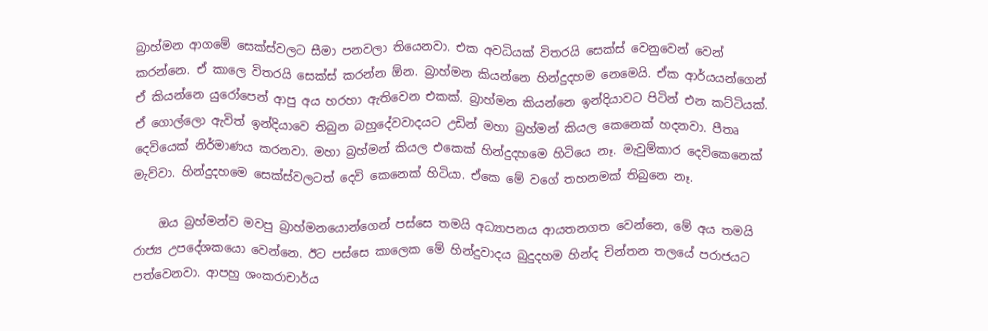බ්‍රාහ්මන ආගමේ සෙක්ස්වලට සීමා පනවලා තියෙනවා. එක අවධියක් විතරයි සෙක්ස් වෙනුවෙන් වෙන් කරන්නෙ. ඒ කාලෙ විතරයි සෙක්ස් කරන්න ඕන. බ්‍රාහ්මන කියන්නෙ හින්දුදහම නෙමෙයි. ඒක ආර්යයන්ගෙන් ඒ කියන්නෙ යුරෝපෙන් ආපු අය හරහා ඇතිවෙන එකක්. බ්‍රාහ්මන කියන්නෙ ඉන්දියාවට පිටින් එන කට්ටියක්. ඒ ගොල්ලො ඇවිත් ඉන්දියාවෙ තිබුන බහුදේවවාදයට උඩින් මහා බ්‍රහ්මන් කියල කෙනෙක් හදනවා. පීතෘ දෙවියෙක් නිර්මාණය කරනවා. මහා බ්‍රහ්මන් කියල එකෙක් හින්දුදහමෙ හිටියෙ නෑ. මැවුම්කාර දෙවිකෙනෙක් මැව්වා. හින්දුදහමෙ සෙක්ස්වලටත් දෙවි කෙනෙක් හිටියා. ඒකෙ මේ වගේ තහනමක් තිබුනෙ නෑ.

    ඔය බ්‍රහ්මන්ව මවපු බ්‍රාහ්මනයොන්ගෙන් පස්සෙ තමයි අධ්‍යාපනය ආයතනගත වෙන්නෙ, මේ අය තමයි රාජ්‍ය උපදේශකයො වෙන්නෙ. ඊට පස්සෙ කාලෙක මේ හින්දුවාදය බුදුදහම හින්ද චින්තන තලයේ පරාජයට පත්වෙනවා. ආපහු ශංකරාචාර්ය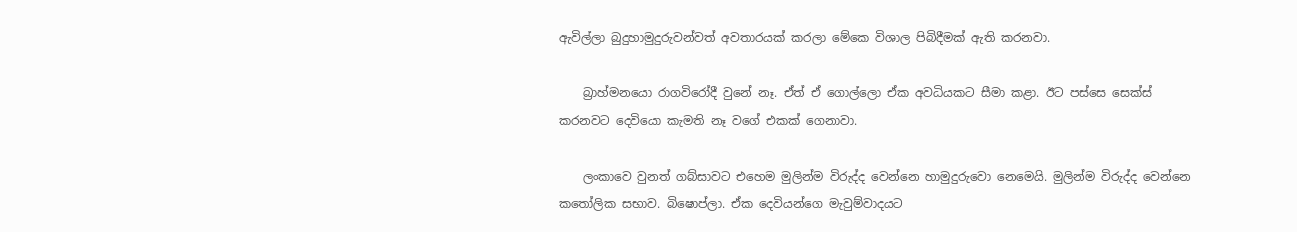ඇවිල්ලා බුදුහාමුදුරුවන්වත් අවතාරයක් කරලා මේකෙ විශාල පිබිදීමක් ඇති කරනවා.

    බ්‍රාහ්මනයො රාගවිරෝදී වුනේ නෑ. ඒත් ඒ ගොල්ලො ඒක අවධියකට සීමා කළා. ඊට පස්සෙ සෙක්ස් කරනවට දෙවියො කැමති නෑ වගේ එකක් ගෙනාවා.

    ලංකාවෙ වුනත් ගබ්සාවට එහෙම මුලින්ම විරුද්ද වෙන්නෙ හාමුදුරුවො නෙමෙයි. මුලින්ම විරුද්ද වෙන්නෙ කතෝලික සභාව. බිෂොප්ලා. ඒක දෙවියන්ගෙ මැවුම්වාදයට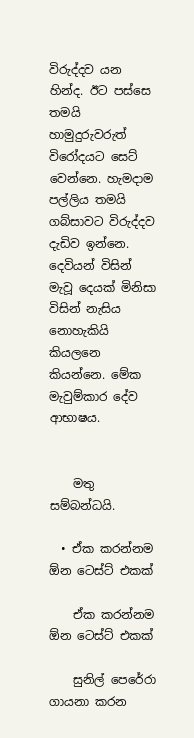විරුද්දව යන හින්ද. ඊට පස්සෙ තමයි හාමුදුරුවරුත් විරෝදයට සෙට් වෙන්නෙ. හැමදාම පල්ලිය තමයි ගබ්සාවට විරුද්දව දැඩිව ඉන්නෙ. දෙවියන් විසින් මැවූ දෙයක් මිනිසා විසින් නැසිය නොහැකියි කියලනෙ කියන්නෙ. මේක මැවුම්කාර දේව ආභාෂය.


    මතු සම්බන්ධයි.

  • ඒක කරන්නම ඕන ටෙස්ට් එකක්

    ඒක කරන්නම ඕන ටෙස්ට් එකක්

    සුනිල් පෙරේරා  ගායනා කරන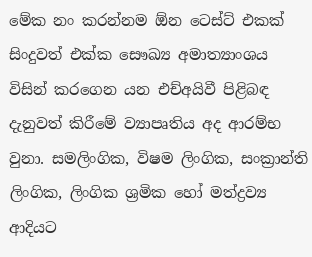මේක නං කරන්නම ඕන ටෙස්ට් එකක් සිංදුවත් එක්ක සෞඛ්‍ය අමාත්‍යාංශය විසින් කරගෙන යන එච්අයිවී පිළිබඳ දැනුවත් කිරීමේ ව්‍යාපෘතිය අද ආරම්භ වුනා. සමලිංගික, විෂම ලිංගික, සංක්‍රාන්ති ලිංගික, ලිංගික ශ්‍රමික හෝ මත්ද්‍රව්‍ය ආදියට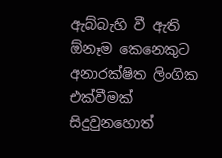ඇබ්බැහි වී ඇති ඕනෑම කෙනෙකුට අනාරක්ෂිත ලිංගික එක්වීමක් සිදුවුනහොත්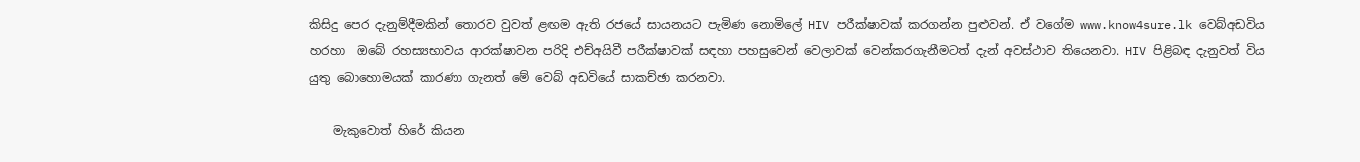කිසිදු පෙර දැනුම්දීමකින් තොරව වුවත් ළඟම ඇති රජයේ සායනයට පැමිණ නොමිලේ HIV පරීක්ෂාවක් කරගන්න පුළුවන්. ඒ වගේම www.know4sure.lk වෙබ්අඩවිය හරහා  ඔබේ රහස්‍යභාවය ආරක්ෂාවන පරිදි එච්අයිවී පරීක්ෂාවක් සඳහා පහසුවෙන් වෙලාවක් වෙන්කරගැනීමටත් දැන් අවස්ථාව තියෙනවා. HIV පිළිබඳ දැනුවත් විය යුතු බොහොමයක් කාරණා ගැනත් මේ වෙබ් අඩවියේ සාකච්ඡා කරනවා.

    මැකුවොත් හිරේ කියන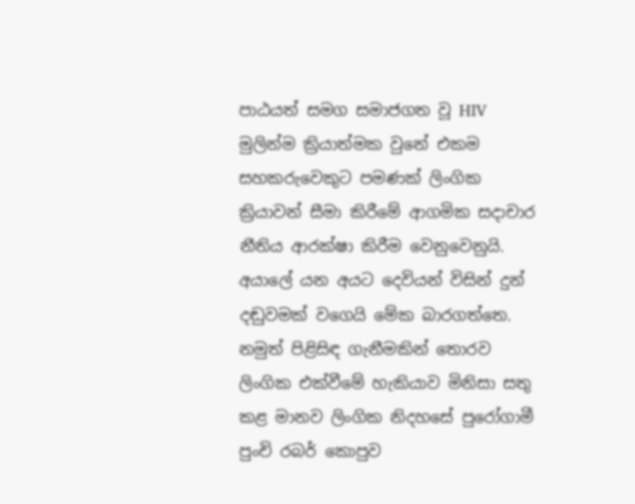පාඨයත් සමග සමාජගත වූ HIV මුලින්ම ක්‍රියාත්මක වුනේ එකම සහකරුවෙකුට පමණක් ලිංගික ක්‍රියාවන් සීමා කිරීමේ ආගමික සදාචාර නීතිය ආරක්ෂා කිරීම වෙනුවෙනුයි. අයාලේ යන අයට දෙවියන් විසින් දුන් දඬුවමක් වගෙයි මේක බාරගත්තෙ.  නමුත් පිළිසිඳ ගැනීමකින් තොරව ලිංගික එක්වීමේ හැකියාව මිනිසා සතු  කළ මානව ලිංගික නිදහසේ පුරෝගාමී  පුංචි රබර් කොපුව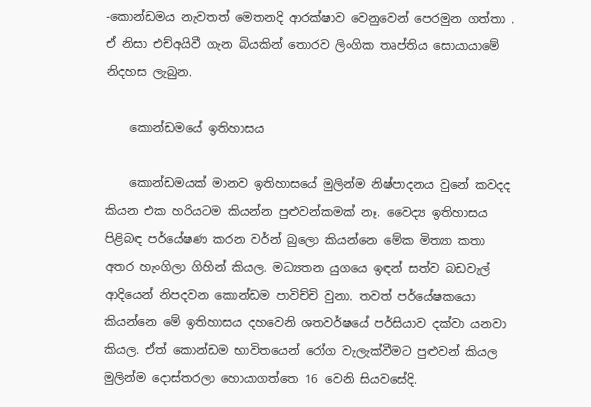-කොන්ඩමය නැවතත් මෙතනදි ආරක්ෂාව වෙනුවෙන් පෙරමුන ගත්තා . ඒ නිසා එච්අයිවී ගැන බියකින් තොරව ලිංගික තෘප්තිය සොයායාමේ නිදහස ලැබුන.

    කොන්ඩමයේ ඉතිහාසය

    කොන්ඩමයක් මානව ඉතිහාසයේ මුලින්ම නිෂ්පාදනය වුනේ කවදද කියන එක හරියටම කියන්න පුළුවන්කමක් නෑ. වෛද්‍ය ඉතිහාසය පිළිබඳ පර්යේෂණ කරන වර්න් බුලො කියන්නෙ මේක මිත්‍යා කතා අතර හැංගිලා ගිහින් කියල. මධ්‍යතන යුගයෙ ඉඳන් සත්ව බඩවැල් ආදියෙන් නිපදවන කොන්ඩම පාවිච්චි වුනා. තවත් පර්යේෂකයො කියන්නෙ මේ ඉතිහාසය දහවෙනි ශතවර්ෂයේ පර්සියාව දක්වා යනවා කියල. ඒත් කොන්ඩම භාවිතයෙන් රෝග වැලැක්වීමට පුළුවන් කියල මුලින්ම දොස්තරලා හොයාගත්තෙ 16 වෙනි සියවසේදි.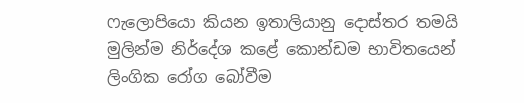ෆැලොපියො කියන ඉතාලියානු දොස්තර තමයි මුලින්ම නිර්දේශ කළේ කොන්ඩම භාවිතයෙන් ලිංගික රෝග බෝවීම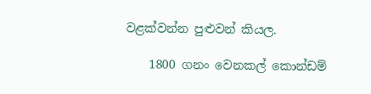වළක්වන්න පුළුවන් කියල.

    1800 ගනං වෙනකල් කොන්ඩම්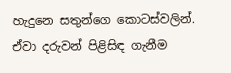හැදුනෙ සතුන්ගෙ කොටස්වලින්. ඒවා දරුවන් පිළිසිඳ ගැනීම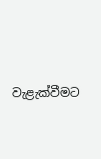වැළැක්වීමට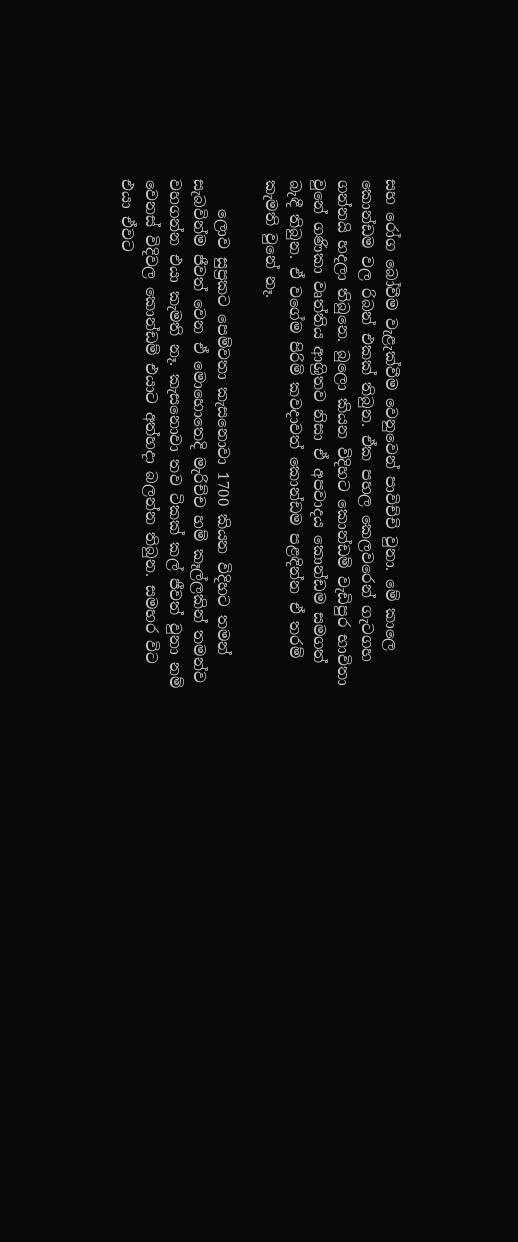සහ රෝග බෝවීම වැළැක්වීම වෙනුවෙන් පාවිච්චි වුනා. මේ කාලෙ කොන්ඩම වල රිබන් එකක් තිබුන. ඒක පහල කෙලවරෙන් ගැටගහ ගන්නයි හදලා තිබුනෙ. බුලො කියන විදිහට කොන්ඩම් වැඩිපුර භාවිතා වුනේ ගණිකා වෘත්තිය ආශ්‍රිතව නිසා ඒ අපවාදය කොන්ඩම සමගත් බැඳී තිබුන. ඒ වගේම පිරිමි කවදාවත් කොන්ඩම පළඳින්න ඒ තරම් කැමති වුනේ නෑ.

    ලොව සුප්‍රකට පෙම්වතා කැසනොවා 1700 කියන විදිහට තමන් සැබවින්ම ජීවත් වෙන ඒ මොහොතෙදි මැරිච්ච හම් කෑල්ලකින් තමන්ව වහගන්න එයා කැමති නෑ. කැසනොවා තව ටිකක් කල් ජීවත් වුනා නම් වෙනස් විදිවල කොන්ඩම් එයාට අත්හදා බලන්න තිබුන. සමහර විට එයා ඒවට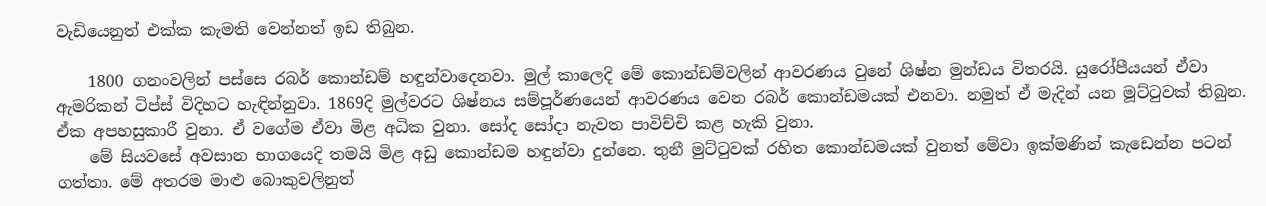වැඩියෙනුත් එක්ක කැමති වෙන්නත් ඉඩ තිබුන.

    1800 ගනංවලින් පස්සෙ රබර් කොන්ඩම් හඳුන්වාදෙනවා. මුල් කාලෙදි මේ කොන්ඩම්වලින් ආවරණය වුනේ ශිෂ්න මුන්ඩය විතරයි. යුරෝපීයයන් ඒවා ඇමරිකන් ටිප්ස් විදිහට හැඳින්නුවා. 1869දි මුල්වරට ශිෂ්නය සම්පූර්ණයෙන් ආවරණය වෙන රබර් කොන්ඩමයක් එනවා. නමුත් ඒ මැදින් යන මූට්ටුවක් තිබුන. ඒක අපහසුකාරී වුනා. ඒ වගේම ඒවා මිළ අධික වුනා. සෝද සෝදා නැවත පාවිච්චි කළ හැකි වුනා.
    මේ සියවසේ අවසාන භාගයෙදි තමයි මිළ අඩු කොන්ඩම හඳුන්වා දුන්නෙ. තුනී මුට්ටුවක් රහිත කොන්ඩමයක් වුනත් මේවා ඉක්මණින් කැඩෙන්න පටන් ගත්තා. මේ අතරම මාළු බොකුවලිනුත්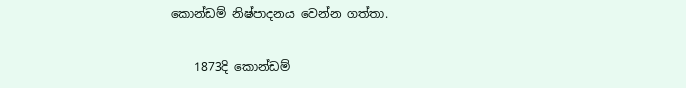කොන්ඩම් නිෂ්පාදනය වෙන්න ගත්තා.

    1873දි කොන්ඩම්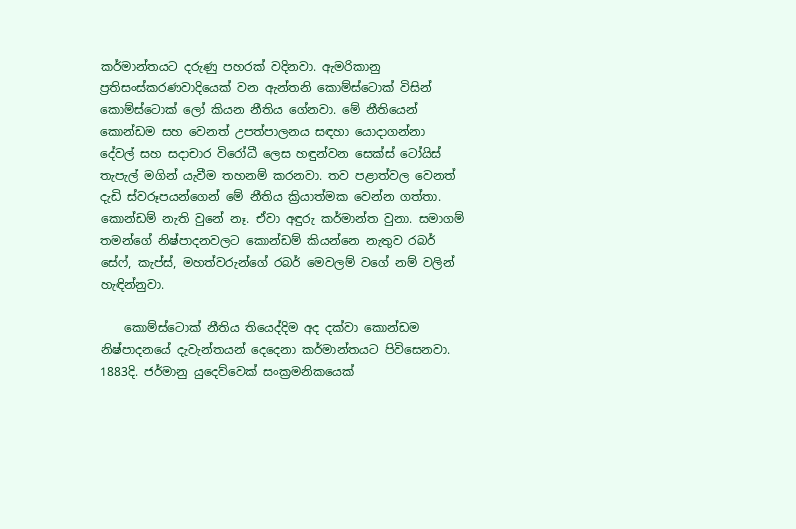කර්මාන්තයට දරුණු පහරක් වදිනවා. ඇමරිකානු ප්‍රතිසංස්කරණවාදියෙක් වන ඇන්තනි කොම්ස්ටොක් විසින් කොම්ස්ටොක් ලෝ කියන නීතිය ගේනවා. මේ නීතියෙන් කොන්ඩම සහ වෙනත් උපත්පාලනය සඳහා යොදාගන්නා දේවල් සහ සදාචාර විරෝධී ලෙස හඳුන්වන සෙක්ස් ටෝයිස් තැපැල් මගින් යැවීම තහනම් කරනවා. තව පළාත්වල වෙනත් දැඩි ස්වරූපයන්ගෙන් මේ නීතිය ක්‍රියාත්මක වෙන්න ගත්තා. කොන්ඩම් නැති වුනේ නෑ. ඒවා අඳුරු කර්මාන්ත වුනා. සමාගම් තමන්ගේ නිෂ්පාදනවලට කොන්ඩම් කියන්නෙ නැතුව රබර් සේෆ්, කැප්ස්, මහත්වරුන්ගේ රබර් මෙවලම් වගේ නම් වලින් හැඳින්නුවා.

    කොම්ස්ටොක් නීතිය තියෙද්දිම අද දක්වා කොන්ඩම නිෂ්පාදනයේ දැවැන්තයන් දෙදෙනා කර්මාන්තයට පිවිසෙනවා. 1883දි. ජර්මානු යුදෙව්වෙක් සංක්‍රමනිකයෙක්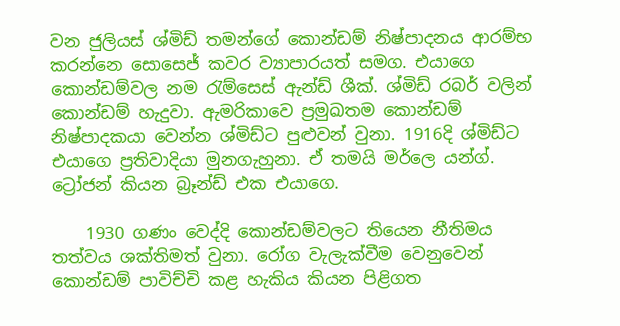වන ජුලියස් ශ්මිඩ් තමන්ගේ කොන්ඩම් නිෂ්පාදනය ආරම්භ කරන්නෙ සොසෙජ් කවර ව්‍යාපාරයත් සමග. එයාගෙ කොන්ඩම්වල නම රැම්සෙස් ඇන්ඩ් ශීක්. ශ්මිඩ් රබර් වලින් කොන්ඩම් හැදුවා. ඇමරිකාවෙ ප්‍රමුඛතම කොන්ඩම් නිෂ්පාදකයා වෙන්න ශ්මිඩ්ට පුළුවන් වුනා. 1916දි ශ්මිඩ්ට එයාගෙ ප්‍රතිවාදියා මුනගැහුනා. ඒ තමයි මර්ලෙ යන්ග්. ට්‍රෝජන් කියන බ්‍රෑන්ඩ් එක එයාගෙ.

    1930 ගණං වෙද්දි කොන්ඩම්වලට තියෙන නීතිමය තත්වය ශක්තිමත් වුනා. රෝග වැලැක්වීම වෙනුවෙන් කොන්ඩම් පාවිච්චි කළ හැකිය කියන පිළිගත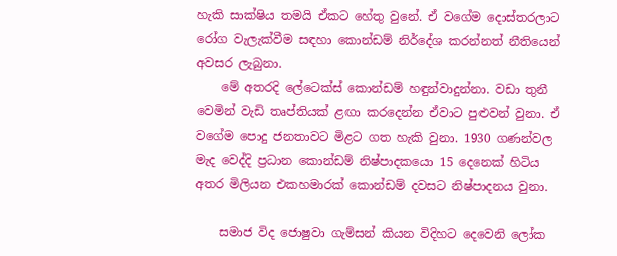හැකි සාක්ෂිය තමයි ඒකට හේතු වුනේ. ඒ වගේම දොස්තරලාට රෝග වැලැක්වීම සඳහා කොන්ඩම් නිර්දේශ කරන්නත් නීතියෙන් අවසර ලැබුනා.
    මේ අතරදි ලේටෙක්ස් කොන්ඩම් හඳුන්වාදුන්නා. වඩා තුනී වෙමින් වැඩි තෘප්තියක් ළඟා කරදෙන්න ඒවාට පුළුවන් වුනා. ඒ වගේම පොදු ජනතාවට මිළට ගත හැකි වුනා. 1930 ගණන්වල මැද වෙද්දි ප්‍රධාන කොන්ඩම් නිෂ්පාදකයො 15 දෙනෙක් හිටිය අතර මිලියන එකහමාරක් කොන්ඩම් දවසට නිෂ්පාදනය වුනා.

    සමාජ විද ජොෂුවා ගැම්සන් කියන විදිහට දෙවෙනි ලෝක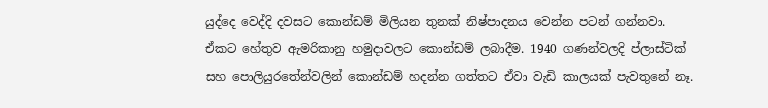යුද්දෙ වෙද්දි දවසට කොන්ඩම් මිලියන තුනක් නිෂ්පාදනය වෙන්න පටන් ගන්නවා. ඒකට හේතුව ඇමරිකානු හමුදාවලට කොන්ඩම් ලබාදීම. 1940 ගණන්වලදි ප්ලාස්ටික් සහ පොලියුරතේන්වලින් කොන්ඩම් හදන්න ගත්තට ඒවා වැඩි කාලයක් පැවතුනේ නෑ.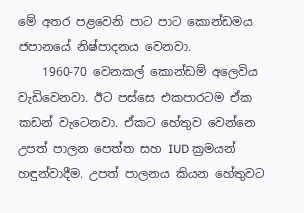මේ අතර පළවෙනි පාට පාට කොන්ඩමය ජපානයේ නිෂ්පාදනය වෙනවා.
    1960-70 වෙනකල් කොන්ඩම් අලෙවිය වැඩිවෙනවා. ඊට පස්සෙ එකපාරටම ඒක කඩන් වැටෙනවා. ඒකට හේතුව වෙන්නෙ උපත් පාලන පෙත්ත සහ IUD ක්‍රමයන් හඳුන්වාදීම. උපත් පාලනය කියන හේතුවට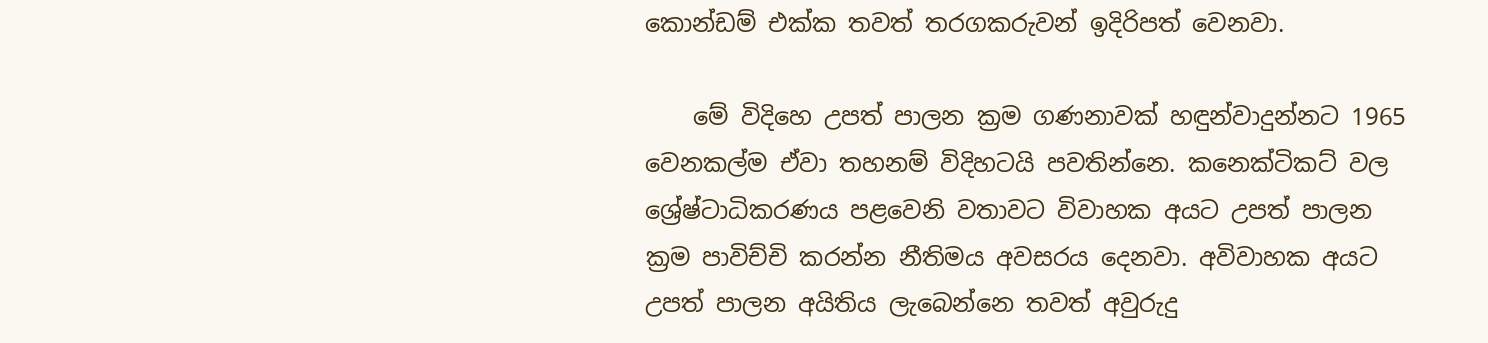කොන්ඩම් එක්ක තවත් තරගකරුවන් ඉදිරිපත් වෙනවා.

    මේ විදිහෙ උපත් පාලන ක්‍රම ගණනාවක් හඳුන්වාදුන්නට 1965 වෙනකල්ම ඒවා තහනම් විදිහටයි පවතින්නෙ. කනෙක්ටිකට් වල ශ්‍රේෂ්ටාධිකරණය පළවෙනි වතාවට විවාහක අයට උපත් පාලන ක්‍රම පාවිච්චි කරන්න නීතිමය අවසරය දෙනවා. අවිවාහක අයට උපත් පාලන අයිතිය ලැබෙන්නෙ තවත් අවුරුදු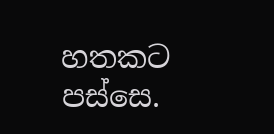හතකට පස්සෙ.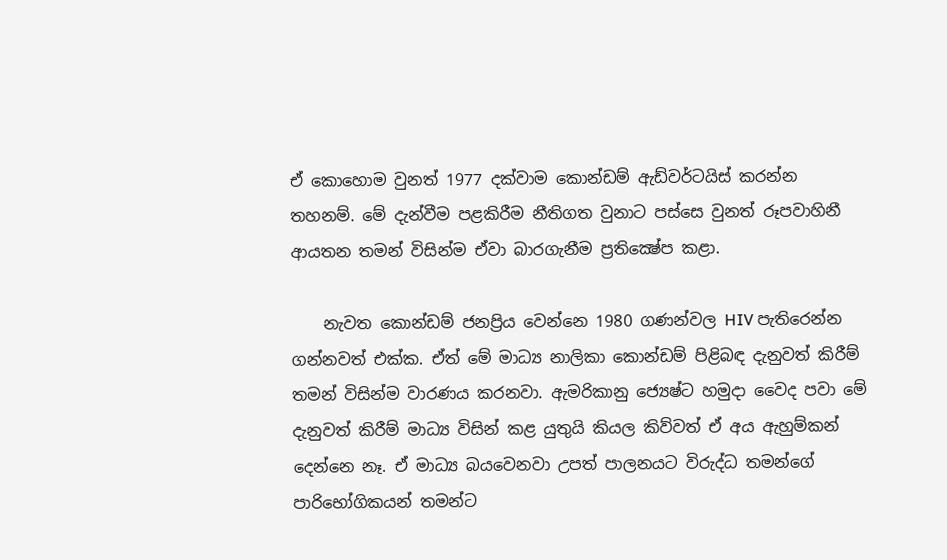ඒ කොහොම වුනත් 1977 දක්වාම කොන්ඩම් ඇඩ්වර්ටයිස් කරන්න තහනම්. මේ දැන්වීම පළකිරීම නීතිගත වුනාට පස්සෙ වුනත් රූපවාහිනී ආයතන තමන් විසින්ම ඒවා බාරගැනීම ප්‍රතික්‍ෂේප කළා.

    නැවත කොන්ඩම් ජනප්‍රිය වෙන්නෙ 1980 ගණන්වල HIV පැතිරෙන්න ගන්නවත් එක්ක. ඒත් මේ මාධ්‍ය නාලිකා කොන්ඩම් පිළිබඳ දැනුවත් කිරීම් තමන් විසින්ම වාරණය කරනවා. ඇමරිකානු ජ්‍යෙෂ්ට හමුදා වෛද පවා මේ දැනුවත් කිරීම් මාධ්‍ය විසින් කළ යුතුයි කියල කිව්වත් ඒ අය ඇහුම්කන් දෙන්නෙ නෑ. ඒ මාධ්‍ය බයවෙනවා උපත් පාලනයට විරුද්ධ තමන්ගේ පාරිභෝගිකයන් තමන්ට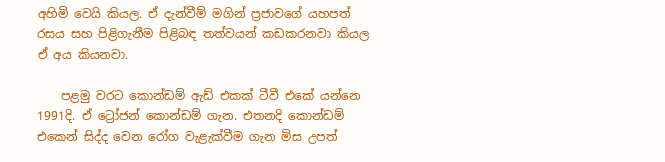අහිමි වෙයි කියල. ඒ දැන්වීම් මගින් ප්‍රජාවගේ යහපත් රසය සහ පිළිගැනීම පිළිබඳ තත්වයන් කඩකරනවා කියල ඒ අය කියනවා.

    පළමු වරට කොන්ඩම් ඇඩ් එකක් ටීවී එකේ යන්නෙ 1991දි. ඒ ට්‍රෝජන් කොන්ඩම් ගැන. එතනදි කොන්ඩම් එකෙන් සිද්ද වෙන රෝග වැළැක්වීම ගැන මිස උපත්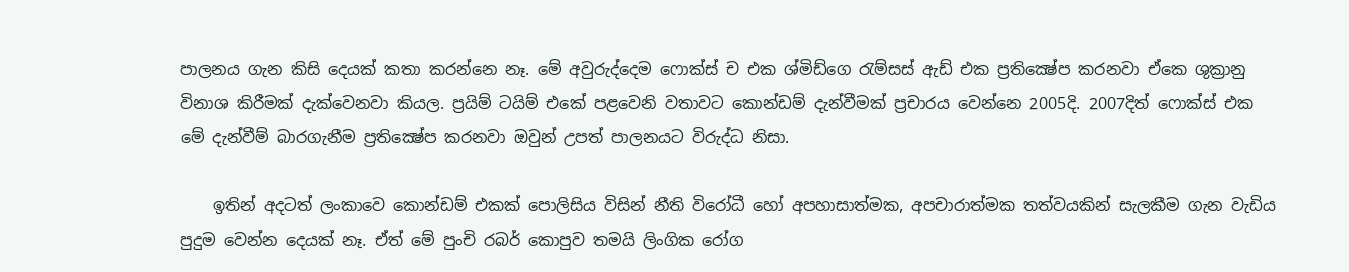පාලනය ගැන කිසි දෙයක් කතා කරන්නෙ නෑ. මේ අවුරුද්දෙම ෆොක්ස් ච එක ශ්මිඩ්ගෙ රැම්සස් ඇඩ් එක ප්‍රතික්‍ෂේප කරනවා ඒකෙ ශුක්‍රානු විනාශ කිරීමක් දැක්වෙනවා කියල. ප්‍රයිම් ටයිම් එකේ පළවෙනි වතාවට කොන්ඩම් දැන්වීමක් ප්‍රචාරය වෙන්නෙ 2005දි. 2007දිත් ෆොක්ස් එක මේ දැන්වීම් බාරගැනීම ප්‍රතික්‍ෂේප කරනවා ඔවුන් උපත් පාලනයට විරුද්ධ නිසා.

    ඉතින් අදටත් ලංකාවෙ කොන්ඩම් එකක් පොලිසිය විසින් නීති විරෝධී හෝ අපහාසාත්මක, අපචාරාත්මක තත්වයකින් සැලකීම ගැන වැඩිය පුදුම වෙන්න දෙයක් නෑ. ඒත් මේ පුංචි රබර් කොපුව තමයි ලිංගික රෝග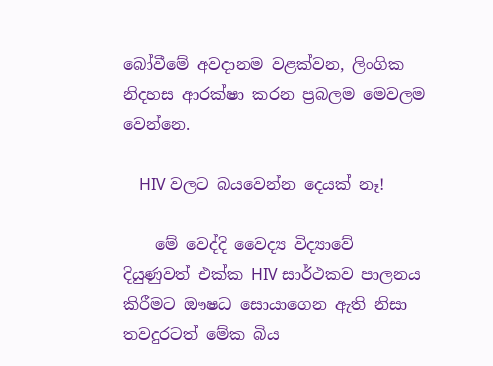බෝවීමේ අවදානම වළක්වන, ලිංගික නිදහස ආරක්ෂා කරන ප්‍රබලම මෙවලම වෙන්නෙ.

    HIV වලට බයවෙන්න දෙයක් නෑ!

    මේ වෙද්දි වෛද්‍ය විද්‍යාවේ දියුණුවත් එක්ක HIV සාර්ථකව පාලනය කිරීමට ඖෂධ සොයාගෙන ඇති නිසා තවදුරටත් මේක බිය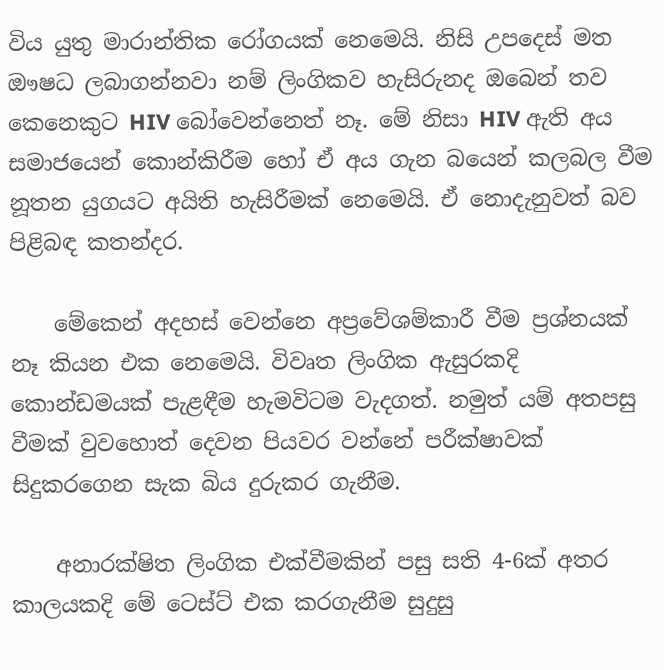විය යුතු මාරාන්තික රෝගයක් නෙමෙයි. නිසි උපදෙස් මත ඖෂධ ලබාගන්නවා නම් ලිංගිකව හැසිරුනද ඔබෙන් තව කෙනෙකුට HIV බෝවෙන්නෙත් නෑ. මේ නිසා HIV ඇති අය සමාජයෙන් කොන්කිරීම හෝ ඒ අය ගැන බයෙන් කලබල වීම නූතන යුගයට අයිති හැසිරීමක් නෙමෙයි. ඒ නොදැනුවත් බව පිළිබඳ කතන්දර.

    මේකෙන් අදහස් වෙන්නෙ අප්‍රවේශම්කාරී වීම ප්‍රශ්නයක් නෑ කියන එක නෙමෙයි. විවෘත ලිංගික ඇසුරකදි කොන්ඩමයක් පැළඳීම හැමවිටම වැදගත්. නමුත් යම් අතපසු වීමක් වුවහොත් දෙවන පියවර වන්නේ පරීක්ෂාවක් සිදුකරගෙන සැක බිය දුරුකර ගැනීම.

    අනාරක්ෂිත ලිංගික එක්වීමකින් පසු සති 4-6ක් අතර කාලයකදි මේ ටෙස්ට් එක කරගැනීම සුදුසු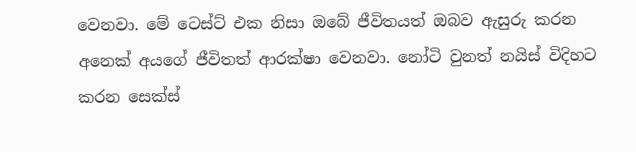වෙනවා. මේ ටෙස්ට් එක නිසා ඔබේ ජීවිතයත් ඔබව ඇසුරු කරන අනෙක් අයගේ ජීවිතත් ආරක්ෂා වෙනවා. නෝටි වුනත් නයිස් විදිහට කරන සෙක්ස්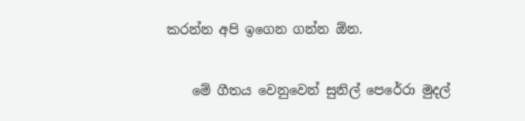කරන්න අපි ඉගෙන ගන්න ඕන.

    මේ ගීතය වෙනුවෙන් සුනිල් පෙරේරා මුදල්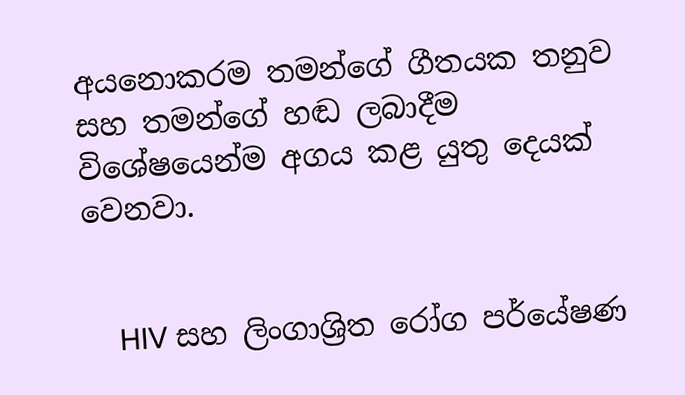අයනොකරම තමන්ගේ ගීතයක තනුව සහ තමන්ගේ හඬ ලබාදීම විශේෂයෙන්ම අගය කළ යුතු දෙයක් වෙනවා.


    HIV සහ ලිංගාශ්‍රිත රෝග පර්යේෂණ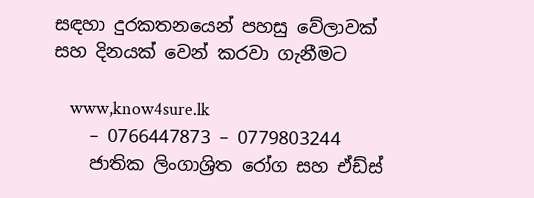සඳහා දුරකතනයෙන් පහසු වේලාවක් සහ දිනයක් වෙන් කරවා ගැනීමට

    www,know4sure.lk
    – 0766447873 – 0779803244
    ජාතික ලිංගාශ්‍රිත රෝග සහ ඒඩ්ස්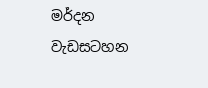මර්දන වැඩසටහන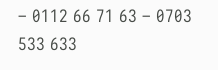– 0112 66 71 63 – 0703 533 633